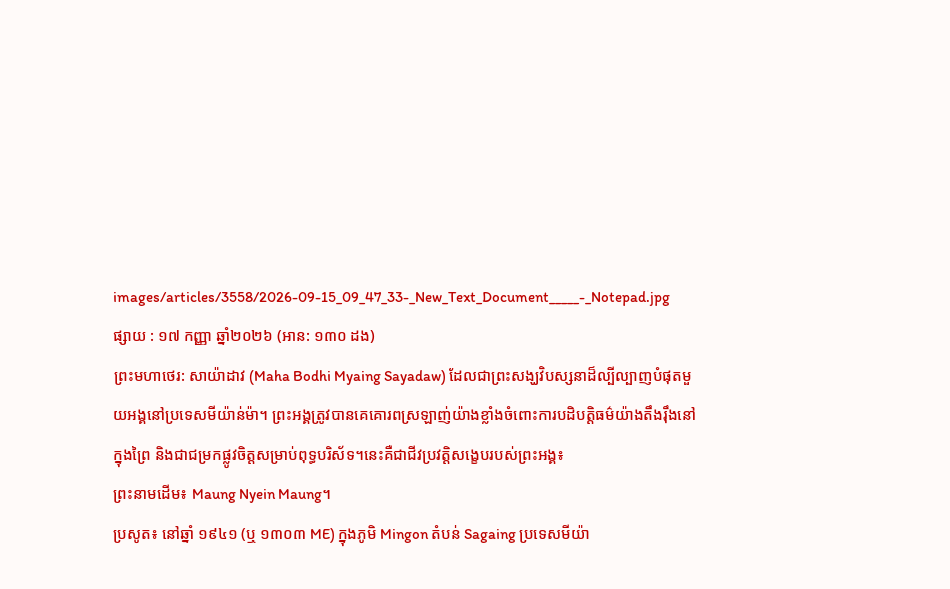images/articles/3558/2026-09-15_09_47_33-_New_Text_Document_____-_Notepad.jpg
ផ្សាយ : ១៧ កញ្ញា ឆ្នាំ២០២៦ (អាន: ១៣០ ដង)
ព្រះមហាថេរ: សាយ៉ាដាវ (Maha Bodhi Myaing Sayadaw) ដែលជាព្រះសង្ឃវិបស្សនាដ៏ល្បីល្បាញបំផុតមួយអង្គនៅប្រទេសមីយ៉ាន់ម៉ា។ ព្រះអង្គត្រូវបានគេគោរពស្រឡាញ់យ៉ាងខ្លាំងចំពោះការបដិបត្តិធម៌យ៉ាងតឹងរ៉ឹងនៅក្នុងព្រៃ និងជាជម្រកផ្លូវចិត្តសម្រាប់ពុទ្ធបរិស័ទ។នេះគឺជាជីវប្រវត្តិសង្ខេបរបស់ព្រះអង្គ៖
ព្រះនាមដើម៖ Maung Nyein Maung។
ប្រសូត៖ នៅឆ្នាំ ១៩៤១ (ឬ ១៣០៣ ME) ក្នុងភូមិ Mingon តំបន់ Sagaing ប្រទេសមីយ៉ា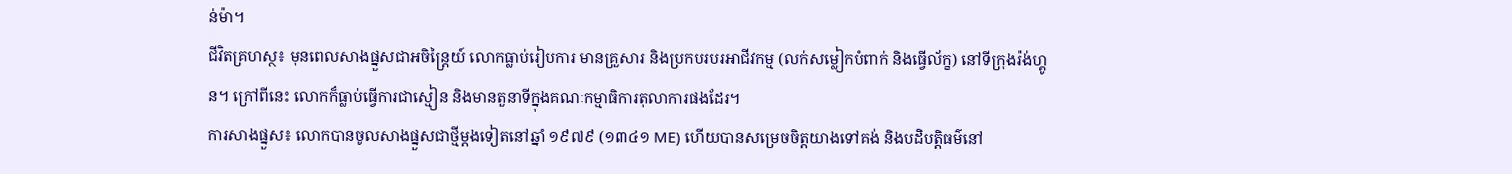ន់ម៉ា។
ជីវិតគ្រហស្ថ៖ មុនពេលសាងផ្នួសជាអចិន្ត្រៃយ៍ លោកធ្លាប់រៀបការ មានគ្រួសារ និងប្រកបរបរអាជីវកម្ម (លក់សម្លៀកបំពាក់ និងធ្វើល័ក្ខ) នៅទីក្រុងរ៉ង់ហ្គូន។ ក្រៅពីនេះ លោកក៏ធ្លាប់ធ្វើការជាស្មៀន និងមានតួនាទីក្នុងគណៈកម្មាធិការតុលាការផងដែរ។
ការសាងផ្នួស៖ លោកបានចូលសាងផ្នួសជាថ្មីម្តងទៀតនៅឆ្នាំ ១៩៧៩ (១៣៤១ ME) ហើយបានសម្រេចចិត្តយាងទៅគង់ និងបដិបត្តិធម៌នៅ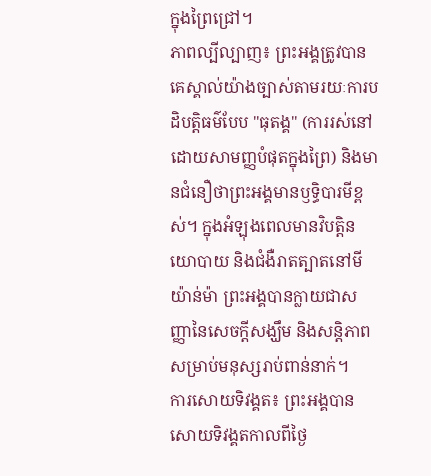ក្នុងព្រៃជ្រៅ។
ភាពល្បីល្បាញ៖ ព្រះអង្គត្រូវបានគេស្គាល់យ៉ាងច្បាស់តាមរយៈការបដិបត្តិធម៌បែប "ធុតង្គ" (ការរស់នៅដោយសាមញ្ញបំផុតក្នុងព្រៃ) និងមានជំនឿថាព្រះអង្គមានឫទ្ធិបារមីខ្ពស់។ ក្នុងអំឡុងពេលមានវិបត្តិនយោបាយ និងជំងឺរាតត្បាតនៅមីយ៉ាន់ម៉ា ព្រះអង្គបានក្លាយជាសញ្ញានៃសេចក្តីសង្ឃឹម និងសន្តិភាពសម្រាប់មនុស្សរាប់ពាន់នាក់។
ការសោយទិវង្គត៖ ព្រះអង្គបានសោយទិវង្គតកាលពីថ្ងៃ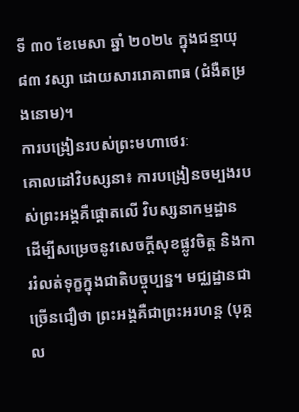ទី ៣០ ខែមេសា ឆ្នាំ ២០២៤ ក្នុងជន្មាយុ ៨៣ វស្សា ដោយសាររោគាពាធ (ជំងឺតម្រងនោម)។
ការបង្រៀនរបស់ព្រះមហាថេរៈ
គោលដៅវិបស្សនា៖ ការបង្រៀនចម្បងរបស់ព្រះអង្គគឺផ្ដោតលើ វិបស្សនាកម្មដ្ឋាន ដើម្បីសម្រេចនូវសេចក្ដីសុខផ្លូវចិត្ត និងការរំលត់ទុក្ខក្នុងជាតិបច្ចុប្បន្ន។ មជ្ឈដ្ឋានជាច្រើនជឿថា ព្រះអង្គគឺជាព្រះអរហន្ត (បុគ្គល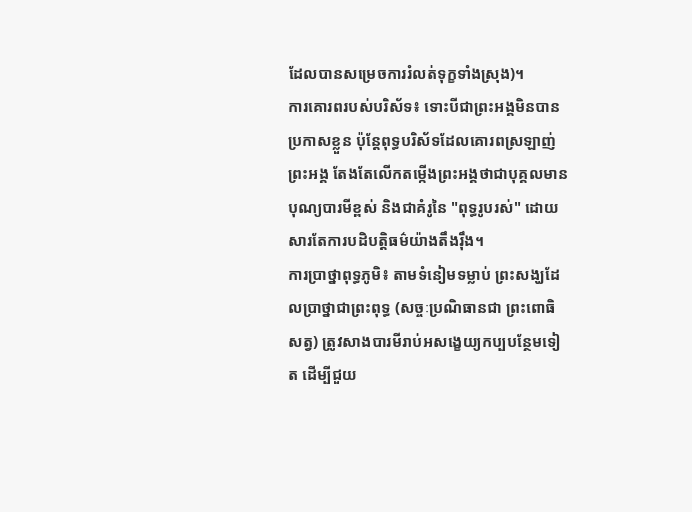ដែលបានសម្រេចការរំលត់ទុក្ខទាំងស្រុង)។
ការគោរពរបស់បរិស័ទ៖ ទោះបីជាព្រះអង្គមិនបានប្រកាសខ្លួន ប៉ុន្តែពុទ្ធបរិស័ទដែលគោរពស្រឡាញ់ព្រះអង្គ តែងតែលើកតម្កើងព្រះអង្គថាជាបុគ្គលមានបុណ្យបារមីខ្ពស់ និងជាគំរូនៃ "ពុទ្ធរូបរស់" ដោយសារតែការបដិបត្តិធម៌យ៉ាងតឹងរ៉ឹង។
ការប្រាថ្នាពុទ្ធភូមិ៖ តាមទំនៀមទម្លាប់ ព្រះសង្ឃដែលប្រាថ្នាជាព្រះពុទ្ធ (សច្ចៈប្រណិធានជា ព្រះពោធិសត្វ) ត្រូវសាងបារមីរាប់អសង្ខេយ្យកប្បបន្ថែមទៀត ដើម្បីជួយ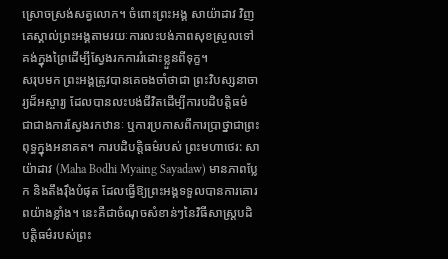ស្រោចស្រង់សត្វលោក។ ចំពោះព្រះអង្គ សាយ៉ាដាវ វិញ គេស្គាល់ព្រះអង្គតាមរយៈការលះបង់ភាពសុខស្រួលទៅគង់ក្នុងព្រៃដើម្បីស្វែងរកការរំដោះខ្លួនពីទុក្ខ។
សរុបមក ព្រះអង្គត្រូវបានគេចងចាំថាជា ព្រះវិបស្សនាចារ្យដ៏អស្ចារ្យ ដែលបានលះបង់ជីវិតដើម្បីការបដិបត្តិធម៌ ជាជាងការស្វែងរកឋានៈ ឬការប្រកាសពីការប្រាថ្នាជាព្រះពុទ្ធក្នុងអនាគត។ ការបដិបត្តិធម៌របស់ ព្រះមហាថេរ: សាយ៉ាដាវ (Maha Bodhi Myaing Sayadaw) មានភាពប្លែក និងតឹងរ៉ឹងបំផុត ដែលធ្វើឱ្យព្រះអង្គទទួលបានការគោរពយ៉ាងខ្លាំង។ នេះគឺជាចំណុចសំខាន់ៗនៃវិធីសាស្រ្តបដិបត្តិធម៌របស់ព្រះ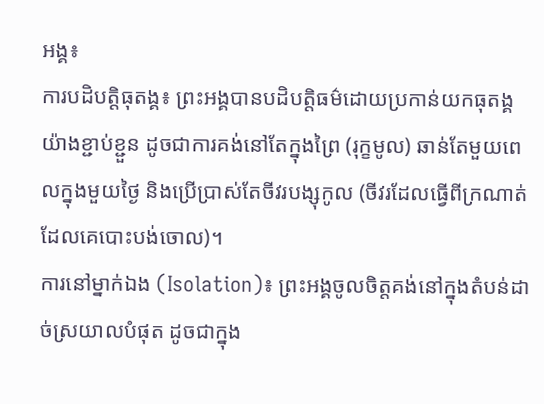អង្គ៖
ការបដិបត្តិធុតង្គ៖ ព្រះអង្គបានបដិបត្តិធម៌ដោយប្រកាន់យកធុតង្គយ៉ាងខ្ជាប់ខ្ជួន ដូចជាការគង់នៅតែក្នុងព្រៃ (រុក្ខមូល) ឆាន់តែមួយពេលក្នុងមួយថ្ងៃ និងប្រើប្រាស់តែចីវរបង្សុកូល (ចីវរដែលធ្វើពីក្រណាត់ដែលគេបោះបង់ចោល)។
ការនៅម្នាក់ឯង (Isolation)៖ ព្រះអង្គចូលចិត្តគង់នៅក្នុងតំបន់ដាច់ស្រយាលបំផុត ដូចជាក្នុង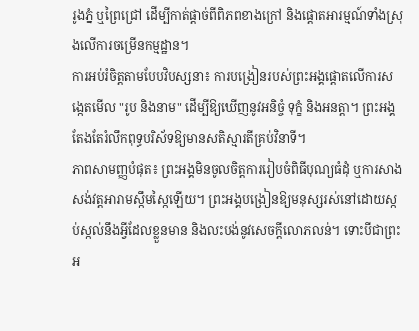រូងភ្នំ ឬព្រៃជ្រៅ ដើម្បីកាត់ផ្ដាច់ពីពិភពខាងក្រៅ និងផ្ដោតអារម្មណ៍ទាំងស្រុងលើការចម្រើនកម្មដ្ឋាន។
ការអប់រំចិត្តតាមបែបវិបស្សនា៖ ការបង្រៀនរបស់ព្រះអង្គផ្ដោតលើការសង្កេតមើល "រូប និងនាម" ដើម្បីឱ្យឃើញនូវអនិច្ចំ ទុក្ខំ និងអនត្តា។ ព្រះអង្គតែងតែរំលឹកពុទ្ធបរិស័ទឱ្យមានសតិស្មារតីគ្រប់វិនាទី។
ភាពសាមញ្ញបំផុត៖ ព្រះអង្គមិនចូលចិត្តការរៀបចំពិធីបុណ្យធំដុំ ឬការសាងសង់វត្តអារាមស្កឹមស្កៃឡើយ។ ព្រះអង្គបង្រៀនឱ្យមនុស្សរស់នៅដោយស្កប់ស្កល់នឹងអ្វីដែលខ្លួនមាន និងលះបង់នូវសេចក្ដីលោភលន់។ ទោះបីជាព្រះអ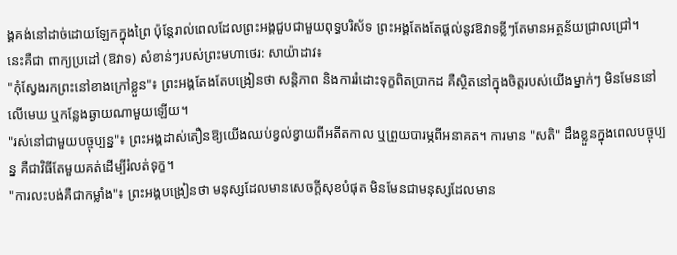ង្គគង់នៅដាច់ដោយឡែកក្នុងព្រៃ ប៉ុន្តែរាល់ពេលដែលព្រះអង្គជួបជាមួយពុទ្ធបរិស័ទ ព្រះអង្គតែងតែផ្ដល់នូវឱវាទខ្លីៗតែមានអត្ថន័យជ្រាលជ្រៅ។
នេះគឺជា ពាក្យប្រដៅ (ឱវាទ) សំខាន់ៗរបស់ព្រះមហាថេរ: សាយ៉ាដាវ៖
"កុំស្វែងរកព្រះនៅខាងក្រៅខ្លួន"៖ ព្រះអង្គតែងតែបង្រៀនថា សន្តិភាព និងការរំដោះទុក្ខពិតប្រាកដ គឺស្ថិតនៅក្នុងចិត្តរបស់យើងម្នាក់ៗ មិនមែននៅលើមេឃ ឬកន្លែងឆ្ងាយណាមួយឡើយ។
"រស់នៅជាមួយបច្ចុប្បន្ន"៖ ព្រះអង្គដាស់តឿនឱ្យយើងឈប់ខ្វល់ខ្វាយពីអតីតកាល ឬព្រួយបារម្ភពីអនាគត។ ការមាន "សតិ" ដឹងខ្លួនក្នុងពេលបច្ចុប្បន្ន គឺជាវិធីតែមួយគត់ដើម្បីរំលត់ទុក្ខ។
"ការលះបង់គឺជាកម្លាំង"៖ ព្រះអង្គបង្រៀនថា មនុស្សដែលមានសេចក្ដីសុខបំផុត មិនមែនជាមនុស្សដែលមាន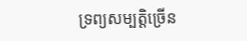ទ្រព្យសម្បត្តិច្រើន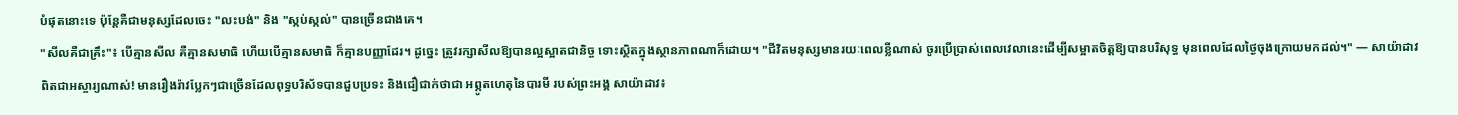បំផុតនោះទេ ប៉ុន្តែគឺជាមនុស្សដែលចេះ "លះបង់" និង "ស្កប់ស្កល់" បានច្រើនជាងគេ។
"សីលគឺជាគ្រឹះ"៖ បើគ្មានសីល គឺគ្មានសមាធិ ហើយបើគ្មានសមាធិ ក៏គ្មានបញ្ញាដែរ។ ដូច្នេះ ត្រូវរក្សាសីលឱ្យបានល្អស្អាតជានិច្ច ទោះស្ថិតក្នុងស្ថានភាពណាក៏ដោយ។ "ជីវិតមនុស្សមានរយៈពេលខ្លីណាស់ ចូរប្រើប្រាស់ពេលវេលានេះដើម្បីសម្អាតចិត្តឱ្យបានបរិសុទ្ធ មុនពេលដែលថ្ងៃចុងក្រោយមកដល់។" — សាយ៉ាដាវ
ពិតជាអស្ចារ្យណាស់! មានរឿងរ៉ាវប្លែកៗជាច្រើនដែលពុទ្ធបរិស័ទបានជួបប្រទះ និងជឿជាក់ថាជា អព្ភូតហេតុនៃបារមី របស់ព្រះអង្គ សាយ៉ាដាវ៖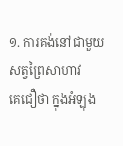១. ការគង់នៅជាមួយសត្វព្រៃសាហាវ
គេជឿថា ក្នុងអំឡុង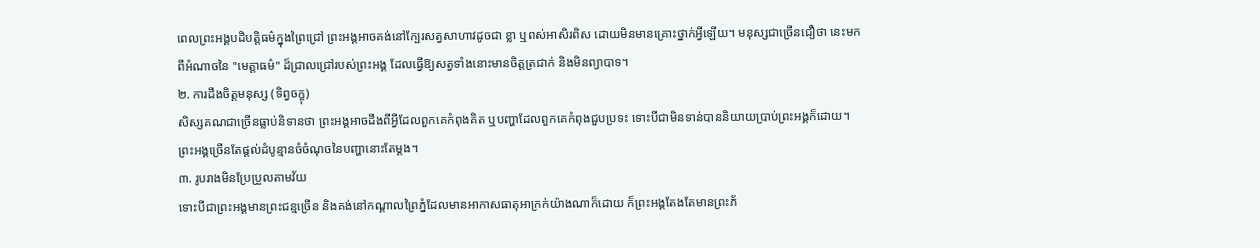ពេលព្រះអង្គបដិបត្តិធម៌ក្នុងព្រៃជ្រៅ ព្រះអង្គអាចគង់នៅក្បែរសត្វសាហាវដូចជា ខ្លា ឬពស់អាសិរពិស ដោយមិនមានគ្រោះថ្នាក់អ្វីឡើយ។ មនុស្សជាច្រើនជឿថា នេះមកពីអំណាចនៃ "មេត្តាធម៌" ដ៏ជ្រាលជ្រៅរបស់ព្រះអង្គ ដែលធ្វើឱ្យសត្វទាំងនោះមានចិត្តត្រជាក់ និងមិនព្យាបាទ។
២. ការដឹងចិត្តមនុស្ស (ទិព្វចក្ខុ)
សិស្សគណជាច្រើនធ្លាប់និទានថា ព្រះអង្គអាចដឹងពីអ្វីដែលពួកគេកំពុងគិត ឬបញ្ហាដែលពួកគេកំពុងជួបប្រទះ ទោះបីជាមិនទាន់បាននិយាយប្រាប់ព្រះអង្គក៏ដោយ។ ព្រះអង្គច្រើនតែផ្ដល់ដំបូន្មានចំចំណុចនៃបញ្ហានោះតែម្ដង។
៣. រូបរាងមិនប្រែប្រួលតាមវ័យ
ទោះបីជាព្រះអង្គមានព្រះជន្មច្រើន និងគង់នៅកណ្ដាលព្រៃភ្នំដែលមានអាកាសធាតុអាក្រក់យ៉ាងណាក៏ដោយ ក៏ព្រះអង្គតែងតែមានព្រះភ័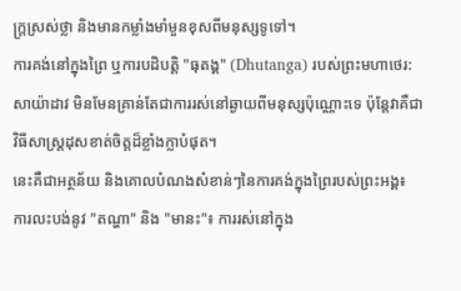ក្ត្រស្រស់ថ្លា និងមានកម្លាំងមាំមួនខុសពីមនុស្សទូទៅ។
ការគង់នៅក្នុងព្រៃ ឬការបដិបត្តិ "ធុតង្គ" (Dhutanga) របស់ព្រះមហាថេរ: សាយ៉ាដាវ មិនមែនគ្រាន់តែជាការរស់នៅឆ្ងាយពីមនុស្សប៉ុណ្ណោះទេ ប៉ុន្តែវាគឺជាវិធីសាស្ត្រដុសខាត់ចិត្តដ៏ខ្លាំងក្លាបំផុត។
នេះគឺជាអត្ថន័យ និងគោលបំណងសំខាន់ៗនៃការគង់ក្នុងព្រៃរបស់ព្រះអង្គ៖
ការលះបង់នូវ "តណ្ហា" និង "មានះ"៖ ការរស់នៅក្នុង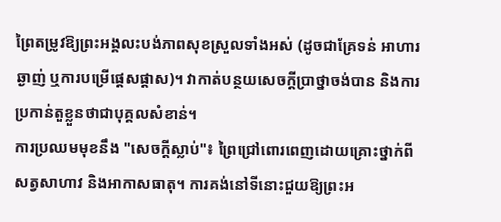ព្រៃតម្រូវឱ្យព្រះអង្គលះបង់ភាពសុខស្រួលទាំងអស់ (ដូចជាគ្រែទន់ អាហារឆ្ងាញ់ ឬការបម្រើផ្ដេសផ្ដាស)។ វាកាត់បន្ថយសេចក្ដីប្រាថ្នាចង់បាន និងការប្រកាន់តួខ្លួនថាជាបុគ្គលសំខាន់។
ការប្រឈមមុខនឹង "សេចក្ដីស្លាប់"៖ ព្រៃជ្រៅពោរពេញដោយគ្រោះថ្នាក់ពីសត្វសាហាវ និងអាកាសធាតុ។ ការគង់នៅទីនោះជួយឱ្យព្រះអ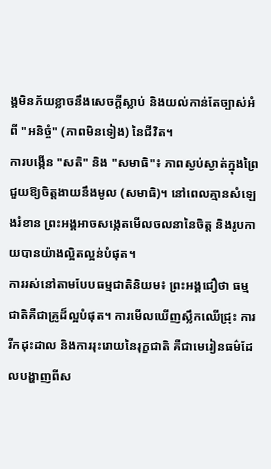ង្គមិនភ័យខ្លាចនឹងសេចក្ដីស្លាប់ និងយល់កាន់តែច្បាស់អំពី "អនិច្ចំ" (ភាពមិនទៀង) នៃជីវិត។
ការបង្កើន "សតិ" និង "សមាធិ"៖ ភាពស្ងប់ស្ងាត់ក្នុងព្រៃជួយឱ្យចិត្តងាយនឹងមូល (សមាធិ)។ នៅពេលគ្មានសំឡេងរំខាន ព្រះអង្គអាចសង្កេតមើលចលនានៃចិត្ត និងរូបកាយបានយ៉ាងល្អិតល្អន់បំផុត។
ការរស់នៅតាមបែបធម្មជាតិនិយម៖ ព្រះអង្គជឿថា ធម្មជាតិគឺជាគ្រូដ៏ល្អបំផុត។ ការមើលឃើញស្លឹកឈើជ្រុះ ការរីកដុះដាល និងការរុះរោយនៃរុក្ខជាតិ គឺជាមេរៀនធម៌ដែលបង្ហាញពីស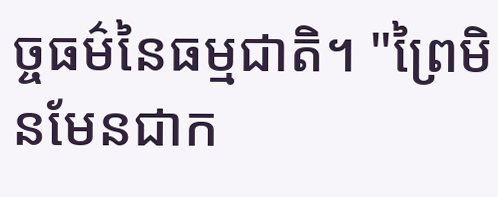ច្ចធម៌នៃធម្មជាតិ។ "ព្រៃមិនមែនជាក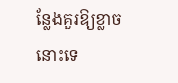ន្លែងគួរឱ្យខ្លាចនោះទេ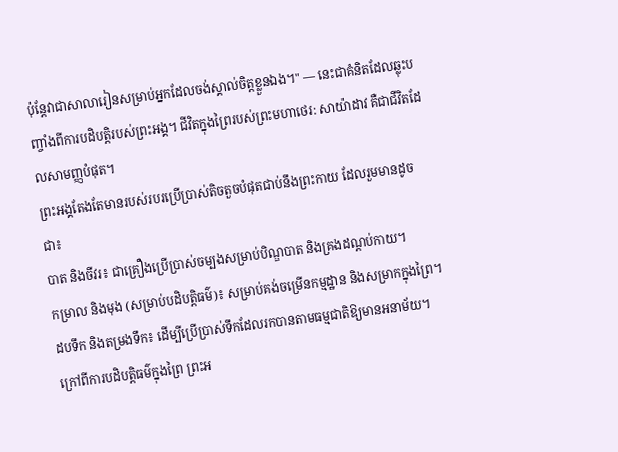ប៉ុន្តែវាជាសាលារៀនសម្រាប់អ្នកដែលចង់ស្គាល់ចិត្តខ្លួនឯង។" — នេះជាគំនិតដែលឆ្លុះបញ្ចាំងពីការបដិបត្តិរបស់ព្រះអង្គ។ ជីវិតក្នុងព្រៃរបស់ព្រះមហាថេរ: សាយ៉ាដាវ គឺជាជីវិតដែលសាមញ្ញបំផុត។
ព្រះអង្គតែងតែមានរបស់របរប្រើប្រាស់តិចតួចបំផុតជាប់នឹងព្រះកាយ ដែលរួមមានដូចជា៖
បាត និងចីវរ៖ ជាគ្រឿងប្រើប្រាស់ចម្បងសម្រាប់បិណ្ឌបាត និងគ្រងដណ្តប់កាយ។
កម្រាល និងមុង (សម្រាប់បដិបត្តិធម៌)៖ សម្រាប់គង់ចម្រើនកម្មដ្ឋាន និងសម្រាកក្នុងព្រៃ។
ដបទឹក និងតម្រងទឹក៖ ដើម្បីប្រើប្រាស់ទឹកដែលរកបានតាមធម្មជាតិឱ្យមានអនាម័យ។
ក្រៅពីការបដិបត្តិធម៌ក្នុងព្រៃ ព្រះអ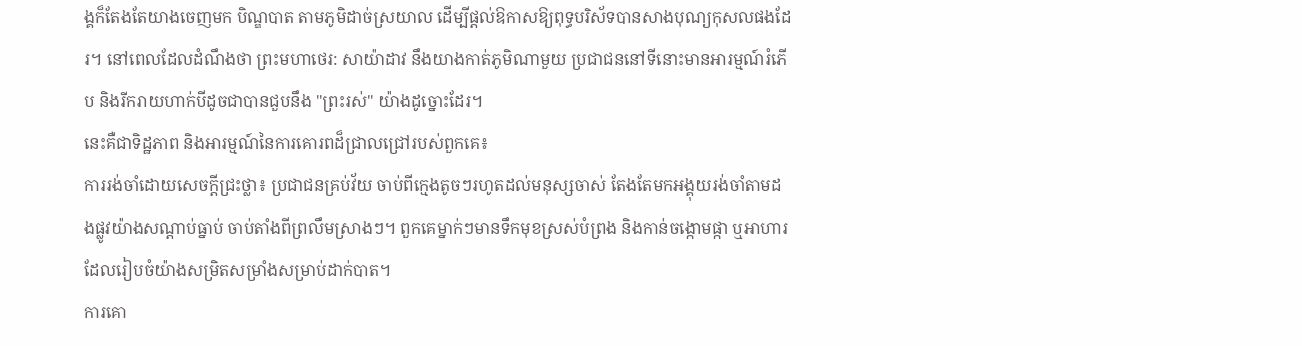ង្គក៏តែងតែយាងចេញមក បិណ្ឌបាត តាមភូមិដាច់ស្រយាល ដើម្បីផ្ដល់ឱកាសឱ្យពុទ្ធបរិស័ទបានសាងបុណ្យកុសលផងដែរ។ នៅពេលដែលដំណឹងថា ព្រះមហាថេរ: សាយ៉ាដាវ នឹងយាងកាត់ភូមិណាមួយ ប្រជាជននៅទីនោះមានអារម្មណ៍រំភើប និងរីករាយហាក់បីដូចជាបានជួបនឹង "ព្រះរស់" យ៉ាងដូច្នោះដែរ។
នេះគឺជាទិដ្ឋភាព និងអារម្មណ៍នៃការគោរពដ៏ជ្រាលជ្រៅរបស់ពួកគេ៖
ការរង់ចាំដោយសេចក្ដីជ្រះថ្លា៖ ប្រជាជនគ្រប់វ័យ ចាប់ពីក្មេងតូចៗរហូតដល់មនុស្សចាស់ តែងតែមកអង្គុយរង់ចាំតាមដងផ្លូវយ៉ាងសណ្តាប់ធ្នាប់ ចាប់តាំងពីព្រលឹមស្រាងៗ។ ពួកគេម្នាក់ៗមានទឹកមុខស្រស់បំព្រង និងកាន់ចង្កោមផ្កា ឬអាហារដែលរៀបចំយ៉ាងសម្រិតសម្រាំងសម្រាប់ដាក់បាត។
ការគោ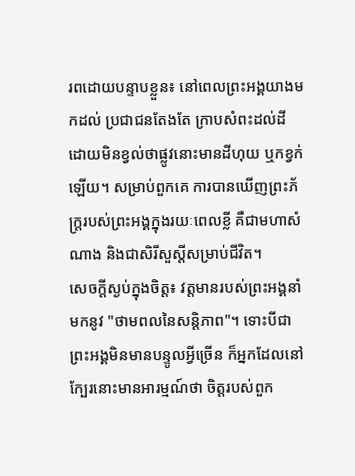រពដោយបន្ទាបខ្លួន៖ នៅពេលព្រះអង្គយាងមកដល់ ប្រជាជនតែងតែ ក្រាបសំពះដល់ដី ដោយមិនខ្វល់ថាផ្លូវនោះមានដីហុយ ឬកខ្វក់ឡើយ។ សម្រាប់ពួកគេ ការបានឃើញព្រះភ័ក្ត្ររបស់ព្រះអង្គក្នុងរយៈពេលខ្លី គឺជាមហាសំណាង និងជាសិរីសួស្តីសម្រាប់ជីវិត។
សេចក្ដីស្ងប់ក្នុងចិត្ត៖ វត្តមានរបស់ព្រះអង្គនាំមកនូវ "ថាមពលនៃសន្តិភាព"។ ទោះបីជាព្រះអង្គមិនមានបន្ទូលអ្វីច្រើន ក៏អ្នកដែលនៅក្បែរនោះមានអារម្មណ៍ថា ចិត្តរបស់ពួក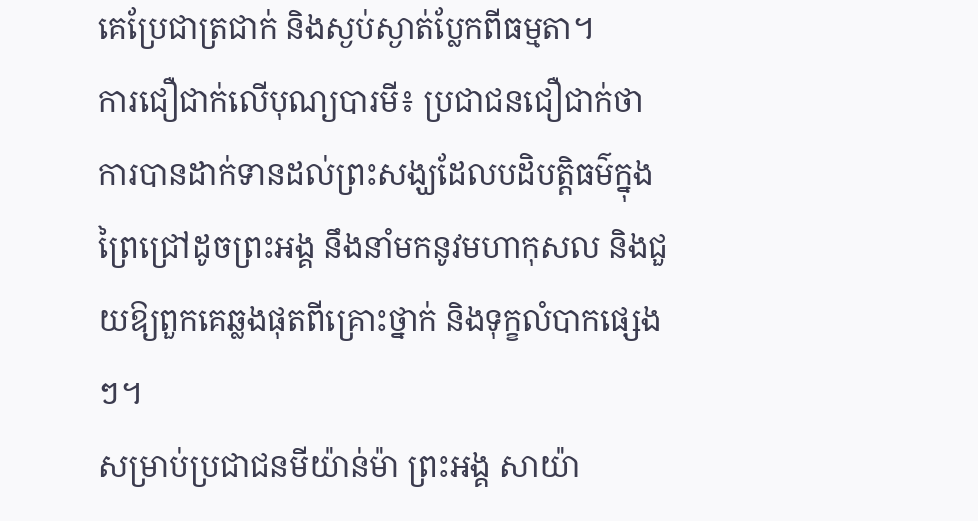គេប្រែជាត្រជាក់ និងស្ងប់ស្ងាត់ប្លែកពីធម្មតា។
ការជឿជាក់លើបុណ្យបារមី៖ ប្រជាជនជឿជាក់ថា ការបានដាក់ទានដល់ព្រះសង្ឃដែលបដិបត្តិធម៌ក្នុងព្រៃជ្រៅដូចព្រះអង្គ នឹងនាំមកនូវមហាកុសល និងជួយឱ្យពួកគេឆ្លងផុតពីគ្រោះថ្នាក់ និងទុក្ខលំបាកផ្សេងៗ។
សម្រាប់ប្រជាជនមីយ៉ាន់ម៉ា ព្រះអង្គ សាយ៉ា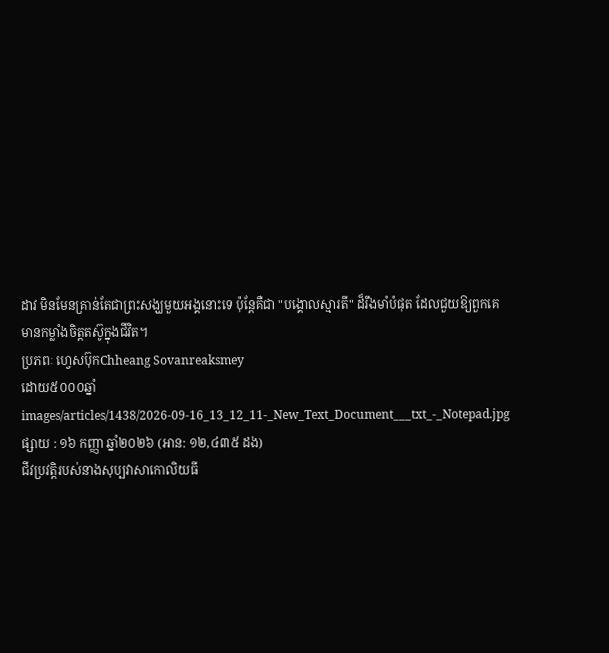ដាវ មិនមែនគ្រាន់តែជាព្រះសង្ឃមួយអង្គនោះទេ ប៉ុន្តែគឺជា "បង្គោលស្មារតី" ដ៏រឹងមាំបំផុត ដែលជួយឱ្យពួកគេមានកម្លាំងចិត្តតស៊ូក្នុងជីវិត។
ប្រភពៈ ហ្វេសប៊ុកChheang Sovanreaksmey
ដោយ៥០០០ឆ្នាំ
images/articles/1438/2026-09-16_13_12_11-_New_Text_Document___txt_-_Notepad.jpg
ផ្សាយ : ១៦ កញ្ញា ឆ្នាំ២០២៦ (អាន: ១២,៤៣៥ ដង)
ជីវប្រវត្តិរបស់នាងសុប្បវាសាកោលិយធី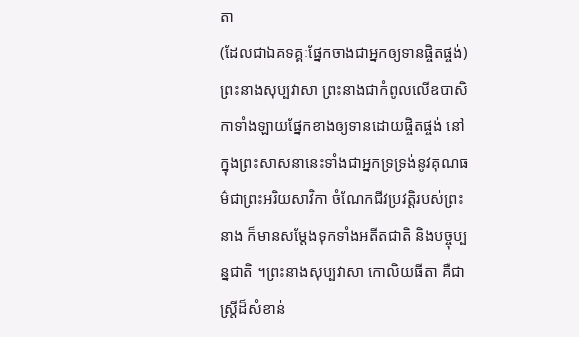តា
(ដែលជាឯគទគ្គៈផ្នែកចាងជាអ្នកឲ្យទានផ្ចិតផ្ចង់)
ព្រះនាងសុប្បវាសា ព្រះនាងជាកំពូលលើឧបាសិកាទាំងឡាយផ្នែកខាងឲ្យទានដោយផ្ចិតផ្ចង់ នៅក្នុងព្រះសាសនានេះទាំងជាអ្នកទ្រទ្រង់នូវគុណធម៌ជាព្រះអរិយសាវិកា ចំណែកជីវប្រវត្តិរបស់ព្រះនាង ក៏មានសម្តែងទុកទាំងអតីតជាតិ និងបច្ចុប្បន្នជាតិ ។ព្រះនាងសុប្បវាសា កោលិយធីតា គឺជាស្ត្រីដ៏សំខាន់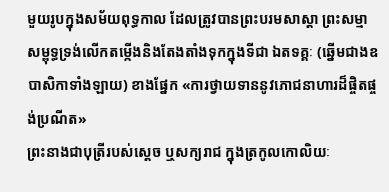មួយរូបក្នុងសម័យពុទ្ធកាល ដែលត្រូវបានព្រះបរមសាស្តា ព្រះសម្មាសម្ពុទ្ធទ្រង់លើកតម្កើងនិងតែងតាំងទុកក្នុងទីជា ឯតទគ្គៈ (ឆ្នើមជាងឧបាសិកាទាំងឡាយ) ខាងផ្នែក «ការថ្វាយទាននូវភោជនាហារដ៏ផ្ចិតផ្ចង់ប្រណីត»
ព្រះនាងជាបុត្រីរបស់ស្តេច ឬសក្យរាជ ក្នុងត្រកូលកោលិយៈ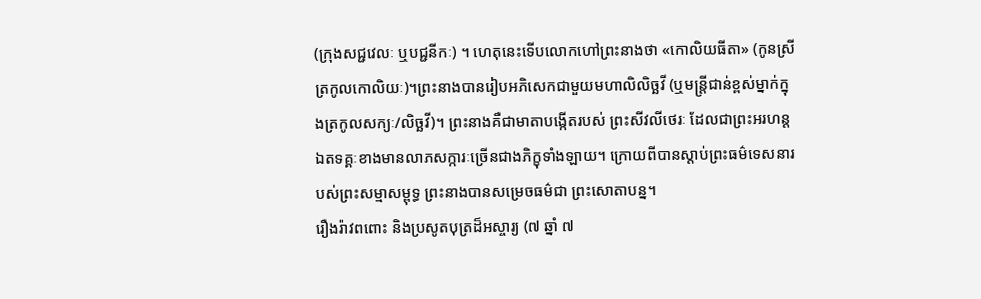(ក្រុងសជ្ជវេលៈ ឬបជ្ជនីកៈ) ។ ហេតុនេះទើបលោកហៅព្រះនាងថា «កោលិយធីតា» (កូនស្រីត្រកូលកោលិយៈ)។ព្រះនាងបានរៀបអភិសេកជាមួយមហាលិលិច្ឆវី (ឬមន្ត្រីជាន់ខ្ពស់ម្នាក់ក្នុងត្រកូលសក្យៈ/លិច្ឆវី)។ ព្រះនាងគឺជាមាតាបង្កើតរបស់ ព្រះសីវលីថេរៈ ដែលជាព្រះអរហន្តឯតទគ្គៈខាងមានលាភសក្ការៈច្រើនជាងភិក្ខុទាំងឡាយ។ ក្រោយពីបានស្តាប់ព្រះធម៌ទេសនារបស់ព្រះសម្មាសម្ពុទ្ធ ព្រះនាងបានសម្រេចធម៌ជា ព្រះសោតាបន្ន។
រឿងរ៉ាវពពោះ និងប្រសូតបុត្រដ៏អស្ចារ្យ (៧ ឆ្នាំ ៧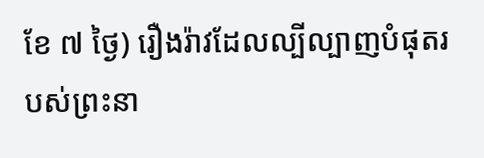ខែ ៧ ថ្ងៃ) រឿងរ៉ាវដែលល្បីល្បាញបំផុតរបស់ព្រះនា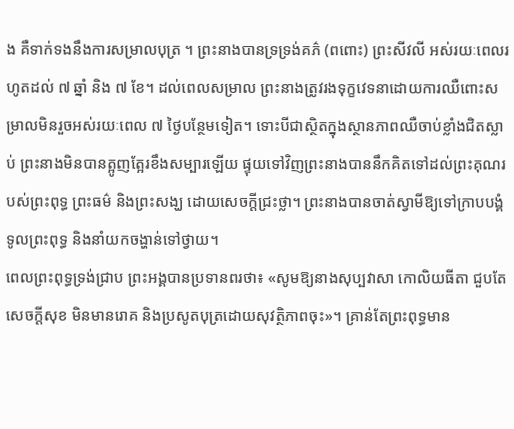ង គឺទាក់ទងនឹងការសម្រាលបុត្រ ។ ព្រះនាងបានទ្រទ្រង់គភ៌ (ពពោះ) ព្រះសីវលី អស់រយៈពេលរហូតដល់ ៧ ឆ្នាំ និង ៧ ខែ។ ដល់ពេលសម្រាល ព្រះនាងត្រូវរងទុក្ខវេទនាដោយការឈឺពោះសម្រាលមិនរួចអស់រយៈពេល ៧ ថ្ងៃបន្ថែមទៀត។ ទោះបីជាស្ថិតក្នុងស្ថានភាពឈឺចាប់ខ្លាំងជិតស្លាប់ ព្រះនាងមិនបានត្អូញត្អែរខឹងសម្បារឡើយ ផ្ទុយទៅវិញព្រះនាងបាននឹកគិតទៅដល់ព្រះគុណរបស់ព្រះពុទ្ធ ព្រះធម៌ និងព្រះសង្ឃ ដោយសេចក្តីជ្រះថ្លា។ ព្រះនាងបានចាត់ស្វាមីឱ្យទៅក្រាបបង្គំទូលព្រះពុទ្ធ និងនាំយកចង្ហាន់ទៅថ្វាយ។
ពេលព្រះពុទ្ធទ្រង់ជ្រាប ព្រះអង្គបានប្រទានពរថា៖ «សូមឱ្យនាងសុប្បវាសា កោលិយធីតា ជួបតែសេចក្តីសុខ មិនមានរោគ និងប្រសូតបុត្រដោយសុវត្ថិភាពចុះ»។ គ្រាន់តែព្រះពុទ្ធមាន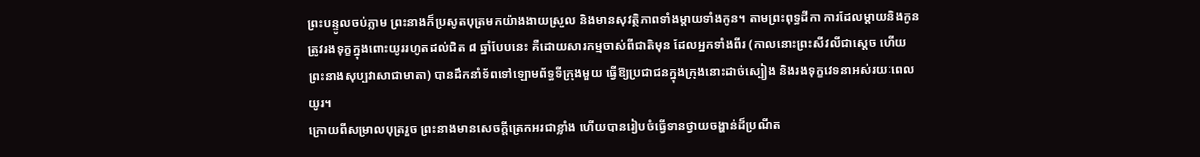ព្រះបន្ទូលចប់ភ្លាម ព្រះនាងក៏ប្រសូតបុត្រមកយ៉ាងងាយស្រួល និងមានសុវត្ថិភាពទាំងម្តាយទាំងកូន។ តាមព្រះពុទ្ធដីកា ការដែលម្តាយនិងកូនត្រូវរងទុក្ខក្នុងពោះយូររហូតដល់ជិត ៨ ឆ្នាំបែបនេះ គឺដោយសារកម្មចាស់ពីជាតិមុន ដែលអ្នកទាំងពីរ (កាលនោះព្រះសីវលីជាស្តេច ហើយព្រះនាងសុប្បវាសាជាមាតា) បានដឹកនាំទ័ពទៅឡោមព័ទ្ធទីក្រុងមួយ ធ្វើឱ្យប្រជាជនក្នុងក្រុងនោះដាច់ស្បៀង និងរងទុក្ខវេទនាអស់រយៈពេលយូរ។
ក្រោយពីសម្រាលបុត្ររួច ព្រះនាងមានសេចក្តីត្រេកអរជាខ្លាំង ហើយបានរៀបចំធ្វើទានថ្វាយចង្ហាន់ដ៏ប្រណីត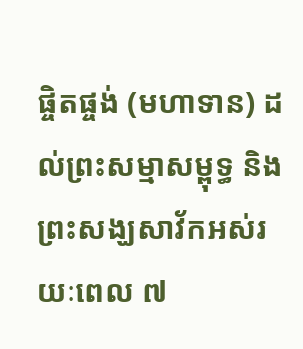ផ្ចិតផ្ចង់ (មហាទាន) ដល់ព្រះសម្មាសម្ពុទ្ធ និងព្រះសង្ឃសាវ័កអស់រយៈពេល ៧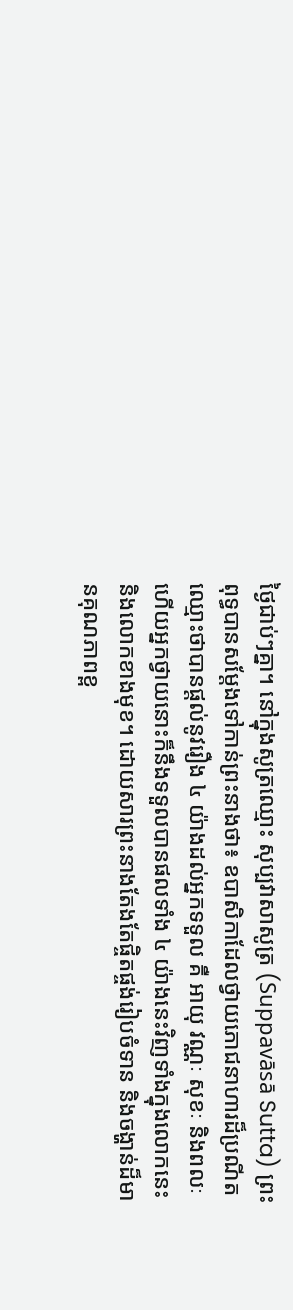ថ្ងៃជាប់ៗគ្នា។ នៅក្នុងសូត្រឈ្មោះ សុប្បវាសាសូត្រ (Suppavāsā Sutta) ព្រះពុទ្ធបានសម្តែងទៅកាន់ព្រះនាងថា៖ ឧបាសិកាដែលថ្វាយភោជនាហារដ៏ប្រណីត ឈ្មោះថាបានផ្តល់នូវរឿង ៤ យ៉ាងដល់អ្នកទទួល គឺ អាយុ វណ្ណៈ សុខៈ និងពលៈ ហើយអ្នកថ្វាយនោះក៏នឹងទទួលបានផលទាំង ៤ យ៉ាងនេះវិញទាំងក្នុងលោកនេះ និងលោកខាងមុខ។ ដោយសារព្រះនាងតែងតែផ្ចិតផ្ចង់រៀបចំទាន និងចង្ហាន់ដ៏មានគុណភាពខ្ព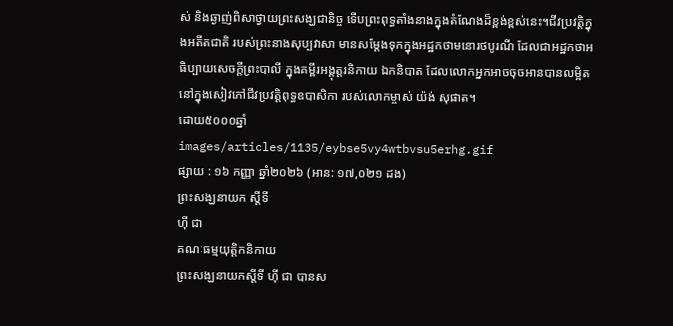ស់ និងឆ្ងាញ់ពិសាថ្វាយព្រះសង្ឃជានិច្ច ទើបព្រះពុទ្ធតាំងនាងក្នុងតំណែងដ៏ខ្ពង់ខ្ពស់នេះ។ជីវប្រវត្តិក្នុងអតីតជាតិ របស់ព្រះនាងសុប្បវាសា មានសម្តែងទុកក្នុងអដ្ឋកថាមនោរថបូរណី ដែលជាអដ្ឋកថាអធិប្បាយសេចក្តីព្រះបាលី ក្នុងគម្ពីរអង្គុត្តរនិកាយ ឯកនិបាត ដែលលោកអ្នកអាចចុចអានបានលម្អិតនៅក្នុងសៀវភៅជីវប្រវត្តិពុទ្ធឧបាសិកា របស់លោកម្ចាស់ យ៉ង់ សុផាត។
ដោយ៥០០០ឆ្នាំ
images/articles/1135/eybse5vy4wtbvsu5erhg.gif
ផ្សាយ : ១៦ កញ្ញា ឆ្នាំ២០២៦ (អាន: ១៧,០២១ ដង)
ព្រះសង្ឃនាយក ស្ដីទី
ហ៊ី ជា
គណៈធម្មយុត្តិកនិកាយ
ព្រះសង្ឃនាយកស្ដីទី ហ៊ី ជា បានស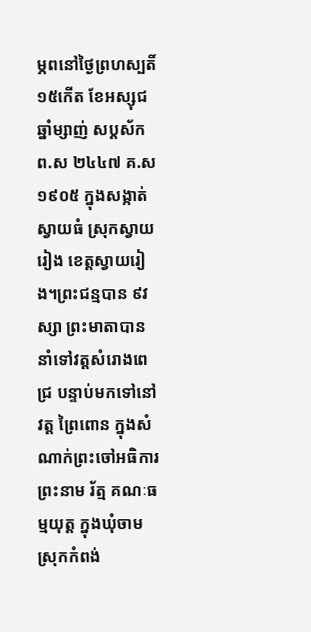ម្ភពនៅថ្ងៃព្រហស្បតិ៍ ១៥កើត ខែអស្សុជ ឆ្នាំម្សាញ់ សប្តស័ក ព.ស ២៤៤៧ គ.ស ១៩០៥ ក្នុងសង្កាត់ស្វាយធំ ស្រុកស្វាយរៀង ខេត្តស្វាយរៀង។ព្រះជន្មបាន ៩វស្សា ព្រះមាតាបាននាំទៅវត្តសំរោងពេជ្រ បន្ទាប់មកទៅនៅវត្ត ព្រៃពោន ក្នុងសំណាក់ព្រះចៅអធិការព្រះនាម រ័ត្ម គណៈធម្មយុត្ត ក្នុងឃុំចាម ស្រុកកំពង់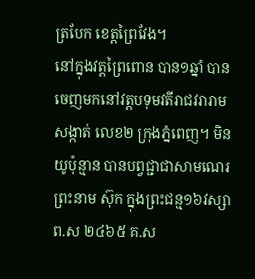ត្របែក ខេត្តព្រៃវែង។
នៅក្នុងវត្តព្រៃពោន បាន១ឆ្នាំ បានចេញមកនៅវត្តបទុមវតីរាជវរារាម សង្កាត់ លេខ២ ក្រុងភ្នំពេញ។ មិនយូប៉ុន្មាន បានបព្វជ្ជាជាសាមណេរ ព្រះនាម ស៊ុក ក្នុងព្រះជន្ម១៦វស្សា ព.ស ២៤៦៥ គ.ស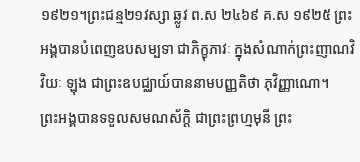១៩២១។ព្រះជន្ម២១វស្សា ឆ្លូវ ព.ស ២៤៦៩ គ.ស ១៩២៥ ព្រះអង្គបានបំពេញឧបសម្បទា ជាភិក្ខុភាវៈ ក្នុងសំណាក់ព្រះញាណវិវិយៈ ឡុង ជាព្រះឧបជ្ឈាយ៍បាននាមបញ្ញតិថា ភុវិញ្ញាណោ។
ព្រះអង្គបានទទួលសមណស័ក្ដិ ជាព្រះព្រហ្មមុនី ព្រះ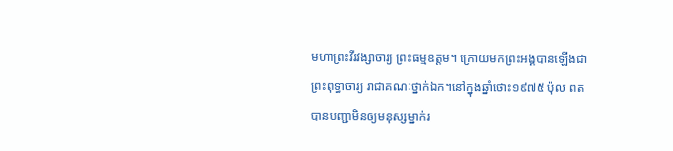មហាព្រះវីរវង្សាចារ្យ ព្រះធម្មឧត្ដម។ ក្រោយមកព្រះអង្គបានឡើងជាព្រះពុទ្ធាចារ្យ រាជាគណៈថ្នាក់ឯក។នៅក្នុងឆ្នាំថោះ១៩៧៥ ប៉ុល ពត បានបញ្ជាមិនឲ្យមនុស្សម្នាក់រ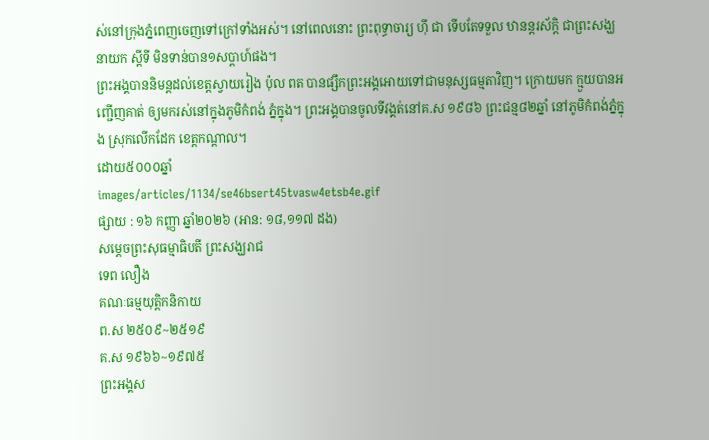ស់នៅក្រុងភ្នំពេញចេញទៅក្រៅទាំងអស់។ នៅពេលនោះ ព្រះពុទ្ធាចារ្យ ហ៊ី ជា ទើបតែទទួល ឋានន្តរស័ក្ដិ ជាព្រះសង្ឃនាយក ស្ដីទី មិនទាន់បាន១សប្តាហ៍ផង។
ព្រះអង្គបាននិមន្តដល់ខេត្តស្វាយរៀង ប៉ុល ពត បានផ្សឹកព្រះអង្គអោយទៅជាមនុស្សធម្មតាវិញ។ ក្រោយមក ក្មួយបានអញ្ជើញគាត់ ឲ្យមករស់នៅក្នុងភូមិកំពង់ ភ្នំក្នុង។ ព្រះអង្គបានចូលទីវង្គត់នៅគ.ស ១៩៨៦ ព្រះជន្ម៨២ឆ្នាំ នៅភូមិកំពង់ភ្នំក្នុង ស្រុកលើកដែក ខេត្តកណ្ដាល។
ដោយ៥០០០ឆ្នាំ
images/articles/1134/se46bsert45tvasw4etsb4e.gif
ផ្សាយ : ១៦ កញ្ញា ឆ្នាំ២០២៦ (អាន: ១៨,១១៧ ដង)
សម្ដេចព្រះសុធម្មាធិបតី ព្រះសង្ឃរាជ
ទេព លឿង
គណៈធម្មយុត្តិកនិកាយ
ព.ស ២៥០៩~២៥១៩
គ.ស ១៩៦៦~១៩៧៥
ព្រះអង្គស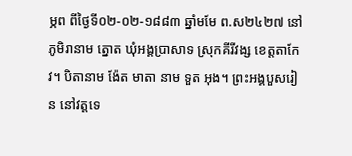ម្ភព ពីថ្ងៃទី០២-០២-១៨៨៣ ឆ្នាំមមែ ព.ស២៤២៧ នៅភូមិរានាម ត្នោត ឃុំអង្គប្រាសាទ ស្រុកគីរីវង្ស ខេត្តតាកែវ។ បិតានាម ង៉ែត មាតា នាម ទួត អុង។ ព្រះអង្គបួសរៀន នៅវត្តទេ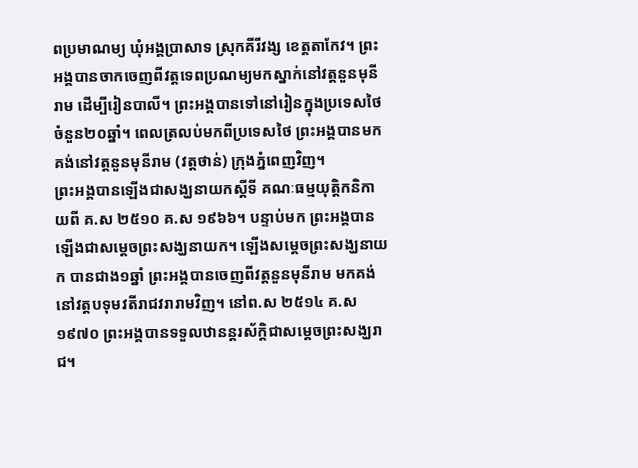ពប្រមាណម្យ ឃុំអង្គប្រាសាទ ស្រុកគីរីវង្ស ខេត្តតាកែវ។ ព្រះអង្គបានចាកចេញពីវត្តទេពប្រណម្យមកស្នាក់នៅវត្តនួនមុនីរាម ដើម្បីរៀនបាលី។ ព្រះអង្គបានទៅនៅរៀនក្នុងប្រទេសថៃ ចំនួន២០ឆ្នាំ។ ពេលត្រលប់មកពីប្រទេសថៃ ព្រះអង្គបានមកគង់នៅវត្តនួនមុនីរាម (វត្តថាន់) ក្រុងភ្នំពេញវិញ។
ព្រះអង្គបានឡើងជាសង្ឃនាយកស្ដីទី គណៈធម្មយុត្តិកនិកាយពី គ.ស ២៥១០ គ.ស ១៩៦៦។ បន្ទាប់មក ព្រះអង្គបានឡើងជាសម្ដេចព្រះសង្ឃនាយក។ ឡើងសម្ដេចព្រះសង្ឃនាយក បានជាង១ឆ្នាំ ព្រះអង្គបានចេញពីវត្តនួនមុនីរាម មកគង់នៅវត្តបទុមវតីរាជវរារាមវិញ។ នៅព.ស ២៥១៤ គ.ស១៩៧០ ព្រះអង្គបានទទួលឋានន្តរស័ក្តិជាសម្ដេចព្រះសង្ឃរាជ។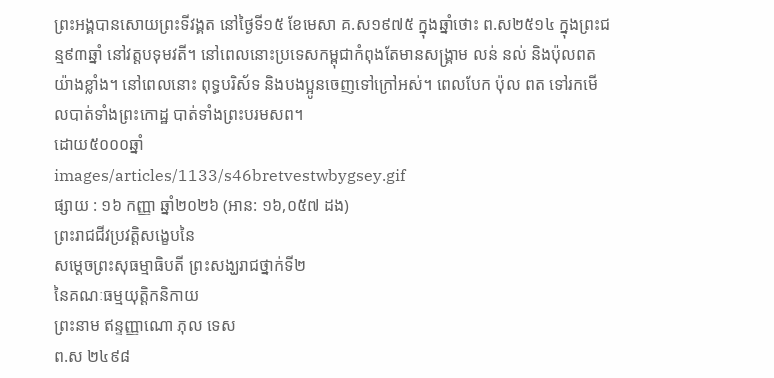ព្រះអង្គបានសោយព្រះទីវង្គត នៅថ្ងៃទី១៥ ខែមេសា គ.ស១៩៧៥ ក្នុងឆ្នាំថោះ ព.ស២៥១៤ ក្នុងព្រះជន្ម៩៣ឆ្នាំ នៅវត្តបទុមវតី។ នៅពេលនោះប្រទេសកម្ពុជាកំពុងតែមានសង្គ្រាម លន់ នល់ និងប៉ុលពតយ៉ាងខ្លាំង។ នៅពេលនោះ ពុទ្ធបរិស័ទ និងបងប្អូនចេញទៅក្រៅអស់។ ពេលបែក ប៉ុល ពត ទៅរកមើលបាត់ទាំងព្រះកោដ្ឋ បាត់ទាំងព្រះបរមសព។
ដោយ៥០០០ឆ្នាំ
images/articles/1133/s46bretvestwbygsey.gif
ផ្សាយ : ១៦ កញ្ញា ឆ្នាំ២០២៦ (អាន: ១៦,០៥៧ ដង)
ព្រះរាជជីវប្រវត្តិសង្ខេបនៃ
សម្ដេចព្រះសុធម្មាធិបតី ព្រះសង្ឃរាជថ្នាក់ទី២
នៃគណៈធម្មយុត្តិកនិកាយ
ព្រះនាម ឥន្ទញ្ញាណោ ភុល ទេស
ព.ស ២៤៩៨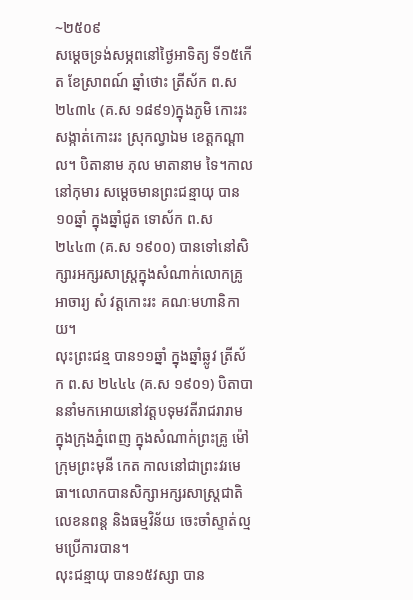~២៥០៩
សម្ដេចទ្រង់សម្ភពនៅថ្ងៃអាទិត្យ ទី១៥កើត ខែស្រាពណ៍ ឆ្នាំថោះ ត្រីស័ក ព.ស ២៤៣៤ (គ.ស ១៨៩១)ក្នុងភូមិ កោះរះ សង្កាត់កោះរះ ស្រុកល្វាឯម ខេត្តកណ្ដាល។ បិតានាម ភុល មាតានាម ទៃ។កាលនៅកុមារ សម្ដេចមានព្រះជន្មាយុ បាន១០ឆ្នាំ ក្នុងឆ្នាំជូត ទោស័ក ព.ស ២៤៤៣ (គ.ស ១៩០០) បានទៅនៅសិក្សារអក្សរសាស្ត្រក្នុងសំណាក់លោកគ្រូអាចារ្យ សំ វត្តកោះរះ គណៈមហានិកាយ។
លុះព្រះជន្ម បាន១១ឆ្នាំ ក្នុងឆ្នាំឆ្លូវ ត្រីស័ក ព.ស ២៤៤៤ (គ.ស ១៩០១) បិតាបាននាំមកអោយនៅវត្តបទុមវតីរាជរារាម ក្នុងក្រុងភ្នំពេញ ក្នុងសំណាក់ព្រះគ្រូ ម៉ៅ ក្រុមព្រះមុនី កេត កាលនៅជាព្រះវរមេធា។លោកបានសិក្សាអក្សរសាស្ត្រជាតិ លេខនពន្ត និងធម្មវិន័យ ចេះចាំស្ទាត់ល្មមប្រើការបាន។
លុះជន្មាយុ បាន១៥វស្សា បាន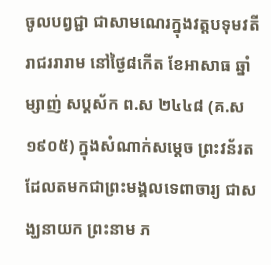ចូលបព្វជ្ជា ជាសាមណេរក្នុងវត្តបទុមវតីរាជររារាម នៅថ្ងៃ៨កើត ខែអាសាធ ឆ្នាំម្សាញ់ សប្តស័ក ព.ស ២៤៤៨ (គ.ស ១៩០៥) ក្នុងសំណាក់សម្ដេច ព្រះវន័រត ដែលតមកជាព្រះមង្គលទេពាចារ្យ ជាសង្ឃនាយក ព្រះនាម ភ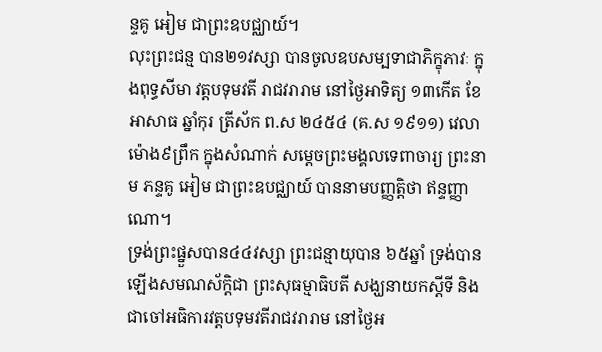ន្ទគូ អៀម ជាព្រះឧបជ្ឈាយ៍។
លុះព្រះជន្ម បាន២១វស្សា បានចូលឧបសម្បទាជាភិក្ខុភាវៈ ក្នុងពុទ្ធសីមា វត្តបទុមវតី រាជវរារាម នៅថ្ងៃអាទិត្យ ១៣កើត ខែអាសាធ ឆ្នាំកុរ ត្រីស័ក ព.ស ២៤៥៤ (គ.ស ១៩១១) វេលាម៉ោង៩ព្រឹក ក្នុងសំណាក់ សម្ដេចព្រះមង្គលទេពាចារ្យ ព្រះនាម ភន្ទគូ អៀម ជាព្រះឧបជ្ឈាយ៍ បាននាមបញ្ញត្តិថា ឥន្ទញ្ញាណោ។
ទ្រង់ព្រះផ្នួសបាន៤៤វស្សា ព្រះជន្មាយុបាន ៦៥ឆ្នាំ ទ្រង់បានឡើងសមណស័ក្តិជា ព្រះសុធម្មាធិបតី សង្ឃនាយកស្ដីទី និងជាចៅអធិការវត្តបទុមវតីរាជវរារាម នៅថ្ងៃអ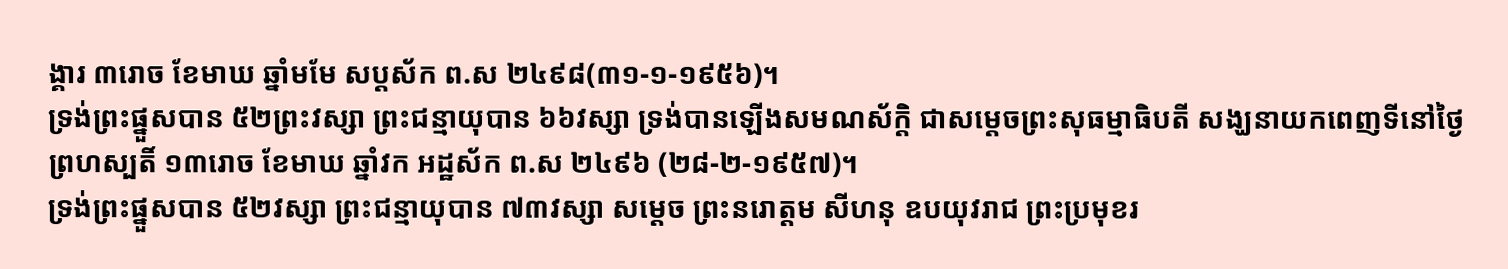ង្គារ ៣រោច ខែមាឃ ឆ្នាំមមែ សប្តស័ក ព.ស ២៤៩៨(៣១-១-១៩៥៦)។
ទ្រង់ព្រះផ្នួសបាន ៥២ព្រះវស្សា ព្រះជន្មាយុបាន ៦៦វស្សា ទ្រង់បានឡើងសមណស័ក្តិ ជាសម្ដេចព្រះសុធម្មាធិបតី សង្ឃនាយកពេញទីនៅថ្ងៃ ព្រហស្បតិ៍ ១៣រោច ខែមាឃ ឆ្នាំវក អដ្ឋស័ក ព.ស ២៤៩៦ (២៨-២-១៩៥៧)។
ទ្រង់ព្រះផ្នួសបាន ៥២វស្សា ព្រះជន្មាយុបាន ៧៣វស្សា សម្ដេច ព្រះនរោត្តម សីហនុ ឧបយុវរាជ ព្រះប្រមុខរ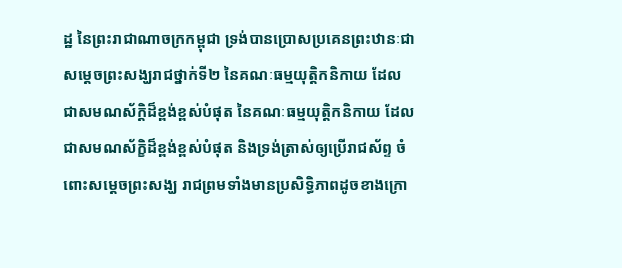ដ្ឋ នៃព្រះរាជាណាចក្រកម្ពុជា ទ្រង់បានប្រោសប្រគេនព្រះឋានៈជា សម្ដេចព្រះសង្ឃរាជថ្នាក់ទី២ នៃគណៈធម្មយុត្តិកនិកាយ ដែលជាសមណស័ក្ដិដ៏ខ្ពង់ខ្ពស់បំផុត នៃគណៈធម្មយុត្តិកនិកាយ ដែលជាសមណស័ក្ខិដ៏ខ្ពង់ខ្ពស់បំផុត និងទ្រង់ត្រាស់ឲ្យប្រើរាជស័ព្ទ ចំពោះសម្ដេចព្រះសង្ឃ រាជព្រមទាំងមានប្រសិទ្ធិភាពដូចខាងក្រោ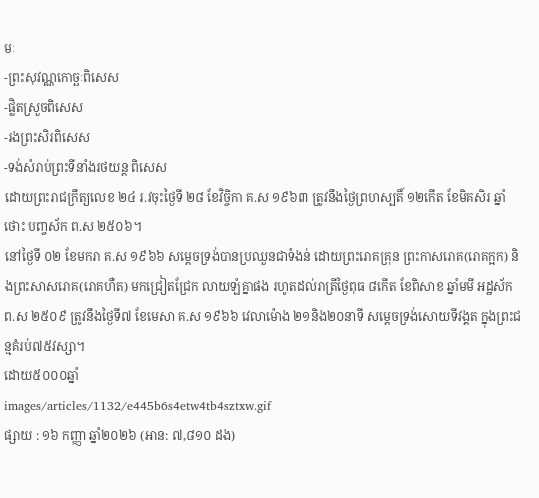មៈ
-ព្រះសុវណ្ណកោច្ឆៈពិសេស
-ផ្លិតស្រួចពិសេស
-រងព្រះសិរពិសេស
-ទង់សំរាប់ព្រះទីនាំងរថយន្ត ពិសេស
ដោយព្រះរាជក្រឹត្យលេខ ២៤ រ.វចុះថ្ងៃទី ២៨ ខែវិច្ចិកា គ.ស ១៩៦៣ ត្រូវនឹងថ្ងៃព្រហស្បតិ៍ ១២កើត ខែមិគសិរ ឆ្នាំថោះ បញ្ចស័ក ព.ស ២៥០៦។
នៅថ្ងៃទី ០២ ខែមករា គ.ស ១៩៦៦ សម្ដេចទ្រង់បានប្រឈួនជាទំងន់ ដោយព្រះរោគគ្រុន ព្រះកាសរោគ(រោគក្អក) និងព្រះសាសរោគ(រោគហឺត) មកជ្រៀតជ្រែក លាយឡំគ្នាផង រហូតដល់រាត្រីថ្ងៃពុធ ៨កើត ខែពិសាខ ឆ្នាំមមី អដ្ឋស័ក ព.ស ២៥០៩ ត្រូវនឹងថ្ងៃទី៧ ខែមេសា គ.ស ១៩៦៦ វេលាម៉ោង ២១និង២០នាទី សម្ដេចទ្រង់សោយទីវង្គត ក្នុងព្រះជន្មគំរប់៧៥វស្សា។
ដោយ៥០០០ឆ្នាំ
images/articles/1132/e445b6s4etw4tb4sztxw.gif
ផ្សាយ : ១៦ កញ្ញា ឆ្នាំ២០២៦ (អាន: ៧,៨១០ ដង)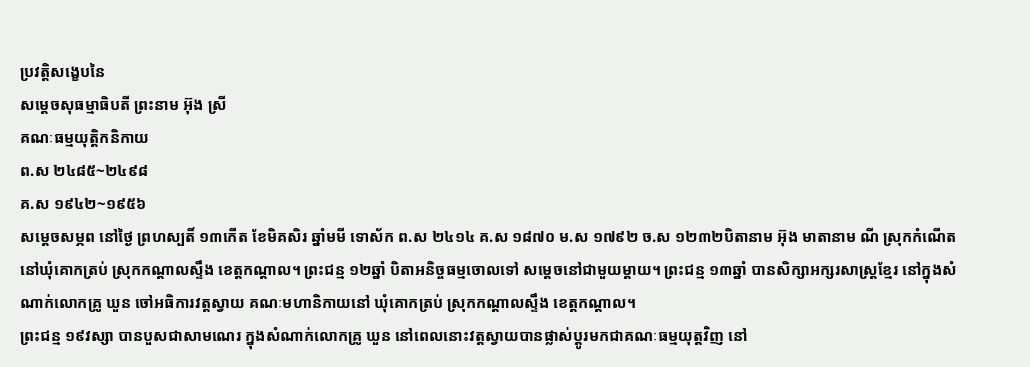ប្រវត្តិសង្ខេបនៃ
សម្ដេចសុធម្មាធិបតី ព្រះនាម អ៊ុង ស្រី
គណៈធម្មយុត្តិកនិកាយ
ព.ស ២៤៨៥~២៤៩៨
គ.ស ១៩៤២~១៩៥៦
សម្ដេចសម្ភព នៅថ្ងៃ ព្រហស្បតិ៍ ១៣កើត ខែមិគសិរ ឆ្នាំមមី ទោស័ក ព.ស ២៤១៤ គ.ស ១៨៧០ ម.ស ១៧៩២ ច.ស ១២៣២បិតានាម អ៊ុង មាតានាម ណី ស្រុកកំណើតនៅឃុំគោកត្រប់ ស្រុកកណ្ដាលស្ទឹង ខេត្តកណ្ដាល។ ព្រះជន្ម ១២ឆ្នាំ បិតាអនិច្ចធម្មចោលទៅ សម្តេចនៅជាមួយម្ដាយ។ ព្រះជន្ម ១៣ឆ្នាំ បានសិក្សាអក្សរសាស្រ្តខ្មែរ នៅក្នុងសំណាក់លោកគ្រូ ឃួន ចៅអធិការវត្តស្វាយ គណៈមហានិកាយនៅ ឃុំគោកត្រប់ ស្រុកកណ្ដាលស្ទឹង ខេត្តកណ្ដាល។
ព្រះជន្ម ១៩វស្សា បានបួសជាសាមណេរ ក្នុងសំណាក់លោកគ្រូ ឃួន នៅពេលនោះវត្តស្វាយបានផ្លាស់ប្ដូរមកជាគណៈធម្មយុត្តវិញ នៅ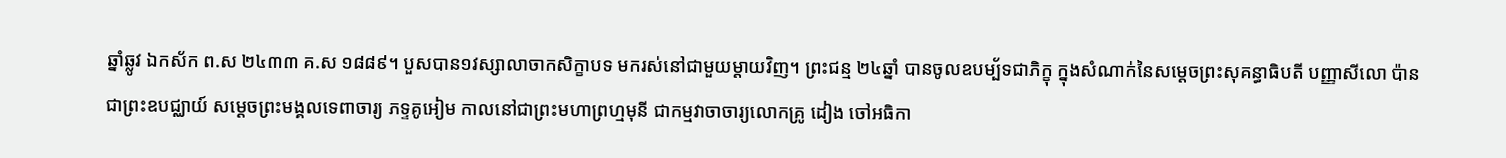ឆ្នាំឆ្លូវ ឯកស័ក ព.ស ២៤៣៣ គ.ស ១៨៨៩។ បួសបាន១វស្សាលាចាកសិក្ខាបទ មករស់នៅជាមួយម្ដាយវិញ។ ព្រះជន្ម ២៤ឆ្នាំ បានចូលឧបម្ប័ទជាភិក្ខុ ក្នុងសំណាក់នៃសម្ដេចព្រះសុគន្ធាធិបតី បញ្ញាសីលោ ប៉ាន ជាព្រះឧបជ្ឈាយ៍ សម្ដេចព្រះមង្គលទេពាចារ្យ ភទ្ទគូអៀម កាលនៅជាព្រះមហាព្រហ្មមុនី ជាកម្មវាចាចារ្យលោកគ្រូ ដៀង ចៅអធិកា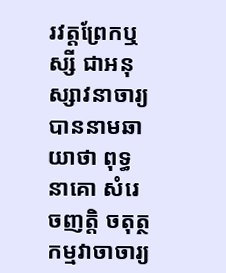រវត្តព្រែកឬស្សី ជាអនុស្សាវនាចារ្យ បាននាមឆាយាថា ពុទ្ធនាគោ សំរេចញត្តិ ចតុត្ថកម្មវាចាចារ្យ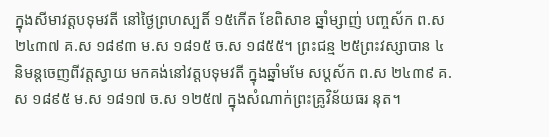ក្នុងសីមាវត្តបទុមវតី នៅថ្ងៃព្រហស្បតិ៍ ១៥កើត ខែពិសាខ ឆ្នាំម្សាញ់ បញ្ចស័ក ព.ស ២៤៣៧ គ.ស ១៨៩៣ ម.ស ១៨១៥ ច.ស ១៨៥៥។ ព្រះជន្ម ២៥ព្រះវស្សាបាន ៤ និមន្តចេញពីវត្តស្វាយ មកគង់នៅវត្តបទុមវតី ក្នុងឆ្នាំមមែ សប្តស័ក ព.ស ២៤៣៩ គ.ស ១៨៩៥ ម.ស ១៨១៧ ច.ស ១២៥៧ ក្នុងសំណាក់ព្រះគ្រូវិន័យធរ នុត។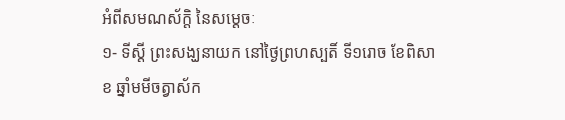អំពីសមណស័ក្ដិ នៃសម្ដេចៈ
១- ទីស្ដី ព្រះសង្ឃនាយក នៅថ្ងៃព្រហស្បតិ៍ ទី១រោច ខែពិសាខ ឆ្នាំមមីចត្វាស័ក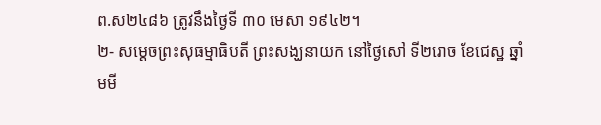ព.ស២៤៨៦ ត្រូវនឹងថ្ងៃទី ៣០ មេសា ១៩៤២។
២- សម្ដេចព្រះសុធម្មាធិបតី ព្រះសង្ឃនាយក នៅថ្ងៃសៅ ទី២រោច ខែជេស្ឋ ឆ្នាំមមី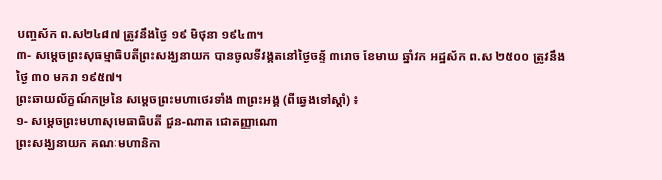បញ្ចស័ក ព.ស២៤៨៧ ត្រូវនឹងថ្ងៃ ១៩ មិថុនា ១៩៤៣។
៣- សម្ដេចព្រះសុធម្មាធិបតីព្រះសង្ឃនាយក បានចូលទីវង្គតនៅថ្ងៃចន្ទ័ ៣រោច ខែមាឃ ឆ្នាំវក អដ្ឋស័ក ព.ស ២៥០០ ត្រូវនឹងថ្ងៃ ៣០ មករា ១៩៥៧។
ព្រះឆាយល័ក្ខណ៍កម្រនៃ សម្ដេចព្រះមហាថេរទាំង ៣ព្រះអង្គ (ពីឆ្វេងទៅស្ដាំ) ៖
១- សម្ដេចព្រះមហាសុមេធាធិបតី ជួន-ណាត ជោតញ្ញាណោ
ព្រះសង្ឃនាយក គណៈមហានិកា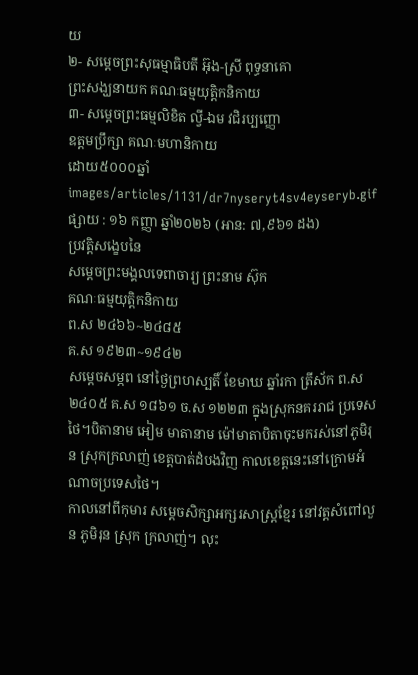យ
២- សម្ដេចព្រះសុធម្មាធិបតី អ៊ុង-ស្រី ពុទ្ធនាគោ
ព្រះសង្ឃនាយក គណៈធម្មយុត្តិកនិកាយ
៣- សម្ដេចព្រះធម្មលិខិត ល្វី-ឯម វជិរប្បញ្ញោ
ឧត្តមប្រឹក្សា គណៈមហានិកាយ
ដោយ៥០០០ឆ្នាំ
images/articles/1131/dr7nyseryt4sv4eyseryb.gif
ផ្សាយ : ១៦ កញ្ញា ឆ្នាំ២០២៦ (អាន: ៧,៩៦១ ដង)
ប្រវត្តិសង្ខេបនៃ
សម្ដេចព្រះមង្គលទេពាចារ្យ ព្រះនាម ស៊ុក
គណៈធម្មយុត្តិកនិកាយ
ព.ស ២៤៦៦~២៤៨៥
គ.ស ១៩២៣~១៩៤២
សម្ដេចសម្ភព នៅថ្ងៃព្រហស្បតិ៍ ខែមាឃ ឆ្នាំរកា ត្រីស័ក ព.ស ២៤០៥ គ.ស ១៨៦១ ច.ស ១២២៣ ក្នុងស្រុកនគររាជ ប្រទេសថៃ។បិតានាម អៀម មាតានាម ម៉ៅមាតាបិតាចុះមករស់នៅភូមិរុន ស្រុកក្រលាញ់ ខេត្តបាត់ដំបងវិញ កាលខេត្តនេះនៅក្រោមអំណាចប្រទេសថៃ។
កាលនៅពីកុមារ សម្ដេចសិក្សាអក្សរសាស្រ្តខ្មែរ នៅវត្តសំពៅលួន ភូមិរុន ស្រុក ក្រលាញ់។ លុះ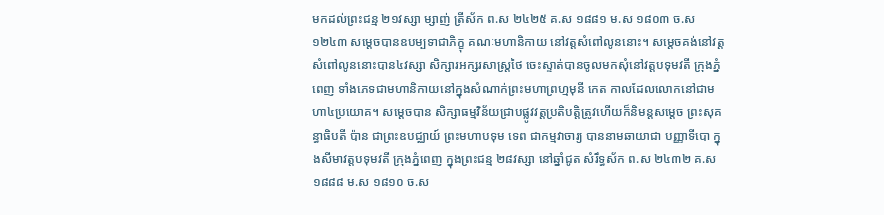មកដល់ព្រះជន្ម ២១វស្សា ម្សាញ់ ត្រីស័ក ព.ស ២៤២៥ គ.ស ១៨៨១ ម.ស ១៨០៣ ច.ស ១២៤៣ សម្ដេចបានឧបម្បទាជាភិក្ខុ គណៈមហានិកាយ នៅវត្តសំពៅលូននោះ។ សម្ដេចគង់នៅវត្តសំពៅលូននោះបាន៤វស្សា សិក្សារអក្សរសាស្ត្រថៃ ចេះស្ទាត់បានចូលមកសុំនៅវត្តបទុមវតី ក្រុងភ្នំពេញ ទាំងភេទជាមហានិកាយនៅក្នុងសំណាក់ព្រះមហាព្រហ្មមុនី កេត កាលដែលលោកនៅជាមហា៤ប្រយោគ។ សម្ដេចបាន សិក្សាធម្មវិន័យជ្រាបផ្លូវវត្តប្រតិបត្តិត្រូវហើយក៏និមន្តសម្ដេច ព្រះសុគន្ធាធិបតី ប៉ាន ជាព្រះឧបជ្ឈាយ៍ ព្រះមហាបទុម ទេព ជាកម្មវាចារ្យ បាននាមឆាយាជា បញ្ញាទីបោ ក្នុងសីមាវត្តបទុមវតី ក្រុងភ្នំពេញ ក្នុងព្រះជន្ម ២៨វស្សា នៅឆ្នាំជូត សំរឹទ្ធស័ក ព.ស ២៤៣២ គ.ស ១៨៨៨ ម.ស ១៨១០ ច.ស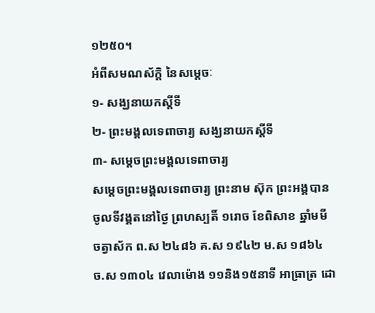១២៥០។
អំពីសមណស័ក្ដិ នៃសម្ដេចៈ
១- សង្ឃនាយកស្ដីទី
២- ព្រះមង្គលទេពាចារ្យ សង្ឃនាយកស្ដីទី
៣- សម្ដេចព្រះមង្គលទេពាចារ្យ
សម្ដេចព្រះមង្គលទេពាចារ្យ ព្រះនាម ស៊ុក ព្រះអង្គបានចូលទីវង្គតនៅថ្ងៃ ព្រហស្បតិ៍ ១រោច ខែពិសាខ ឆ្នាំមមី ចត្វាស័ក ព.ស ២៤៨៦ គ.ស ១៩៤២ ម.ស ១៨៦៤ ច.ស ១៣០៤ វេលាម៉ោង ១១និង១៥នាទី អាធ្រាត្រ ដោ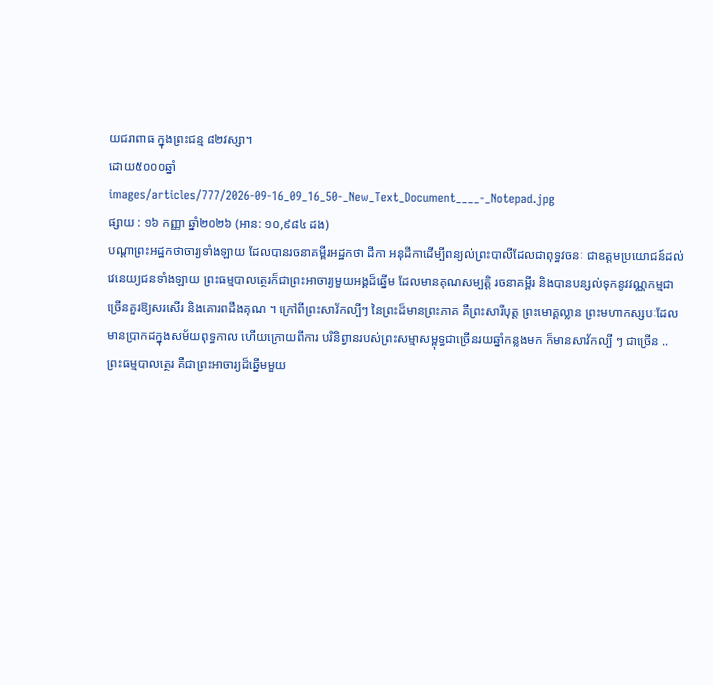យជរាពាធ ក្នុងព្រះជន្ម ៨២វស្សា។
ដោយ៥០០០ឆ្នាំ
images/articles/777/2026-09-16_09_16_50-_New_Text_Document____-_Notepad.jpg
ផ្សាយ : ១៦ កញ្ញា ឆ្នាំ២០២៦ (អាន: ១០,៩៨៤ ដង)
បណ្តាព្រះអដ្ឋកថាចារ្យទាំងឡាយ ដែលបានរចនាគម្ពីរអដ្ឋកថា ដីកា អនុដីកាដើម្បីពន្យល់ព្រះបាលីដែលជាពុទ្ធវចនៈ ជាឧត្តមប្រយោជន៍ដល់វេនេយ្យជនទាំងឡាយ ព្រះធម្មបាលត្ថេរក៏ជាព្រះអាចារ្យមួយអង្គដ៏ឆ្នើម ដែលមានគុណសម្បត្តិ រចនាគម្ពីរ និងបានបន្សល់ទុកនូវវណ្ណកម្មជាច្រើនគួរឱ្យសរសើរ និងគោរពដឹងគុណ ។ ក្រៅពីព្រះសាវ័កល្បីៗ នៃព្រះដ៏មានព្រះភាគ គឺព្រះសារីបុត្ត ព្រះមោគ្គល្លាន ព្រះមហាកស្សបៈដែលមានប្រាកដក្នុងសម័យពុទ្ធកាល ហើយក្រោយពីការ បរិនិព្វានរបស់ព្រះសម្មាសម្ពុទ្ធជាច្រើនរយឆ្នាំកន្លងមក ក៏មានសាវ័កល្បី ៗ ជាច្រើន ..
ព្រះធម្មបាលត្ថេរ គឺជាព្រះអាចារ្យដ៏ឆ្នើមមួយ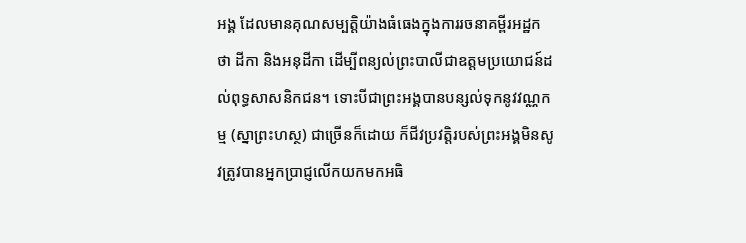អង្គ ដែលមានគុណសម្បត្តិយ៉ាងធំធេងក្នុងការរចនាគម្ពីរអដ្ឋកថា ដីកា និងអនុដីកា ដើម្បីពន្យល់ព្រះបាលីជាឧត្តមប្រយោជន៍ដល់ពុទ្ធសាសនិកជន។ ទោះបីជាព្រះអង្គបានបន្សល់ទុកនូវវណ្ណកម្ម (ស្នាព្រះហស្ថ) ជាច្រើនក៏ដោយ ក៏ជីវប្រវត្តិរបស់ព្រះអង្គមិនសូវត្រូវបានអ្នកប្រាជ្ញលើកយកមកអធិ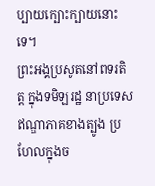ប្បាយក្បោះក្បាយនោះទេ។
ព្រះអង្គប្រសូតនៅពទរតិត្ត ក្នុងទមិឡរដ្ឋ នាប្រទេសឥណ្ឌាភាគខាងត្បូង ប្រហែលក្នុងច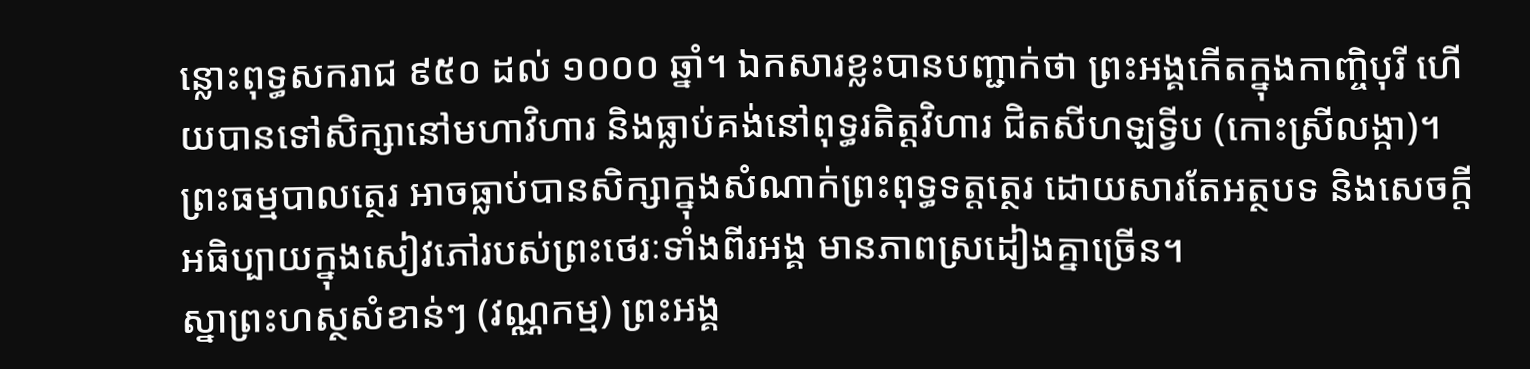ន្លោះពុទ្ធសករាជ ៩៥០ ដល់ ១០០០ ឆ្នាំ។ ឯកសារខ្លះបានបញ្ជាក់ថា ព្រះអង្គកើតក្នុងកាញ្ចិបុរី ហើយបានទៅសិក្សានៅមហាវិហារ និងធ្លាប់គង់នៅពុទ្ធរតិត្តវិហារ ជិតសីហឡទ្វីប (កោះស្រីលង្កា)។
ព្រះធម្មបាលត្ថេរ អាចធ្លាប់បានសិក្សាក្នុងសំណាក់ព្រះពុទ្ធទត្តត្ថេរ ដោយសារតែអត្ថបទ និងសេចក្តីអធិប្បាយក្នុងសៀវភៅរបស់ព្រះថេរៈទាំងពីរអង្គ មានភាពស្រដៀងគ្នាច្រើន។
ស្នាព្រះហស្ថសំខាន់ៗ (វណ្ណកម្ម) ព្រះអង្គ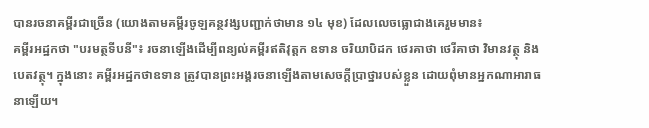បានរចនាគម្ពីរជាច្រើន (យោងតាមគម្ពីរចូឡគន្ថវង្សបញ្ជាក់ថាមាន ១៤ មុខ) ដែលលេចធ្លោជាងគេរួមមាន៖
គម្ពីរអដ្ឋកថា "បរមត្ថទីបនី"៖ រចនាឡើងដើម្បីពន្យល់គម្ពីរឥតិវុត្តក ឧទាន ចរិយាបិដក ថេរគាថា ថេរីគាថា វិមានវត្ថុ និងបេតវត្ថុ។ ក្នុងនោះ គម្ពីរអដ្ឋកថាឧទាន ត្រូវបានព្រះអង្គរចនាឡើងតាមសេចក្តីប្រាថ្នារបស់ខ្លួន ដោយពុំមានអ្នកណាអារាធនាឡើយ។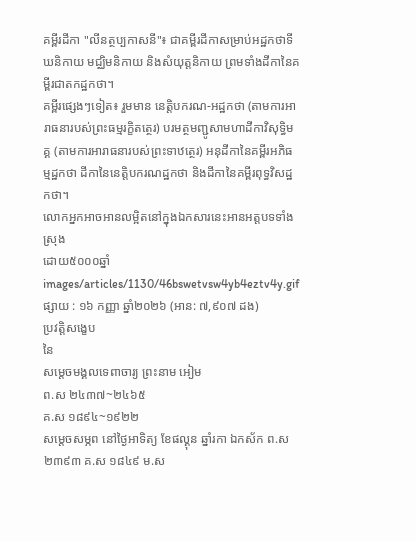គម្ពីរដីកា "លីនត្ថប្បកាសនី"៖ ជាគម្ពីរដីកាសម្រាប់អដ្ឋកថាទីឃនិកាយ មជ្ឈិមនិកាយ និងសំយុត្តនិកាយ ព្រមទាំងដីកានៃគម្ពីរជាតកដ្ឋកថា។
គម្ពីរផ្សេងៗទៀត៖ រួមមាន នេត្តិបករណ-អដ្ឋកថា (តាមការអារាធនារបស់ព្រះធម្មរក្ខិតត្ថេរ) បរមត្ថមញ្ជូសាមហាដីកាវិសុទ្ធិមគ្គ (តាមការអារាធនារបស់ព្រះទាឋត្ថេរ) អនុដីកានៃគម្ពីរអភិធម្មដ្ឋកថា ដីកានៃនេត្តិបករណដ្ឋកថា និងដីកានៃគម្ពីរពុទ្ធវិសដ្ឋកថា។
លោកអ្នកអាចអានលម្អិតនៅក្នុងឯកសារនេះអានអត្តបទទាំងស្រុង
ដោយ៥០០០ឆ្នាំ
images/articles/1130/46bswetvsw4yb4eztv4y.gif
ផ្សាយ : ១៦ កញ្ញា ឆ្នាំ២០២៦ (អាន: ៧,៩០៧ ដង)
ប្រវត្តិសង្ខេប
នៃ
សម្ដេចមង្គលទេពាចារ្យ ព្រះនាម អៀម
ព.ស ២៤៣៧~២៤៦៥
គ.ស ១៨៩៤~១៩២២
សម្ដេចសម្ភព នៅថ្ងៃអាទិត្យ ខែផល្គុន ឆ្នាំរកា ឯកស័ក ព.ស ២៣៩៣ គ.ស ១៨៤៩ ម.ស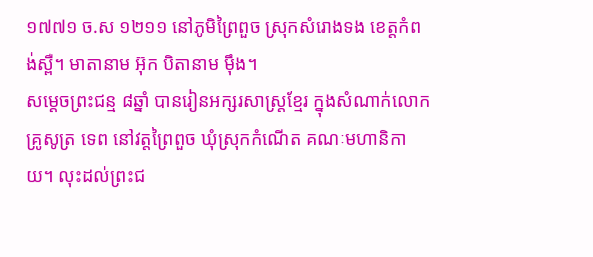១៧៧១ ច.ស ១២១១ នៅភូមិព្រៃពួច ស្រុកសំរោងទង ខេត្តកំពង់ស្ពឺ។ មាតានាម អ៊ុក បិតានាម ម៉ឹង។
សម្ដេចព្រះជន្ម ៨ឆ្នាំ បានរៀនអក្សរសាស្ត្រខ្មែរ ក្នុងសំណាក់លោកគ្រូសូត្រ ទេព នៅវត្តព្រៃពួច ឃុំស្រុកកំណើត គណៈមហានិកាយ។ លុះដល់ព្រះជ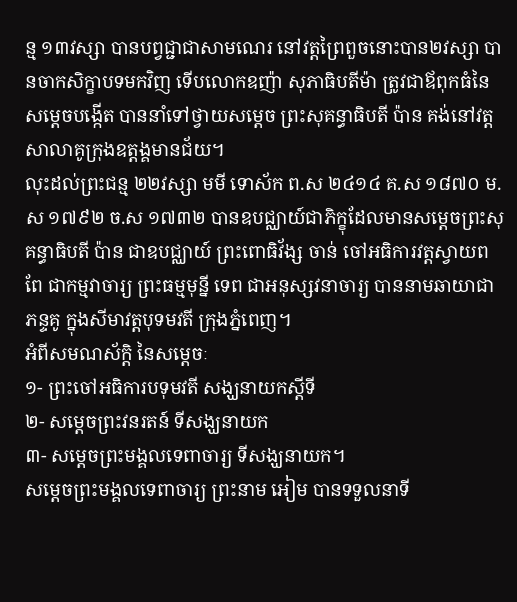ន្ម ១៣វស្សា បានបព្វជ្ជាជាសាមណេរ នៅវត្តព្រៃពួចនោះបាន២វស្សា បានចាកសិក្ខាបទមកវិញ ទើបលោកឧញ៉ា សុភាធិបតីម៉ា ត្រូវជាឪពុកធំនៃសម្ដេចបង្កើត បាននាំទៅថ្វាយសម្ដេច ព្រះសុគន្ធាធិបតី ប៉ាន គង់នៅវត្តសាលាគូក្រុងឧត្ដង្គមានជ័យ។
លុះដល់ព្រះជន្ម ២២វស្សា មមី ទោស័ក ព.ស ២៤១៤ គ.ស ១៨៧០ ម.ស ១៧៩២ ច.ស ១៧៣២ បានឧបជ្ឈាយ៍ជាភិក្ខុដែលមានសម្ដេចព្រះសុគន្ធាធិបតី ប៉ាន ជាឧបជ្ឈាយ៍ ព្រះពោធិវ័ង្ស ចាន់ ចៅអធិការវត្តស្វាយពពែ ជាកម្មវាចារ្យ ព្រះធម្មមុន្នី ទេព ជាអនុស្សវនាចារ្យ បាននាមឆាយាជា ភន្ទគូ ក្នុងសីមាវត្តបុទមវតី ក្រុងភ្នំពេញ។
អំពីសមណស័ក្ដិ នៃសម្ដេចៈ
១- ព្រះចៅអធិការបទុមវតី សង្ឃនាយកស្ដីទី
២- សម្ដេចព្រះវនរតន៍ ទីសង្ឃនាយក
៣- សម្ដេចព្រះមង្គលទេពាចារ្យ ទីសង្ឃនាយក។
សម្ដេចព្រះមង្គលទេពាចារ្យ ព្រះនាម អៀម បានទទួលនាទី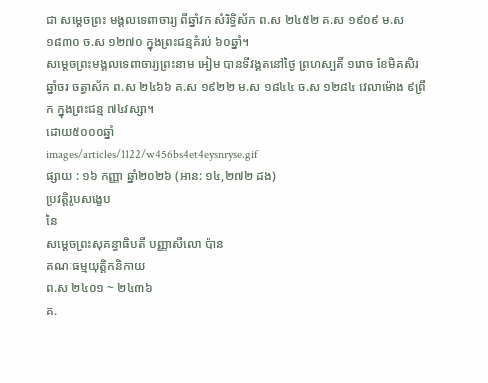ជា សម្ដេចព្រះ មង្គលទេពាចារ្យ ពីឆ្នាំវក សំរិទ្ធិស័ក ព.ស ២៤៥២ គ.ស ១៩០៩ ម.ស ១៨៣០ ច.ស ១២៧០ ក្នុងព្រះជន្មគំរប់ ៦០ឆ្នាំ។
សម្ដេចព្រះមង្គលទេពាចារ្យព្រះនាម អៀម បានទីវង្គតនៅថ្ងៃ ព្រហស្បតិ៍ ១រោច ខែមិគសិរ ឆ្នាំចរ ចត្វាស័ក ព.ស ២៤៦៦ គ.ស ១៩២២ ម.ស ១៨៤៤ ច.ស ១២៨៤ វេលាម៉ោង ៩ព្រឹក ក្នុងព្រះជន្ម ៧៤វស្សា។
ដោយ៥០០០ឆ្នាំ
images/articles/1122/w456bs4et4eysnryse.gif
ផ្សាយ : ១៦ កញ្ញា ឆ្នាំ២០២៦ (អាន: ១៤,២៧២ ដង)
ប្រវត្តិរូបសង្ខេប
នៃ
សម្ដេចព្រះសុគន្ធាធិបតី បញ្ញាសីលោ ប៉ាន
គណៈធម្មយុត្តិកនិកាយ
ព.ស ២៤០១ ~ ២៤៣៦
គ.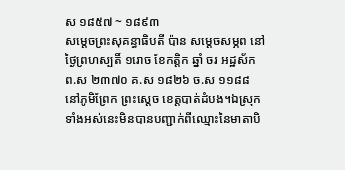ស ១៨៥៧ ~ ១៨៩៣
សម្ដេចព្រះសុគន្ធាធិបតី ប៉ាន សម្ដេចសម្ភព នៅថ្ងៃព្រហស្បតិ៍ ១រោច ខែកត្ដិក ឆ្នាំ ចរ អដ្ឋស័ក ព.ស ២៣៧០ គ.ស ១៨២៦ ច.ស ១១៨៨ នៅភូមិព្រែក ព្រះស្ដេច ខេត្តបាត់ដំបង។ឯស្រុកទាំងអស់នេះមិនបានបញ្ជាក់ពីឈ្មោះនៃមាតាបិ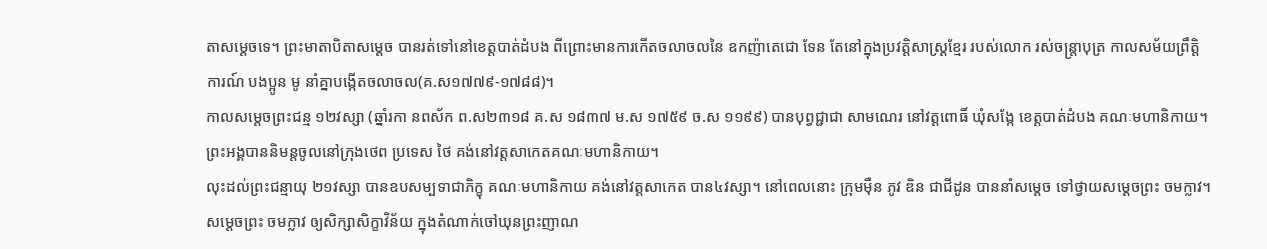តាសម្ដេចទេ។ ព្រះមាតាបិតាសម្តេច បានរត់ទៅនៅខេត្តបាត់ដំបង ពីព្រោះមានការកើតចលាចលនៃ ឧកញ៉ាតេជោ ទែន តែនៅក្នុងប្រវត្តិសាស្រ្ដខ្មែរ របស់លោក រស់ចន្ត្រាបុត្រ កាលសម័យព្រឹត្តិការណ៍ បងប្អូន មូ នាំគ្នាបង្កើតចលាចល(គ.ស១៧៧៩-១៧៨៨)។
កាលសម្ដេចព្រះជន្ម ១២វស្សា (ឆ្នាំរកា នពស័ក ព.ស២៣១៨ គ.ស ១៨៣៧ ម.ស ១៧៥៩ ច.ស ១១៩៩) បានបុព្វជ្ជាជា សាមណេរ នៅវត្តពោធិ៍ ឃុំសង្កែ ខេត្តបាត់ដំបង គណៈមហានិកាយ។ ព្រះអង្គបាននិមន្តចូលនៅក្រុងថេព ប្រទេស ថៃ គង់នៅវត្តសាកេតគណៈមហានិកាយ។
លុះដល់ព្រះជន្មាយុ ២១វស្សា បានឧបសម្បទាជាភិក្ខុ គណៈមហានិកាយ គង់នៅវត្តសាកេត បាន៤វស្សា។ នៅពេលនោះ ក្រុមម៉ឺន ភូវ ឌិន ជាជីដូន បាននាំសម្ដេច ទៅថ្វាយសម្ដេចព្រះ ចមក្លាវ។ សម្ដេចព្រះ ចមក្លាវ ឲ្យសិក្សាសិក្ខាវិន័យ ក្នុងតំណាក់ចៅឃុនព្រះញាណ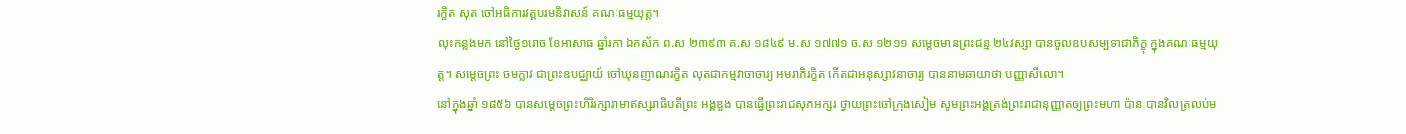រក្ខិត សុត ចៅអធិការវត្តបរមនិវាសន៍ គណៈធម្មយុត្ត។
លុះកន្លងមក នៅថ្ងៃ១រោច ខែអាសាធ ឆ្នាំរកា ឯកស័ក ព.ស ២៣៩៣ គ.ស ១៨៤៩ ម.ស ១៧៧១ ច.ស ១២១១ សម្ដេចមានព្រះជន្ម ២៤វស្សា បានចូលឧបសម្បទាជាភិក្ខុ ក្នុងគណៈធម្មយុត្ត។ សម្ដេចព្រះ ចមក្លាវ ជាព្រះឧបជ្ឈាយ៍ ចៅឃុនញាណរក្ខិត លុតជាកម្មវាចាចារ្យ អមរាភិរក្ខិត កើតជាអនុស្សាវនាចារ្យ បាននាមឆាយាថា បញ្ញាសីលោ។
នៅក្នុងឆ្នាំ ១៨៥៦ បានសម្ដេចព្រះហិរិរក្សារាមាឥស្សរាធិបតីព្រះ អង្គឌួង បានធ្វើព្រះរាជសុភអក្សរ ថ្វាយព្រះចៅក្រុងសៀម សូមព្រះអង្គត្រង់ព្រះរាជានុញ្ញាតឲ្យព្រះមហា ប៉ាន បានវិលត្រលប់ម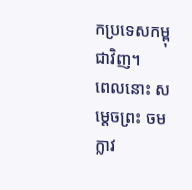កប្រទេសកម្ពុជាវិញ។
ពេលនោះ សម្ដេចព្រះ ចមក្លាវ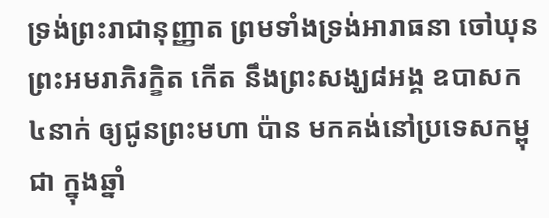ទ្រង់ព្រះរាជានុញ្ញាត ព្រមទាំងទ្រង់អារាធនា ចៅឃុនព្រះអមរាភិរក្ខិត កើត នឹងព្រះសង្ឃ៨អង្គ ឧបាសក ៤នាក់ ឲ្យជូនព្រះមហា ប៉ាន មកគង់នៅប្រទេសកម្ពុជា ក្នុងឆ្នាំ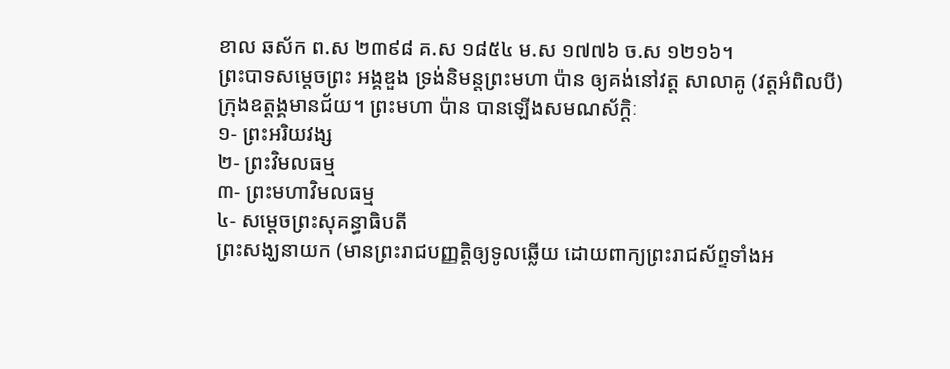ខាល ឆស័ក ព.ស ២៣៩៨ គ.ស ១៨៥៤ ម.ស ១៧៧៦ ច.ស ១២១៦។
ព្រះបាទសម្ដេចព្រះ អង្គឌួង ទ្រង់និមន្តព្រះមហា ប៉ាន ឲ្យគង់នៅវត្ត សាលាគូ (វត្តអំពិលបី) ក្រុងឧត្ដង្គមានជ័យ។ ព្រះមហា ប៉ាន បានឡើងសមណស័ក្ដិៈ
១- ព្រះអរិយវង្ស
២- ព្រះវិមលធម្ម
៣- ព្រះមហាវិមលធម្ម
៤- សម្ដេចព្រះសុគន្ធាធិបតី
ព្រះសង្ឃនាយក (មានព្រះរាជបញ្ញត្តិឲ្យទូលឆ្លើយ ដោយពាក្យព្រះរាជស័ព្ទទាំងអ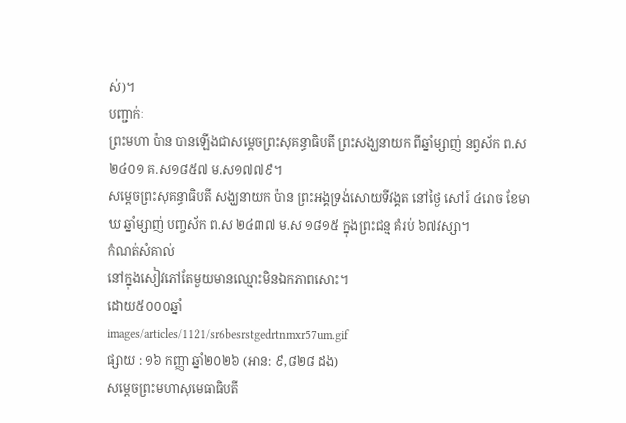ស់)។
បញ្ជាក់ៈ
ព្រះមហា ប៉ាន បានឡើងជាសម្ដេចព្រះសុគន្ធាធិបតី ព្រះសង្ឃនាយក ពីឆ្នាំម្សាញ់ នព្វស័ក ព.ស២៤០១ គ.ស១៨៥៧ ម.ស១៧៧៩។
សម្ដេចព្រះសុគន្ធាធិបតី សង្ឃនាយក ប៉ាន ព្រះអង្គទ្រង់សោយទីវង្គត នៅថ្ងៃ សៅរ៍ ៤រោច ខែមាឃ ឆ្នាំម្សាញ់ បញ្ចស័ក ព.ស ២៤៣៧ ម.ស ១៨១៥ ក្នុងព្រះជន្ម គំរប់ ៦៧វស្សា។
កំណត់សំគាល់
នៅក្នុងសៀវភៅតែមួយមានឈ្មោះមិនឯកភាពសោះ។
ដោយ៥០០០ឆ្នាំ
images/articles/1121/sr6besrstgedrtnmxr57um.gif
ផ្សាយ : ១៦ កញ្ញា ឆ្នាំ២០២៦ (អាន: ៩,៨២៨ ដង)
សម្ដេចព្រះមហាសុមេធាធិបតី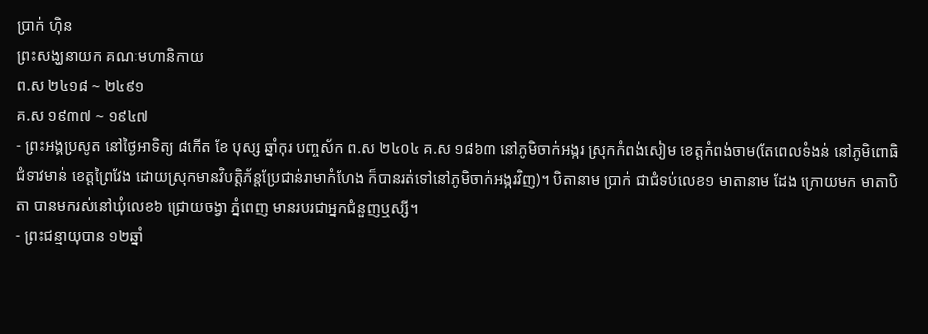ប្រាក់ ហ៊ិន
ព្រះសង្ឃនាយក គណៈមហានិកាយ
ព.ស ២៤១៨ ~ ២៤៩១
គ.ស ១៩៣៧ ~ ១៩៤៧
- ព្រះអង្គប្រសូត នៅថ្ងៃអាទិត្យ ៨កើត ខែ បុស្ស ឆ្នាំកុរ បញ្ចស័ក ព.ស ២៤០៤ គ.ស ១៨៦៣ នៅភូមិចាក់អង្ករ ស្រុកកំពង់សៀម ខេត្តកំពង់ចាម(តែពេលទំងន់ នៅភូមិពោធិជំទាវមាន់ ខេត្តព្រៃវែង ដោយស្រុកមានវិបត្តិភ័ន្តប្រែជាន់រាមាកំហែង ក៏បានរត់ទៅនៅភូមិចាក់អង្ករវិញ)។ បិតានាម ប្រាក់ ជាជំទប់លេខ១ មាតានាម ដែង ក្រោយមក មាតាបិតា បានមករស់នៅឃុំលេខ៦ ជ្រោយចង្វា ភ្នំពេញ មានរបរជាអ្នកជំនួញឬស្សី។
- ព្រះជន្មាយុបាន ១២ឆ្នាំ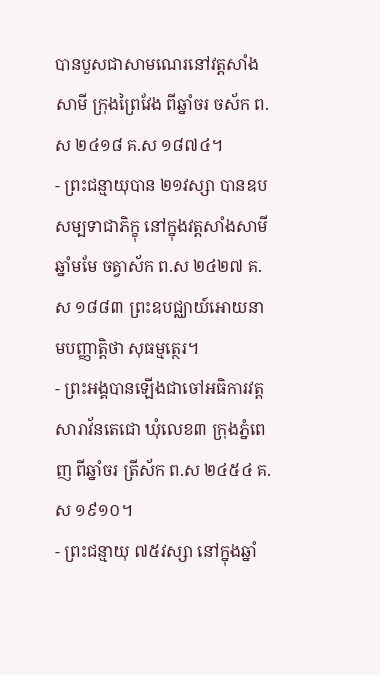បានបួសជាសាមណេរនៅវត្តសាំងសាមី ក្រុងព្រៃវែង ពីឆ្នាំចរ ចស័ក ព.ស ២៤១៨ គ.ស ១៨៧៤។
- ព្រះជន្មាយុបាន ២១វស្សា បានឧបសម្បទាជាភិក្ខុ នៅក្នុងវត្តសាំងសាមី ឆ្នាំមមែ ចត្វាស័ក ព.ស ២៤២៧ គ.ស ១៨៨៣ ព្រះឧបជ្ឈាយ៍អោយនាមបញ្ញាត្តិថា សុធម្មត្ថេរ។
- ព្រះអង្គបានឡើងជាចៅអធិការវត្តសារាវ័នតេជោ ឃុំលេខ៣ ក្រុងភ្នំពេញ ពីឆ្នាំចរ ត្រីស័ក ព.ស ២៤៥៤ គ.ស ១៩១០។
- ព្រះជន្មាយុ ៧៥វស្សា នៅក្នុងឆ្នាំ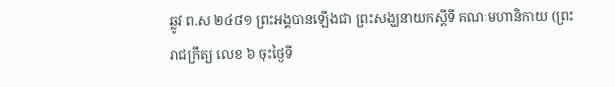ឆ្លូវ ព.ស ២៤៨១ ព្រះអង្គបានឡើងជា ព្រះសង្ឃនាយកស្ដីទី គណៈមហានិកាយ (ព្រះរាជក្រឹត្យ លេខ ៦ ចុះថ្ងៃទី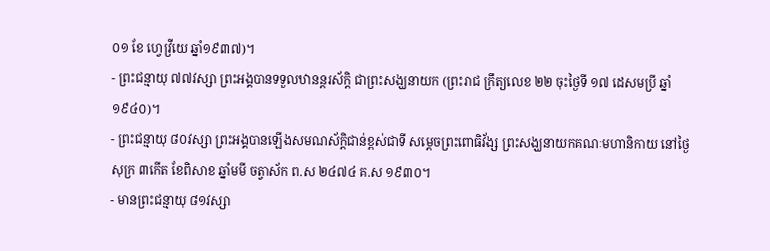០១ ខែ ហ្វេវ្រីយេ ឆ្នាំ១៩៣៧)។
- ព្រះជន្មាយុ ៧៧វស្សា ព្រះអង្គបានទទួលឋានន្តរស័ក្ដិ ជាព្រះសង្ឃនាយក (ព្រះរាជ ក្រឹត្យលេខ ២២ ចុះថ្ងៃទី ១៧ ដេសមប្រី ឆ្នាំ១៩៤០)។
- ព្រះជន្មាយុ ៨០វស្សា ព្រះអង្គបានឡើងសមណស័ក្ដិជាន់ខ្ពស់ជាទី សម្ដេចព្រះពោធិវ័ង្ស ព្រះសង្ឃនាយកគណៈមហានិកាយ នៅថ្ងៃសុក្រ ៣កើត ខែពិសាខ ឆ្នាំមមី ចត្វាស័ក ព.ស ២៤៧៤ គ.ស ១៩៣០។
- មានព្រះជន្មាយុ ៨១វស្សា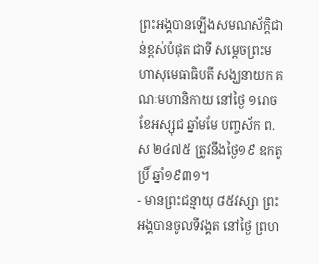ព្រះអង្គបានឡើងសមណស័ក្ដិជាន់ខ្ពស់បំផុត ជាទី សម្ដេចព្រះមហាសុមេធាធិបតី សង្ឃនាយក គណៈមហានិកាយ នៅថ្ងៃ ១រោច ខែអស្សុជ ឆ្នាំមមែ បញ្ចស័ក ព.ស ២៤៧៥ ត្រូវនឹងថ្ងៃ១៩ ឧកតូប្រិ៍ ឆ្នាំ១៩៣១។
- មានព្រះជន្មាយុ ៨៥វស្សា ព្រះអង្គបានចូលទីវង្គត នៅថ្ងៃ ព្រហ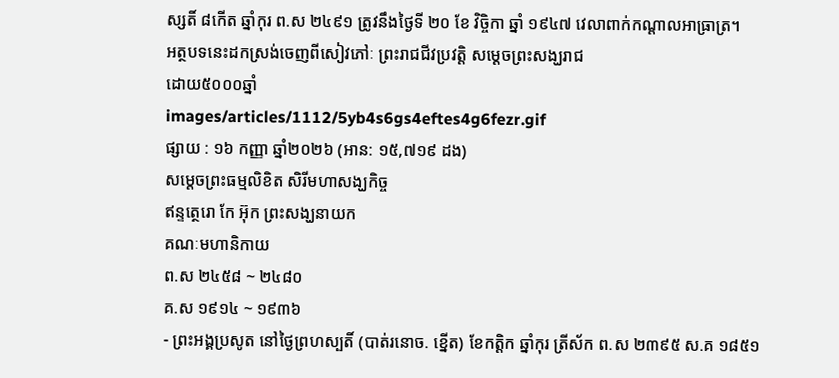ស្សតិ៍ ៨កើត ឆ្នាំកុរ ព.ស ២៤៩១ ត្រូវនឹងថ្ងៃទី ២០ ខែ វិច្ចិកា ឆ្នាំ ១៩៤៧ វេលាពាក់កណ្ដាលអាធ្រាត្រ។
អត្ថបទនេះដកស្រង់ចេញពីសៀវភៅៈ ព្រះរាជជីវប្រវត្តិ សម្ដេចព្រះសង្ឃរាជ
ដោយ៥០០០ឆ្នាំ
images/articles/1112/5yb4s6gs4eftes4g6fezr.gif
ផ្សាយ : ១៦ កញ្ញា ឆ្នាំ២០២៦ (អាន: ១៥,៧១៩ ដង)
សម្ដេចព្រះធម្មលិខិត សិរីមហាសង្ឃកិច្ច
ឥន្ទត្ថេរោ កែ អ៊ុក ព្រះសង្ឃនាយក
គណៈមហានិកាយ
ព.ស ២៤៥៨ ~ ២៤៨០
គ.ស ១៩១៤ ~ ១៩៣៦
- ព្រះអង្គប្រសូត នៅថ្ងៃព្រហស្បតិ៍ (បាត់រនោច. ខ្នើត) ខែកត្ដិក ឆ្នាំកុរ ត្រីស័ក ព.ស ២៣៩៥ ស.គ ១៨៥១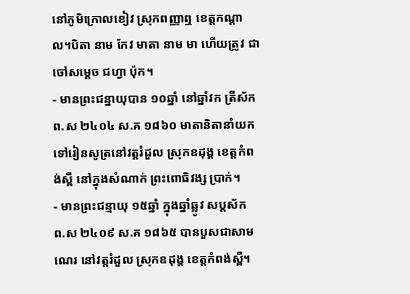នៅភូមិក្រោលខៀវ ស្រុកពញ្ញាឮ ខេត្តកណ្ដាល។បិតា នាម កែវ មាតា នាម មា ហើយត្រូវ ជាចៅសម្ដេច ជហ្វា ប៉ុក។
- មានព្រះជន្នាយុបាន ១០ឆ្នាំ នៅឆ្នាំវក ត្រីស័ក ព.ស ២៤០៤ ស.គ ១៨៦០ មាតានិតានាំយកទៅរៀនសូត្រនៅវត្តរំដួល ស្រុកឧដុង្គ ខេត្តកំពង់ស្ពឺ នៅក្នុងសំណាក់ ព្រះពោធិវង្ស ប្រាក់។
- មានព្រះជន្មាយុ ១៥ឆ្នាំ ក្នុងឆ្នាំឆ្លូវ សប្តស័ក ព.ស ២៤០៩ ស.គ ១៨៦៥ បានបួសជាសាមណេរ នៅវត្តរំដួល ស្រុកឧដុង្គ ខេត្តកំពង់ស្ពឺ។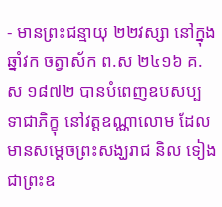- មានព្រះជន្មាយុ ២២វស្សា នៅក្នុងឆ្នាំវក ចត្វាស័ក ព.ស ២៤១៦ គ.ស ១៨៧២ បានបំពេញឧបសប្បទាជាភិក្ខុ នៅវត្តឧណ្ណាលោម ដែលមានសម្ដេចព្រះសង្ឃរាជ និល ទៀង ជាព្រះឧ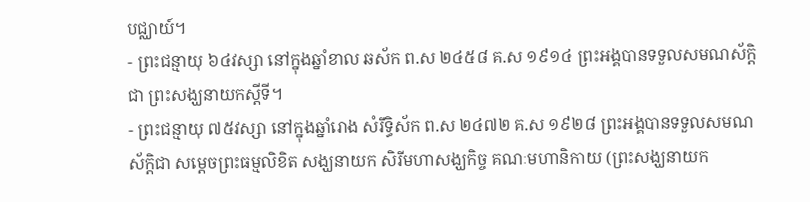បជ្ឈាយ៍។
- ព្រះជន្មាយុ ៦៤វស្សា នៅក្នុងឆ្នាំខាល ឆស័ក ព.ស ២៤៥៨ គ.ស ១៩១៤ ព្រះអង្គបានទទួលសមណស័ក្តិ ជា ព្រះសង្ឃនាយកស្ដីទី។
- ព្រះជន្មាយុ ៧៥វស្សា នៅក្នុងឆ្នាំរោង សំរឹទ្ធិស័ក ព.ស ២៤៧២ គ.ស ១៩២៨ ព្រះអង្គបានទទួលសមណស័ក្ដិជា សម្ដេចព្រះធម្មលិខិត សង្ឃនាយក សិរីមហាសង្ឃកិច្ច គណៈមហានិកាយ (ព្រះសង្ឃនាយក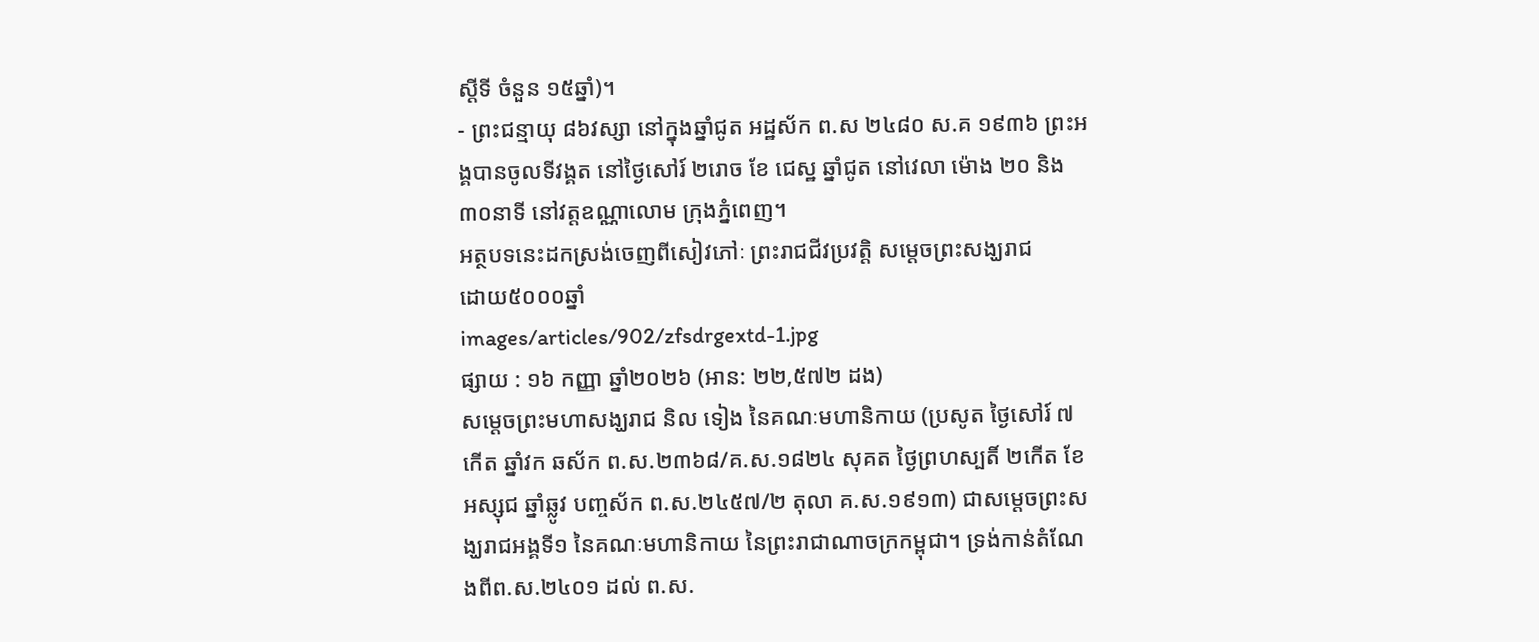ស្ដីទី ចំនួន ១៥ឆ្នាំ)។
- ព្រះជន្មាយុ ៨៦វស្សា នៅក្នុងឆ្នាំជូត អដ្ឋស័ក ព.ស ២៤៨០ ស.គ ១៩៣៦ ព្រះអង្គបានចូលទីវង្គត នៅថ្ងៃសៅរ៍ ២រោច ខែ ជេស្ឋ ឆ្នាំជូត នៅវេលា ម៉ោង ២០ និង៣០នាទី នៅវត្តឧណ្ណាលោម ក្រុងភ្នំពេញ។
អត្ថបទនេះដកស្រង់ចេញពីសៀវភៅៈ ព្រះរាជជីវប្រវត្តិ សម្ដេចព្រះសង្ឃរាជ
ដោយ៥០០០ឆ្នាំ
images/articles/902/zfsdrgextd-1.jpg
ផ្សាយ : ១៦ កញ្ញា ឆ្នាំ២០២៦ (អាន: ២២,៥៧២ ដង)
សម្ដេចព្រះមហាសង្ឃរាជ និល ទៀង នៃគណៈមហានិកាយ (ប្រសូត ថ្ងៃសៅរ៍ ៧កើត ឆ្នាំវក ឆស័ក ព.ស.២៣៦៨/គ.ស.១៨២៤ សុគត ថ្ងៃព្រហស្បតិ៍ ២កើត ខែអស្សុជ ឆ្នាំឆ្លូវ បញ្ចស័ក ព.ស.២៤៥៧/២ តុលា គ.ស.១៩១៣) ជាសម្ដេចព្រះសង្ឃរាជអង្គទី១ នៃគណៈមហានិកាយ នៃព្រះរាជាណាចក្រកម្ពុជា។ ទ្រង់កាន់តំណែងពីព.ស.២៤០១ ដល់ ព.ស.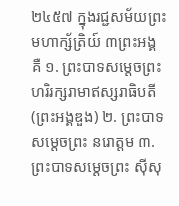២៤៥៧ ក្នុងរជ្ជសម័យព្រះមហាក្ស័ត្រិយ៍ ៣ព្រះអង្គ គឺ ១. ព្រះបាទសម្ដេចព្រះហរិរក្សរាមាឥស្សរាធិបតី (ព្រះអង្គឌួង) ២. ព្រះបាទសម្ដេចព្រះ នរោត្ដម ៣. ព្រះបាទសម្ដេចព្រះ ស៊ីសុ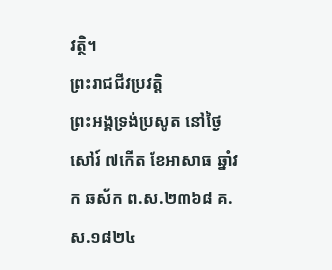វត្ថិ។
ព្រះរាជជីវប្រវត្តិ
ព្រះអង្គទ្រង់ប្រសូត នៅថ្ងៃសៅរ៍ ៧កើត ខែអាសាធ ឆ្នាំវក ឆស័ក ព.ស.២៣៦៨ គ.ស.១៨២៤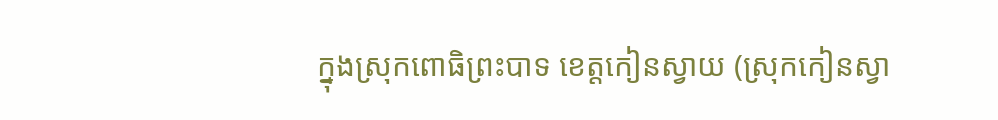ក្នុងស្រុកពោធិព្រះបាទ ខេត្តកៀនស្វាយ (ស្រុកកៀនស្វា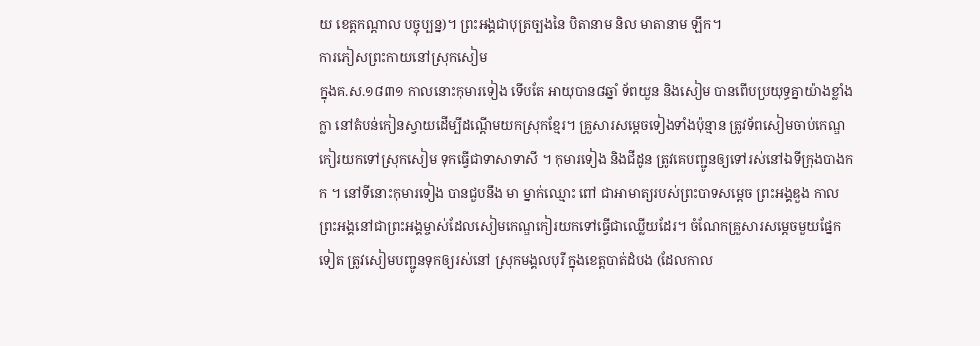យ ខេត្តកណ្ដាល បច្ចុប្បន្ន)។ ព្រះអង្គជាបុត្រច្បងនៃ បិតានាម និល មាតានាម ឡឹក។
ការភៀសព្រះកាយនៅស្រុកសៀម
ក្នុងគ.ស.១៨៣១ កាលនោះកុមារទៀង ទើបតែ អាយុបាន៨ឆ្នាំ ទ័ពយួន និងសៀម បានពើបប្រយុទ្ធគ្នាយ៉ាងខ្លាំងក្លា នៅតំបន់កៀនស្វាយដើម្បីដណ្ដើមយកស្រុកខ្មែរ។ គ្រួសារសម្ដេចទៀងទាំងប៉ុន្មាន ត្រូវទ័ពសៀមចាប់កេណ្ឌកៀរយកទៅស្រុកសៀម ទុកធ្វើជាទាសាទាសី ។ កុមារទៀង និងជីដូន ត្រូវគេបញ្ជូនឲ្យទៅរស់នៅឯទីក្រុងបាងកក ។ នៅទីនោះកុមារទៀង បានជួបនឹង មា ម្នាក់ឈ្មោះ ពៅ ជាអាមាត្យរបស់ព្រះបាទសម្ដេច ព្រះអង្គឌួង កាលព្រះអង្គនៅជាព្រះអង្គម្ចាស់ដែលសៀមកេណ្ឌកៀរយកទៅធ្វើជាឈ្លើយដែរ។ ចំណែកគ្រួសារសម្ដេចមួយផ្នែកទៀត ត្រូវសៀមបញ្ជូនទុកឲ្យរស់នៅ ស្រុកមង្គលបុរី ក្នុងខេត្តបាត់ដំបង (ដែលកាល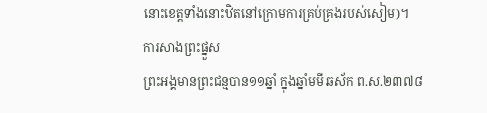នោះខេត្តទាំងនោះឋិតនៅក្រោមការគ្រប់គ្រងរបស់សៀម)។
ការសាងព្រះផ្នួស
ព្រះអង្គមានព្រះជន្មបាន១១ឆ្នាំ ក្នុងឆ្នាំមមី ឆស័ក ព.ស.២៣៧៨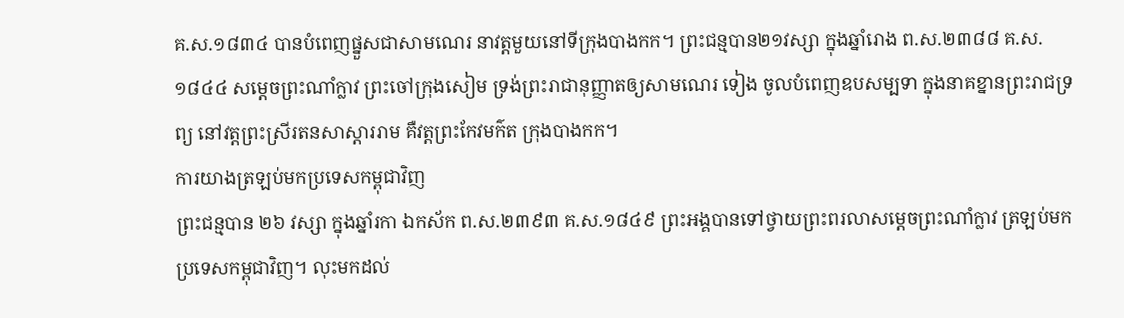គ.ស.១៨៣៤ បានបំពេញផ្នួសជាសាមណេរ នាវត្តមួយនៅទីក្រុងបាងកក។ ព្រះជន្មបាន២១វស្សា ក្នុងឆ្នាំរោង ព.ស.២៣៨៨ គ.ស.១៨៤៤ សម្ដេចព្រះណាំក្លាវ ព្រះចៅក្រុងសៀម ទ្រង់ព្រះរាជានុញ្ញាតឲ្យសាមណេរ ទៀង ចូលបំពេញឧបសម្បទា ក្នុងនាគខ្នានព្រះរាជទ្រព្យ នៅវត្តព្រះស្រីរតនសាស្ដាររាម គឺវត្តព្រះកែវមក៌ត ក្រុងបាងកក។
ការយាងត្រឡប់មកប្រទេសកម្ពុជាវិញ
ព្រះជន្មបាន ២៦ វស្សា ក្នុងឆ្នាំរកា ឯកស័ក ព.ស.២៣៩៣ គ.ស.១៨៤៩ ព្រះអង្គបានទៅថ្វាយព្រះពរលាសម្ដេចព្រះណាំក្លាវ ត្រឡប់មកប្រទេសកម្ពុជាវិញ។ លុះមកដល់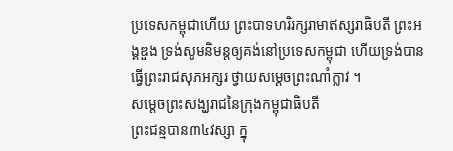ប្រទេសកម្ពុជាហើយ ព្រះបាទហរិរក្សរាមាឥស្សរាធិបតី ព្រះអង្គឌួង ទ្រង់សូមនិមន្តឲ្យគង់នៅប្រទេសកម្ពុជា ហើយទ្រង់បានធ្វើព្រះរាជសុភអក្សរ ថ្វាយសម្ដេចព្រះណាំក្លាវ ។
សម្ដេចព្រះសង្ឃរាជនៃក្រុងកម្ពុជាធិបតី
ព្រះជន្មបាន៣៤វស្សា ក្នុ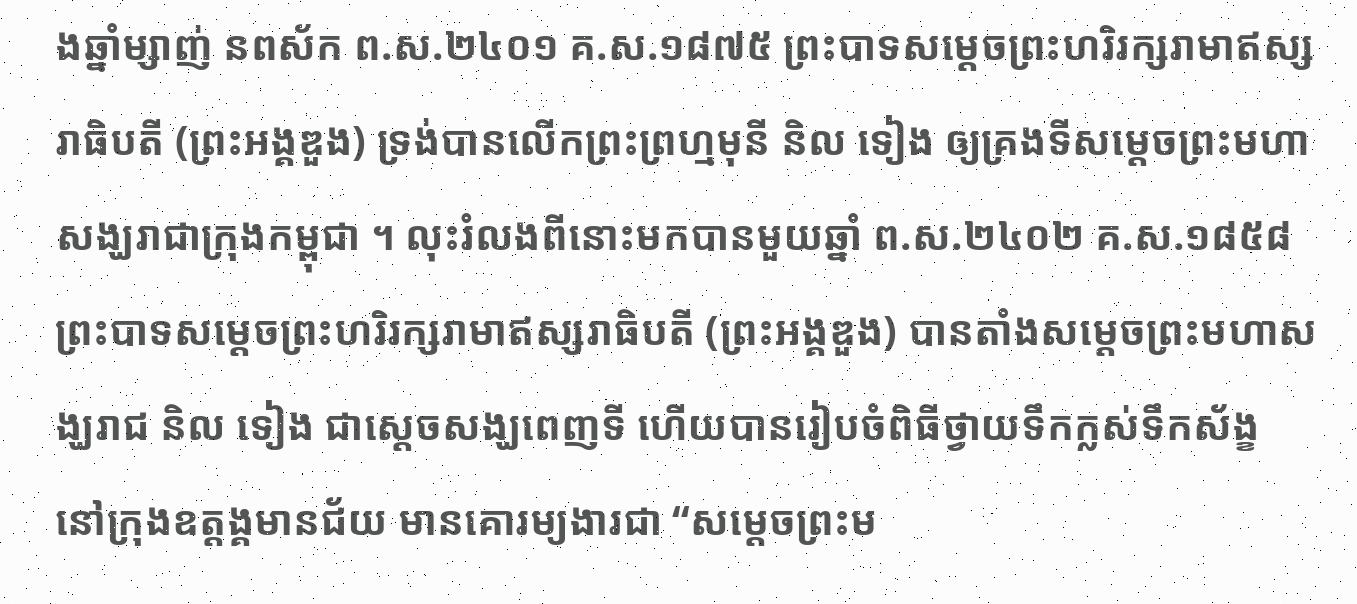ងឆ្នាំម្សាញ់ នពស័ក ព.ស.២៤០១ គ.ស.១៨៧៥ ព្រះបាទសម្ដេចព្រះហរិរក្សរាមាឥស្សរាធិបតី (ព្រះអង្គឌួង) ទ្រង់បានលើកព្រះព្រហ្មមុនី និល ទៀង ឲ្យគ្រងទីសម្ដេចព្រះមហាសង្ឃរាជាក្រុងកម្ពុជា ។ លុះរំលងពីនោះមកបានមួយឆ្នាំ ព.ស.២៤០២ គ.ស.១៨៥៨ ព្រះបាទសម្ដេចព្រះហរិរក្សរាមាឥស្សរាធិបតី (ព្រះអង្គឌួង) បានតាំងសម្ដេចព្រះមហាសង្ឃរាជ និល ទៀង ជាស្ដេចសង្ឃពេញទី ហើយបានរៀបចំពិធីថ្វាយទឹកក្លស់ទឹកស័ង្ខ នៅក្រុងឧត្ដង្គមានជ័យ មានគោរម្យងារជា “សម្ដេចព្រះម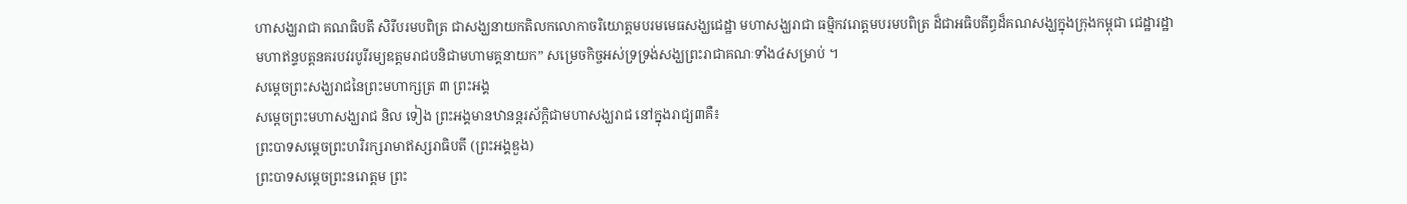ហាសង្ឃរាជា គណធិបតី សិរីបរមបពិត្រ ជាសង្ឃនាយកតិលកលោកាចរិយោត្ដមបរមមេធសង្ឃជេដ្ឋា មហាសង្ឃរាជា ធម្មិកវរោត្ដមបរមបពិត្រ ដ៏ជាអធិបតីព្ធដ៏គណសង្ឃក្នុងក្រុងកម្ពុជា ជេដ្ឋារដ្ឋាមហាឥន្ទបត្តនគរបវរបូរីរម្យឧត្ដមរាជបនិជាមហាមគ្គនាយក” សម្រេចកិច្ចអស់ទ្រទ្រង់សង្ឃព្រះរាជាគណៈទាំង៤សម្រាប់ ។
សម្ដេចព្រះសង្ឃរាជនៃព្រះមហាក្សត្រ ៣ ព្រះអង្គ
សម្ដេចព្រះមហាសង្ឃរាជ និល ទៀង ព្រះអង្គមានឋានន្តរស័ក្ដិជាមហាសង្ឃរាជ នៅក្នុងរាជ្យ៣គឺ៖
ព្រះបាទសម្ដេចព្រះហរិរក្សរាមាឥស្សរាធិបតី (ព្រះអង្គឌួង)
ព្រះបាទសម្ដេចព្រះនរោត្ដម ព្រះ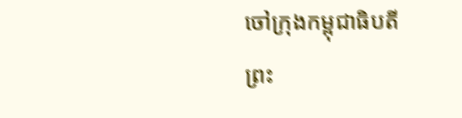ចៅក្រុងកម្ពុជាធិបតី
ព្រះ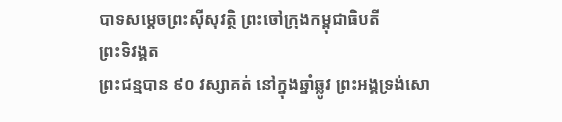បាទសម្ដេចព្រះស៊ីសុវត្ថិ ព្រះចៅក្រុងកម្ពុជាធិបតី
ព្រះទិវង្គត
ព្រះជន្មបាន ៩០ វស្សាគត់ នៅក្នុងឆ្នាំឆ្លូវ ព្រះអង្គទ្រង់សោ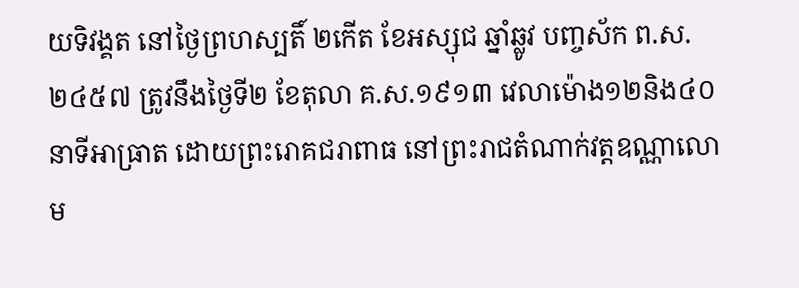យទិវង្គត នៅថ្ងៃព្រហស្បតិ៍ ២កើត ខែអស្សុជ ឆ្នាំឆ្លូវ បញ្ចស័ក ព.ស.២៤៥៧ ត្រូវនឹងថ្ងៃទី២ ខែតុលា គ.ស.១៩១៣ វេលាម៉ោង១២និង៤០នាទីអាធ្រាត ដោយព្រះរោគជរាពាធ នៅព្រះរាជតំណាក់វត្តឧណ្ណាលោម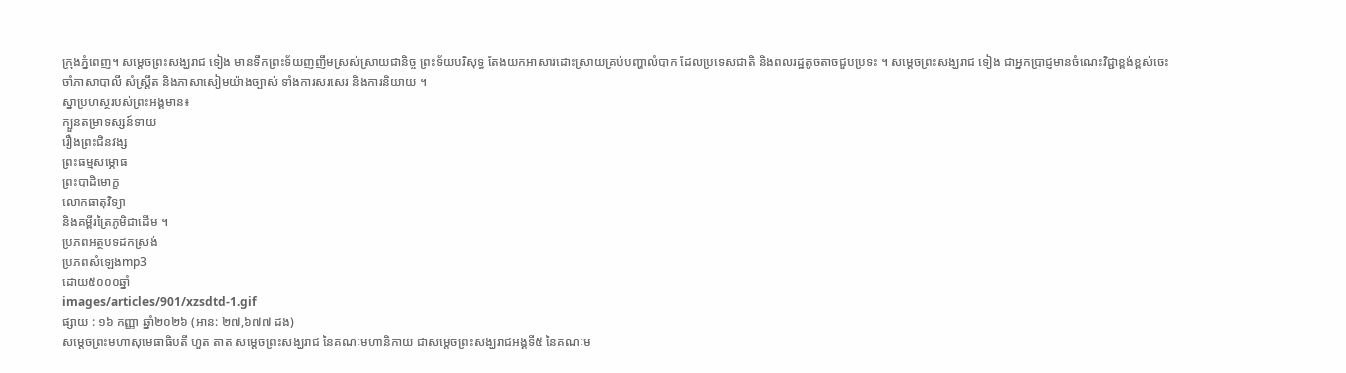ក្រុងភ្នំពេញ។ សម្តេចព្រះសង្ឃរាជ ទៀង មានទឹកព្រះទ័យញញឹមស្រស់ស្រាយជានិច្ច ព្រះទ័យបរិសុទ្ធ តែងយកអាសារដោះស្រាយគ្រប់បញ្ហាលំបាក ដែលប្រទេសជាតិ និងពលរដ្ឋតូចតាចជួបប្រទះ ។ សម្តេចព្រះសង្ឃរាជ ទៀង ជាអ្នកប្រាជ្ញមានចំណេះវិជ្ជាខ្ពង់ខ្ពស់ចេះចាំភាសាបាលី សំស្រ្តឹត និងភាសាសៀមយ៉ាងច្បាស់ ទាំងការសរសេរ និងការនិយាយ ។
ស្នាប្រហស្ថរបស់ព្រះអង្គមាន៖
ក្បួនតម្រាទស្សន៍ទាយ
រឿងព្រះជិនវង្ស
ព្រះធម្មសម្ភោធ
ព្រះបាដិមោក្ខ
លោកធាតុវិទ្យា
និងគម្ពីរត្រៃភូមិជាដើម ។
ប្រភពអត្ថបទដកស្រង់
ប្រភពសំឡេងmp3
ដោយ៥០០០ឆ្នាំ
images/articles/901/xzsdtd-1.gif
ផ្សាយ : ១៦ កញ្ញា ឆ្នាំ២០២៦ (អាន: ២៧,៦៧៧ ដង)
សម្ដេចព្រះមហាសុមេធាធិបតី ហួត តាត សម្ដេចព្រះសង្ឃរាជ នៃគណៈមហានិកាយ ជាសម្ដេចព្រះសង្ឃរាជអង្គទី៥ នៃគណៈម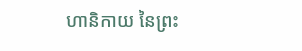ហានិកាយ នៃព្រះ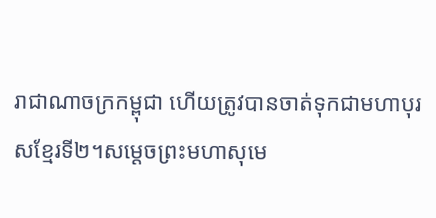រាជាណាចក្រកម្ពុជា ហើយត្រូវបានចាត់ទុកជាមហាបុរសខ្មែរទី២។សម្តេចព្រះមហាសុមេ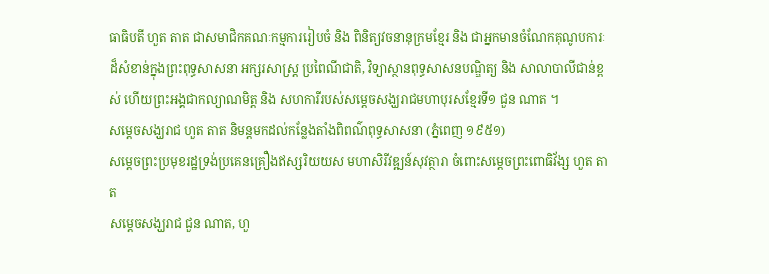ធាធិបតី ហួត តាត ជាសមាជិកគណៈកម្មការរៀបចំ និង ពិនិត្យវចនានុក្រមខ្មែរ និង ជាអ្នកមានចំណែកគុណូបការៈដ៏សំខាន់ក្នុងព្រះពុទ្ធសាសនា អក្សរសាស្ត្រ ប្រពៃណីជាតិ, វិទ្យាស្ថានពុទ្ធសាសនបណ្ឌិត្យ និង សាលាបាលីជាន់ខ្ពស់ ហើយព្រះអង្គជាកល្យាណមិត្ត និង សហការីរបស់សម្តេចសង្ឃរាជមហាបុរសខ្មែរទី១ ជួន ណាត ។
សម្ដេចសង្ឃរាជ ហួត តាត និមន្ដមកដល់កន្លែងតាំងពិពណ៌ពុទ្ធសាសនា (ភ្នំពេញ ១៩៥១)
សម្ដេចព្រះប្រមុខរដ្ឋទ្រង់ប្រគេនគ្រឿងឥស្សរិយយស មហាសិរីវឌ្ឍន៍សុវត្ថារា ចំពោះសម្ដេចព្រះពោធិវ័ង្ស ហួត តាត
សម្ដេចសង្ឃរាជ ជួន ណាត, ហួ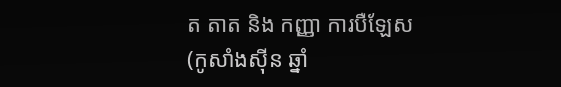ត តាត និង កញ្ញា ការបឺឡែស (កូសាំងស៊ីន ឆ្នាំ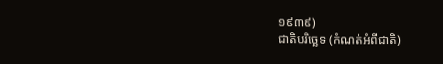១៩៣៩)
ជាតិបរិច្ឆេទ (កំណត់អំពីជាតិ)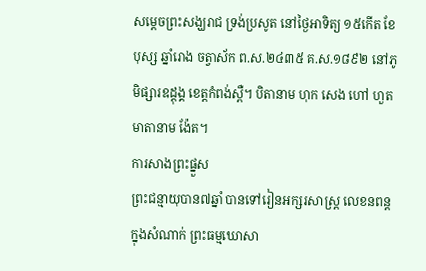សម្ដេចព្រះសង្ឃរាជ ទ្រង់ប្រសូត នៅថ្ងៃអាទិត្យ ១៥កើត ខែបុស្ស ឆ្នាំរោង ចត្វាស័ក ព.ស.២៤៣៥ គ.ស.១៨៩២ នៅភូមិផ្សារឧដ្ដុង្គ ខេត្តកំពង់ស្ពឺ។ បិតានាម ហុក សេង ហៅ ហួត មាតានាម ង៉ែត។
ការសាងព្រះផ្នួស
ព្រះជន្មាយុបាន៧ឆ្នាំ បានទៅរៀនអក្សរសាស្ត្រ លេខនពន្ត ក្នុងសំណាក់ ព្រះធម្មឃោសា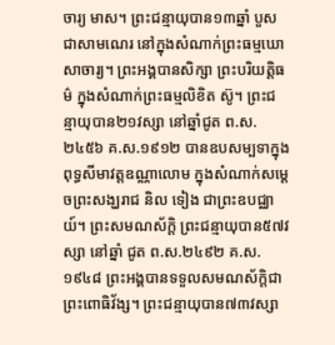ចារ្យ មាស។ ព្រះជន្មាយុបាន១៣ឆ្នាំ បួសជាសាមណេរ នៅក្នុងសំណាក់ព្រះធម្មឃោសាចារ្យ។ ព្រះអង្គបានសិក្សា ព្រះបរិយត្តិធម៌ ក្នុងសំណាក់ព្រះធម្មលិខិត ស៊ូ។ ព្រះជន្មាយុបាន២១វស្សា នៅឆ្នាំជូត ព.ស.២៤៥៦ គ.ស.១៩១២ បានឧបសម្បទាក្នុងពុទ្ធសីមាវត្តឧណ្ណាលោម ក្នុងសំណាក់សម្ដេចព្រះសង្ឃរាជ និល ទៀង ជាព្រះឧបជ្ឈាយ៍។ ព្រះសមណស័ក្ដិ ព្រះជន្មាយុបាន៥៧វស្សា នៅឆ្នាំ ជូត ព.ស.២៤៩២ គ.ស.១៩៤៨ ព្រះអង្គបានទទួលសមណស័ក្ដិជា ព្រះពោធិវ័ង្ស។ ព្រះជន្មាយុបាន៧៣វស្សា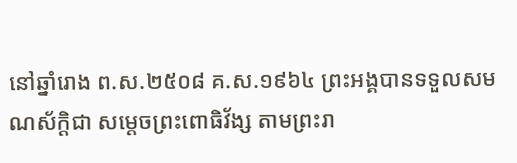នៅឆ្នាំរោង ព.ស.២៥០៨ គ.ស.១៩៦៤ ព្រះអង្គបានទទួលសមណស័ក្ដិជា សម្ដេចព្រះពោធិវ័ង្ស តាមព្រះរា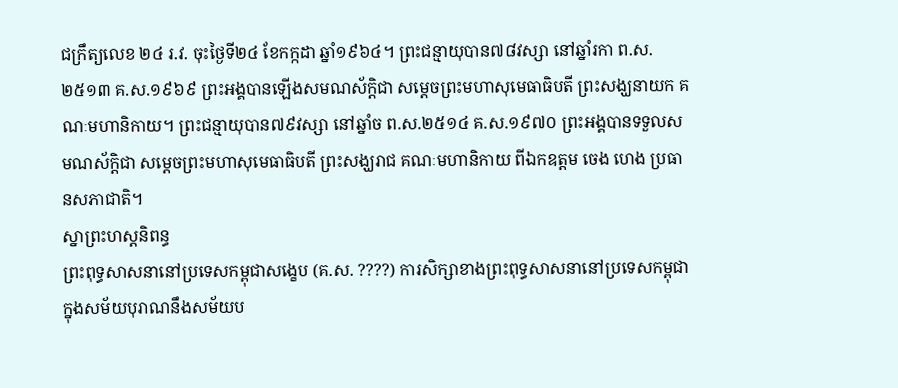ជក្រឹត្យលេខ ២៤ រ.វ. ចុះថ្ងៃទី២៤ ខែកក្កដា ឆ្នាំ១៩៦៤។ ព្រះជន្មាយុបាន៧៨វស្សា នៅឆ្នាំរកា ព.ស.២៥១៣ គ.ស.១៩៦៩ ព្រះអង្គបានឡើងសមណស័ក្ដិជា សម្ដេចព្រះមហាសុមេធាធិបតី ព្រះសង្ឃនាយក គណៈមហានិកាយ។ ព្រះជន្មាយុបាន៧៩វស្សា នៅឆ្នាំច ព.ស.២៥១៤ គ.ស.១៩៧០ ព្រះអង្គបានទទួលសមណស័ក្ដិជា សម្ដេចព្រះមហាសុមេធាធិបតី ព្រះសង្ឃរាជ គណៈមហានិកាយ ពីឯកឧត្ដម ចេង ហេង ប្រធានសភាជាតិ។
ស្នាព្រះហស្តនិពន្ធ
ព្រះពុទ្ធសាសនានៅប្រទេសកម្ពុជាសង្ខេប (គ.ស. ????) ការសិក្សាខាងព្រះពុទ្ធសាសនានៅប្រទេសកម្ពុជា ក្នុងសម័យបុរាណនឹងសម័យប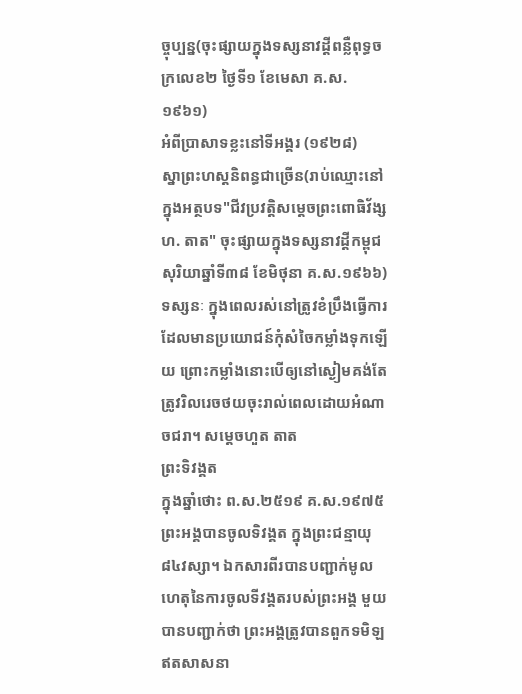ច្ចុប្បន្ន(ចុះផ្សាយក្នុងទស្សនាវដ្ដីពន្លឺពុទ្ធចក្រលេខ២ ថ្ងៃទី១ ខែមេសា គ.ស.១៩៦១)
អំពីប្រាសាទខ្លះនៅទីអង្គរ (១៩២៨)
ស្នាព្រះហស្តនិពន្ធជាច្រើន(រាប់ឈ្មោះនៅក្នុងអត្ថបទ"ជីវប្រវត្តិសម្ដេចព្រះពោធិវ័ង្ស ហ. តាត" ចុះផ្សាយក្នុងទស្សនាវដ្ដីកម្ពុជសុរិយាឆ្នាំទី៣៨ ខែមិថុនា គ.ស.១៩៦៦) ទស្សនៈ ក្នុងពេលរស់នៅត្រូវខំប្រឹងធ្វើការដែលមានប្រយោជន៍កុំសំចៃកម្លាំងទុកឡើយ ព្រោះកម្លាំងនោះបើឲ្យនៅស្ងៀមគង់តែត្រូវរិលរេចថយចុះរាល់ពេលដោយអំណាចជរា។ សម្តេចហួត តាត
ព្រះទិវង្គត
ក្នុងឆ្នាំថោះ ព.ស.២៥១៩ គ.ស.១៩៧៥ ព្រះអង្គបានចូលទិវង្គត ក្នុងព្រះជន្មាយុ៨៤វស្សា។ ឯកសារពីរបានបញ្ជាក់មូលហេតុនៃការចូលទីវង្គតរបស់ព្រះអង្គ មួយបានបញ្ជាក់ថា ព្រះអង្គត្រូវបានពួកទមិឡឥតសាសនា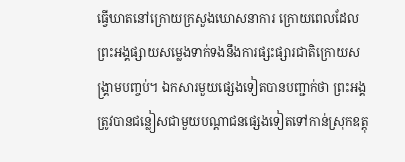ធ្វើឃាតនៅក្រោយក្រសួងឃោសនាការ ក្រោយពេលដែលព្រះអង្គផ្សាយសម្លេងទាក់ទងនឹងការផ្សះផ្សារជាតិក្រោយសង្គ្រាមបញ្ចប់។ ឯកសារមួយផ្សេងទៀតបានបញ្ជាក់ថា ព្រះអង្គត្រូវបានជន្លៀសជាមួយបណ្តាជនផ្សេងទៀតទៅកាន់ស្រុកឧត្តុ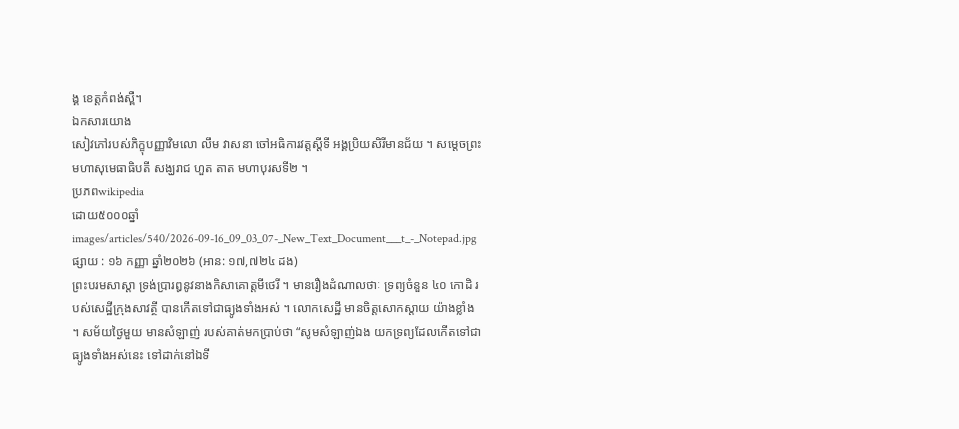ង្គ ខេត្តកំពង់ស្ពឺ។
ឯកសារយោង
សៀវភៅរបស់ភិក្ខុបញ្ញាវិមលោ លឹម វាសនា ចៅអធិការវត្តស្ដីទី អង្គប្រិយសិរីមានជ័យ ។ សម្តេចព្រះមហាសុមេធាធិបតី សង្ឃរាជ ហួត តាត មហាបុរសទី២ ។
ប្រភពwikipedia
ដោយ៥០០០ឆ្នាំ
images/articles/540/2026-09-16_09_03_07-_New_Text_Document___t_-_Notepad.jpg
ផ្សាយ : ១៦ កញ្ញា ឆ្នាំ២០២៦ (អាន: ១៧,៧២៤ ដង)
ព្រះបរមសាស្តា ទ្រង់ប្រារឰនូវនាងកិសាគោត្តមីថេរី ។ មានរឿងដំណាលថាៈ ទ្រព្យចំនួន ៤០ កោដិ របស់សេដ្ឋីក្រុងសាវត្ថី បានកើតទៅជាធ្យូងទាំងឣស់ ។ លោកសេដ្ឋី មានចិត្តសោកស្តាយ យ៉ាងខ្លាំង ។ សម័យថ្ងៃមួយ មានសំឡាញ់ របស់គាត់មកប្រាប់ថា “សូមសំឡាញ់ឯង យកទ្រព្យដែលកើតទៅជាធ្យូងទាំងឣស់នេះ ទៅដាក់នៅឯទី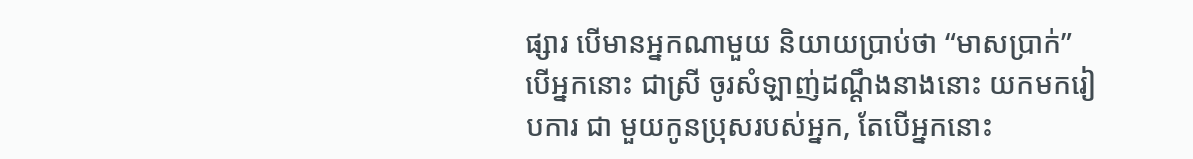ផ្សារ បើមានឣ្នកណាមួយ និយាយប្រាប់ថា “មាសប្រាក់” បើឣ្នកនោះ ជាស្រី ចូរសំឡាញ់ដណ្តឹងនាងនោះ យកមករៀបការ ជា មួយកូនប្រុសរបស់ឣ្នក, តែបើឣ្នកនោះ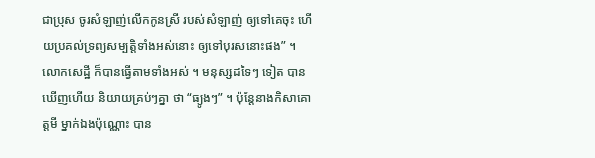ជាប្រុស ចូរសំឡាញ់លើកកូនស្រី របស់សំឡាញ់ ឲ្យទៅគេចុះ ហើយប្រគល់ទ្រព្យសម្បត្តិទាំងឣស់នោះ ឲ្យទៅបុរសនោះផង” ។
លោកសេដ្ឋី ក៏បានធ្វើតាមទាំងឣស់ ។ មនុស្សដទៃៗ ទៀត បានឃើញហើយ និយាយគ្រប់ៗគ្នា ថា “ធ្យូងៗ” ។ ប៉ុន្តែនាងកិសាគោត្តមី ម្នាក់ឯងប៉ុណ្ណោះ បាន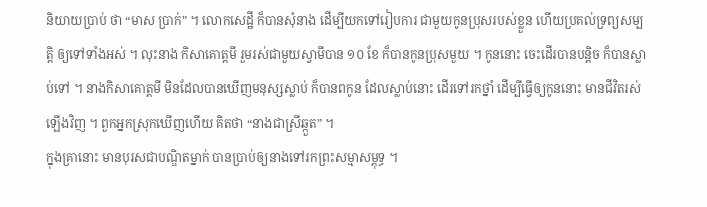និយាយប្រាប់ ថា “មាស ប្រាក់” ។ លោកសេដ្ឋី ក៏បានសុំនាង ដើម្បីយកទៅរៀបការ ជាមួយកូនប្រុសរបស់ខ្លួន ហើយប្រគល់ទ្រព្យសម្បត្តិ ឲ្យទៅទាំងឣស់ ។ លុះនាង កិសាគោត្តមី រួមរស់ជាមួយស្វាមីបាន ១០ ខែ ក៏បានកូនប្រុសមួយ ។ កូននោះ ចេះដើរបានបន្តិច ក៏បានស្លាប់ទៅ ។ នាងកិសាគោត្តមី មិនដែលបានឃើញមនុស្សស្លាប់ ក៏បានពកូន ដែលស្លាប់នោះ ដើរទៅរកថ្នាំ ដើម្បីធ្វើឲ្យកូននោះ មានជីវិតរស់ឡើងវិញ ។ ពួកឣ្នកស្រុកឃើញហើយ គិតថា “នាងជាស្រីឆ្កួត” ។
ក្នុងគ្រានោះ មានបុរសជាបណ្ឌិតម្នាក់ បានប្រាប់ឲ្យនាងទៅរកព្រះសម្មាសម្ពុទ្ធ ។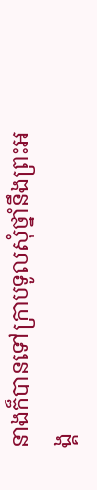នាងក៏បានទៅក្រាបទូលសុំថ្នាំនឹងព្រះឣង្គ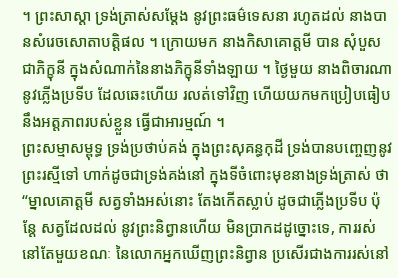។ ព្រះសាស្តា ទ្រង់ត្រាស់សម្តែង នូវព្រះធម៌ទេសនា រហូតដល់ នាងបានសំរេចសោតាបត្តិផល ។ ក្រោយមក នាងកិសាគោត្តមី បាន សុំបួសជាភិក្ខុនី ក្នុងសំណាក់នៃនាងភិក្ខុនីទាំងឡាយ ។ ថ្ងៃមួយ នាងពិចារណានូវភ្លើងប្រទីប ដែលឆេះហើយ រលត់ទៅវិញ ហើយយកមកប្រៀបធៀប នឹងឣត្តភាពរបស់ខ្លួន ធ្វើជាឣារម្មណ៍ ។
ព្រះសម្មាសម្ពុទ្ធ ទ្រង់ប្រថាប់គង់ ក្នុងព្រះសុគន្ធកុដី ទ្រង់បានបញ្ចេញនូវព្រះរស្មីទៅ ហាក់ដូចជាទ្រង់គង់នៅ ក្នុងទីចំពោះមុខនាងទ្រង់ត្រាស់ ថា “ម្នាលគោត្តមី សត្វទាំងឣស់នោះ តែងកើតស្លាប់ ដូចជាភ្លើងប្រទីប ប៉ុន្តែ សត្វដែលដល់ នូវព្រះនិព្វានហើយ មិនប្រាកដដូច្នោះទេ, ការរស់នៅតែមួយខណៈ នៃលោកឣ្នកឃើញព្រះនិព្វាន ប្រសើរជាងការរស់នៅ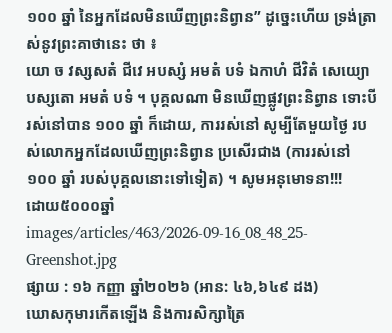១០០ ឆ្នាំ នៃឣ្នកដែលមិនឃើញព្រះនិព្វាន” ដូច្នេះហើយ ទ្រង់ត្រាស់នូវព្រះគាថានេះ ថា ៖
យោ ច វស្សសតំ ជីវេ ឣបស្សំ ឣមតំ បទំ ឯកាហំ ជីវិតំ សេយ្យោ បស្សតោ ឣមតំ បទំ ។ បុគ្គលណា មិនឃើញផ្លូវព្រះនិព្វាន ទោះបីរស់នៅបាន ១០០ ឆ្នាំ ក៏ដោយ, ការរស់នៅ សូម្បីតែមួយថ្ងៃ របស់លោកឣ្នកដែលឃើញព្រះនិព្វាន ប្រសើរជាង (ការរស់នៅ ១០០ ឆ្នាំ របស់បុគ្គលនោះទៅទៀត) ។ សូមអនុមោទនា!!!
ដោយ៥០០០ឆ្នាំ
images/articles/463/2026-09-16_08_48_25-Greenshot.jpg
ផ្សាយ : ១៦ កញ្ញា ឆ្នាំ២០២៦ (អាន: ៤៦,៦៤៩ ដង)
ឃោសកុមារកើតឡើង និងការសិក្សាត្រៃ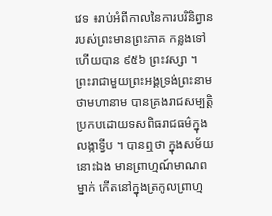វេទ ៖រាប់អំពីកាលនៃការបរិនិព្វានរបស់ព្រះមានព្រះភាគ កន្លងទៅហើយបាន ៩៥៦ ព្រះវស្សា ។ ព្រះរាជាមួយព្រះអង្គទ្រង់ព្រះនាមថាមហានាម បានគ្រងរាជសម្បត្តិ ប្រកបដោយទសពិធរាជធម៌ក្នុងលង្កាទ្វីប ។ បានឮថា ក្នុងសម័យនោះឯង មានព្រាហ្មណ៍មាណពម្នាក់ កើតនៅក្នុងត្រកូលព្រាហ្ម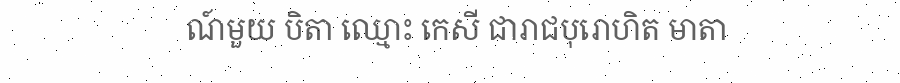ណ៍មួយ បិតា ឈ្មោះ កេសី ជារាជបុរោហិត មាតា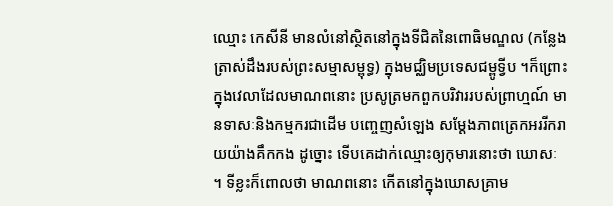ឈ្មោះ កេសីនី មានលំនៅស្ថិតនៅក្នុងទីជិតនៃពោធិមណ្ឌល (កន្លែងត្រាស់ដឹងរបស់ព្រះសម្មាសម្ពុទ្ធ) ក្នុងមជ្ឈិមប្រទេសជម្ពូទ្វីប ។ក៏ព្រោះក្នុងវេលាដែលមាណពនោះ ប្រសូត្រមកពួកបរិវាររបស់ព្រាហ្មណ៍ មានទាសៈនិងកម្មករជាដើម បញ្ចេញសំឡេង សម្តែងភាពត្រេកអររីករាយយ៉ាងគឹកកង ដូច្នោះ ទើបគេដាក់ឈ្មោះឲ្យកុមារនោះថា ឃោសៈ ។ ទីខ្លះក៏ពោលថា មាណពនោះ កើតនៅក្នុងឃោសគ្រាម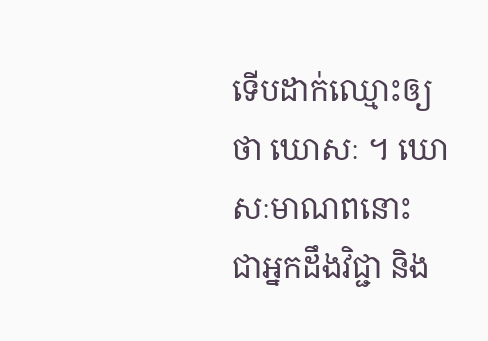ទើបដាក់ឈ្មោះឲ្យថា ឃោសៈ ។ ឃោសៈមាណពនោះ ជាអ្នកដឹងវិជ្ជា និង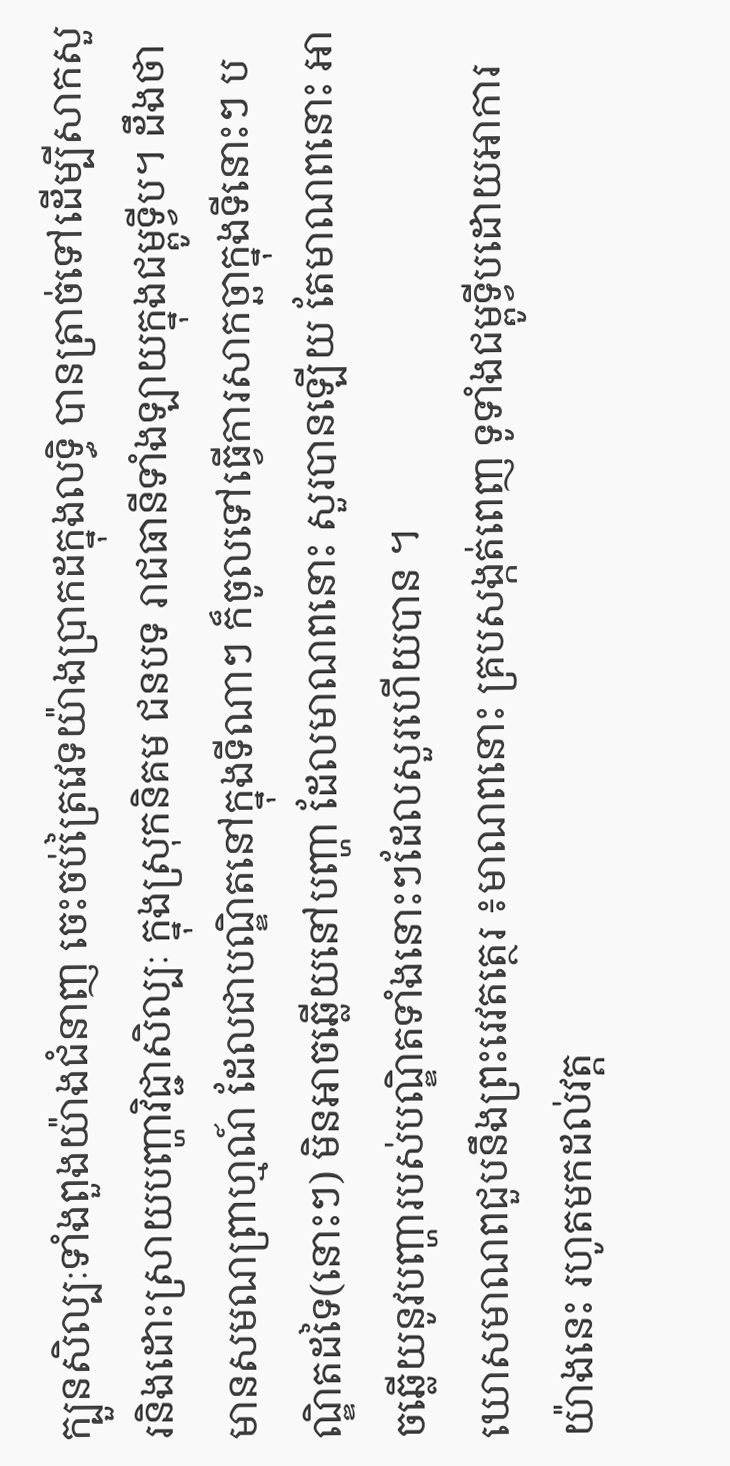ក្បួនសិល្បៈទាំងពួងយ៉ាងជំនាញ ចេះចប់ត្រៃវេទយ៉ាងប្រាកដក្នុងលទ្ធិ បានត្រាច់ទៅដើម្បីសាកសួរនិងដោះស្រាយបញ្ហាវិជ្ជាសិល្បៈ ក្នុងស្រុកនិគម ជនបទ រាជធានីទាំងឡាយក្នុងជម្ពូទ្វីប។ ដឹងថា មានសមណព្រាហ្មណ៍ ដែលជាបណ្ឌិតនៅក្នុងទីណាៗ ក៏ចូលទៅធ្វើការសាកច្ឆាក្នុងទីនោះៗ បណ្ឌិតដទៃ(នោះៗ) មិនអាចឆ្លើយនៅបញ្ហា ដែលមាណពនោះ សួរបានឡើយ តែមាណពនោះ អាចឆ្លើយនូវបញ្ហារបស់បណ្ឌិតទាំងនោះៗដែលសួរហើយបាន ។
ឃោសមាណពជួបនឹងព្រះរេវតត្ថេរ ៖មាណពនោះ គ្របសង្កត់ពេញ ទូទាំងជម្ពូទ្វីបដោយអាការយ៉ាងនេះ រហូតមកដល់វត្ត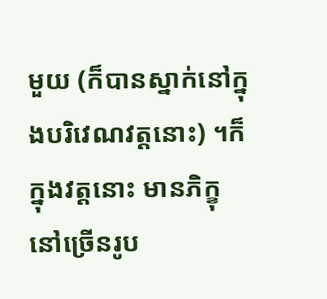មួយ (ក៏បានស្នាក់នៅក្នុងបរិវេណវត្តនោះ) ។ក៏ក្នុងវត្តនោះ មានភិក្ខុនៅច្រើនរូប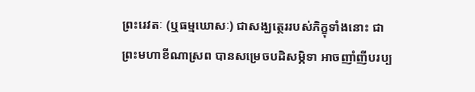ព្រះរេវតៈ (ឬធម្មឃោសៈ) ជាសង្ឃត្ថេររបស់ភិក្ខុទាំងនោះ ជាព្រះមហាខីណាស្រព បានសម្រេចបដិសម្ភិទា អាចញាំញីបរប្ប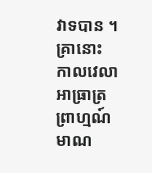វាទបាន ។ គ្រានោះ កាលវេលាអាធ្រាត្រ ព្រាហ្មណ៍មាណ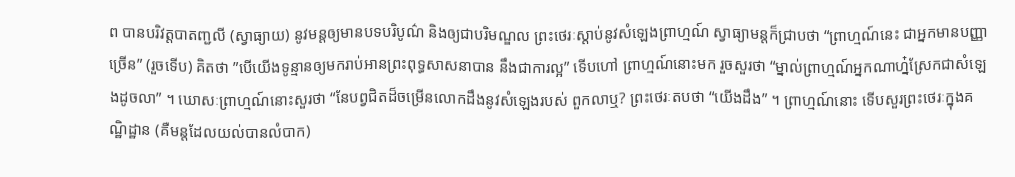ព បានបរិវត្តបាតញ្ជលី (ស្វាធ្យាយ) នូវមន្តឲ្យមានបទបរិបូណ៌ និងឲ្យជាបរិមណ្ឌល ព្រះថេរៈស្តាប់នូវសំឡេងព្រាហ្មណ៍ ស្វាធ្យាមន្តក៏ជ្រាបថា “ព្រាហ្មណ៍នេះ ជាអ្នកមានបញ្ញាច្រើន” (រួចទើប) គិតថា ”បើយើងទូន្មានឲ្យមករាប់អានព្រះពុទ្ធសាសនាបាន នឹងជាការល្អ” ទើបហៅ ព្រាហ្មណ៍នោះមក រួចសួរថា “ម្នាល់ព្រាហ្មណ៍អ្នកណាហ៎្នស្រែកជាសំឡេងដូចលា” ។ ឃោសៈព្រាហ្មណ៍នោះសួរថា “នែបព្វជិតដ៏ចម្រើនលោកដឹងនូវសំឡេងរបស់ ពួកលាឬ? ព្រះថេរៈតបថា “យើងដឹង” ។ ព្រាហ្មណ៍នោះ ទើបសួរព្រះថេរៈក្នុងគណ្ឋិដ្ឋាន (គឺមន្តដែលយល់បានលំបាក)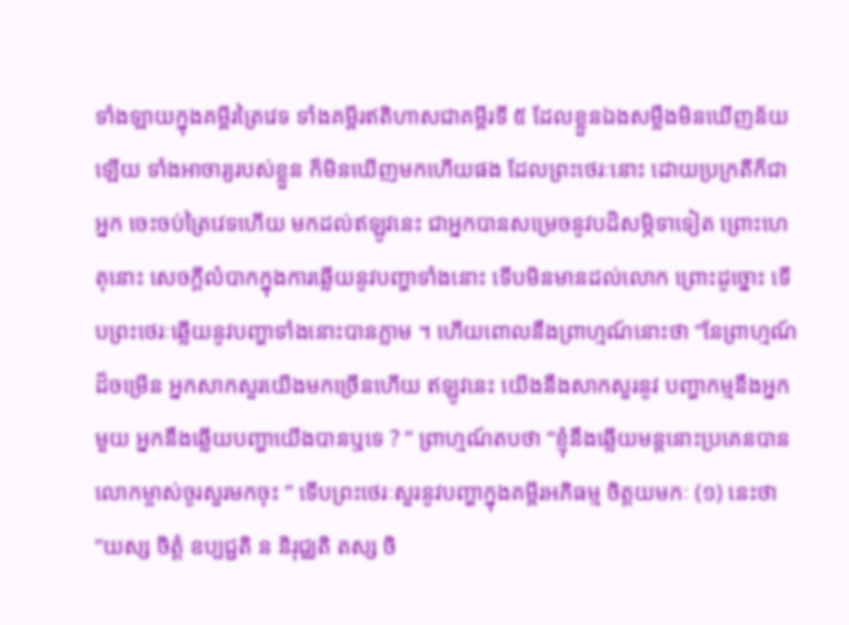ទាំងឡាយក្នុងគម្ពីរត្រៃវេទ ទាំងគម្ពីរឥតិហាសជាគម្ពីរទី ៥ ដែលខ្លួនឯងសម្លឹងមិនឃើញន័យឡើយ ទាំងអាចារ្យរបស់ខ្លួន ក៏មិនឃើញមកហើយផង ដែលព្រះថេរៈនោះ ដោយប្រក្រតីក៏ជាអ្នក ចេះចប់ត្រៃវេទហើយ មកដល់ឥឡូវនេះ ជាអ្នកបានសម្រេចនូវបដិសម្ភិទាទៀត ព្រោះហេតុនោះ សេចក្តីលំបាកក្នុងការឆ្លើយនូវបញ្ហាទាំងនោះ ទើបមិនមានដល់លោក ព្រោះដូច្នោះ ទើបព្រះថេរៈឆ្លើយនូវបញ្ហាទាំងនោះបានភ្លាម ។ ហើយពោលនឹងព្រាហ្មណ៍នោះថា “នែព្រាហ្មណ៍ដ៏ចម្រើន អ្នកសាកសួរយើងមកច្រើនហើយ ឥឡូវនេះ យើងនឹងសាកសួរនូវ បញ្ហាកម្មនឹងអ្នកមួយ អ្នកនឹងឆ្លើយបញ្ហាយើងបានឬទេ ? ” ព្រាហ្មណ៍តបថា “ខ្ញុំនឹងឆ្លើយមន្តនោះប្រគេនបាន លោកម្ចាស់ចូរសួរមកចុះ ” ទើបព្រះថេរៈសួរនូវបញ្ហាក្នុងគម្ពីរអភិធម្ម ចិត្តយមកៈ (១) នេះថា “យស្ស ចិត្តំ ឧប្បជ្ជតិ ន និរុជ្ឈតិ តស្ស ចិ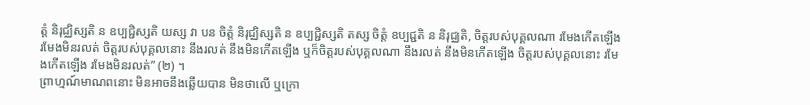ត្តំ និរុជ្ឈិស្សតិ ន ឧប្បជ្ជិស្សតិ យស្ស វា បន ចិត្តំ និរុជ្ឈិស្សតិ ន ឧប្បជ្ជិស្សតិ តស្ស ចិត្តំ ឧប្បជ្ជតិ ន និរុជ្ឈតិ, ចិត្តរបស់បុគ្គលណា រមែងកើតឡើង រមែងមិនរលត់ ចិត្តរបស់បុគ្គលនោះ នឹងរលត់ នឹងមិនកើតឡើង ឬក៏ចិត្តរបស់បុគ្គលណា នឹងរលត់ នឹងមិនកើតឡើង ចិត្តរបស់បុគ្គលនោះ រមែងកើតឡើង រមែងមិនរលត់” (២) ។
ព្រាហ្មណ៍មាណពនោះ មិនអាចនឹងឆ្លើយបាន មិនថាលើ ឬក្រោ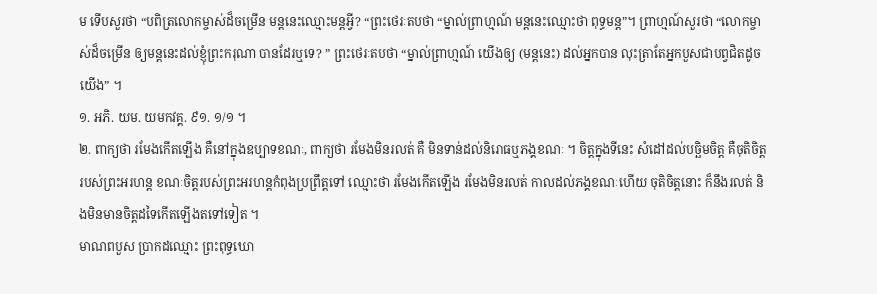ម ទើបសួរថា “បពិត្រលោកម្ចាស់ដ៏ចម្រើន មន្តនេះឈ្មោះមន្តអ្វី? “ព្រះថេរៈតបថា “ម្នាល់ព្រាហ្មណ៍ មន្តនេះឈ្មោះថា ពុទ្ធមន្ត”។ ព្រាហ្មណ៍សួរថា “លោកម្ចាស់ដ៏ចម្រើន ឲ្យមន្តនេះដល់ខ្ញុំព្រះករុណា បានដែរឬទេ? ” ព្រះថេរៈតបថា “ម្នាល់ព្រាហ្មណ៍ យើងឲ្យ (មន្តនេះ) ដល់អ្នកបាន លុះត្រាតែអ្នកបួសជាបព្វជិតដូចយើង” ។
១. អភិ. យម. យមកវគ្គ. ៩១. ១/១ ។
២. ពាក្យថា រមែងកើតឡើង គឺនៅក្នុងឧប្បាទខណៈ, ពាក្យថា រមែងមិនរលត់ គឺ មិនទាន់ដល់និរោធឬភង្គខណៈ ។ ចិត្តក្នុងទីនេះ សំដៅដល់បច្ឆិមចិត្ត គឺចុតិចិត្ត របស់ព្រះអរហន្ត ខណៈចិត្តរបស់ព្រះអរហន្តកំពុងប្រព្រឹត្តទៅ ឈ្មោះថា រមែងកើតឡើង រមែងមិនរលត់ កាលដល់ភង្គខណៈហើយ ចុតិចិត្តនោះ ក៏នឹងរលត់ និងមិនមានចិត្តដទៃកើតឡើងតទៅទៀត ។
មាណពបួស ប្រាកដឈ្មោះ ព្រះពុទ្ធឃោ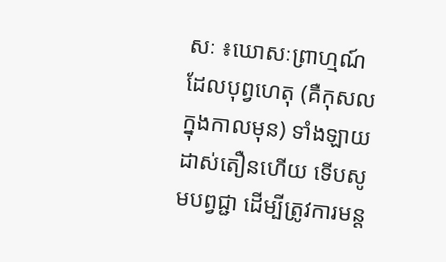សៈ ៖ឃោសៈព្រាហ្មណ៍ដែលបុព្វហេតុ (គឺកុសលក្នុងកាលមុន) ទាំងឡាយដាស់តឿនហើយ ទើបសូមបព្វជ្ជា ដើម្បីត្រូវការមន្ត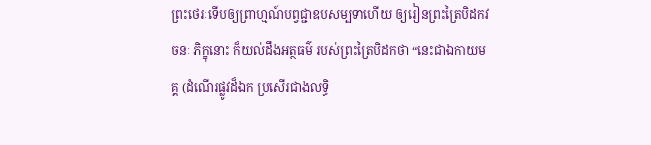ព្រះថេរៈទើបឲ្យព្រាហ្មណ៍បព្វជ្ជាឧបសម្បទាហើយ ឲ្យរៀនព្រះត្រៃបិដកវចនៈ ភិក្ខុនោះ ក៏យល់ដឹងអត្ថធម៌ របស់ព្រះត្រៃបិដកថា “នេះជាឯកាយមគ្គ (ដំណើរផ្លូវដ៏ឯក ប្រសើរជាងលទ្ធិ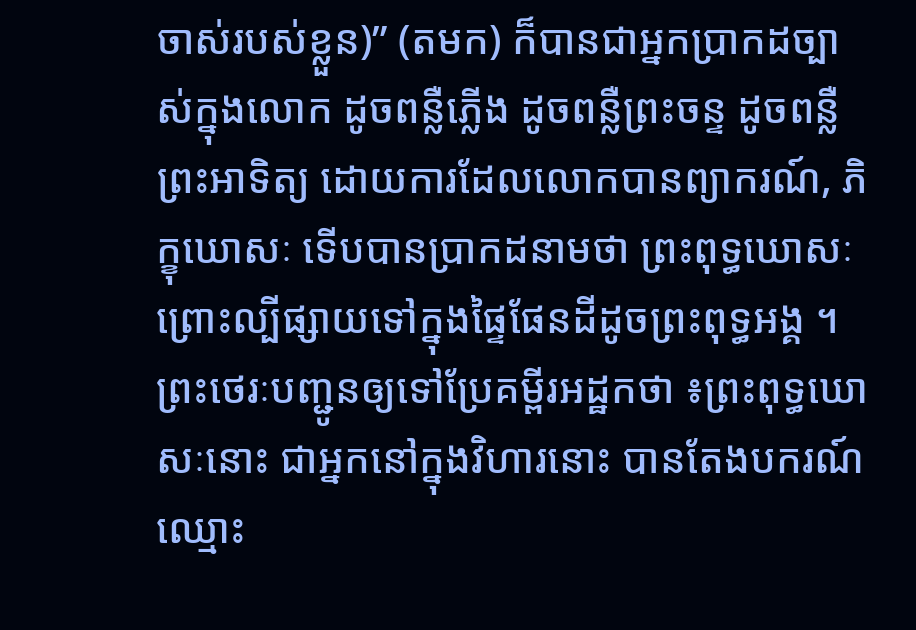ចាស់របស់ខ្លួន)” (តមក) ក៏បានជាអ្នកប្រាកដច្បាស់ក្នុងលោក ដូចពន្លឺភ្លើង ដូចពន្លឺព្រះចន្ទ ដូចពន្លឺព្រះអាទិត្យ ដោយការដែលលោកបានព្យាករណ៍, ភិក្ខុឃោសៈ ទើបបានប្រាកដនាមថា ព្រះពុទ្ធឃោសៈ ព្រោះល្បីផ្សាយទៅក្នុងផ្ទៃផែនដីដូចព្រះពុទ្ធអង្គ ។
ព្រះថេរៈបញ្ជូនឲ្យទៅប្រែគម្ពីរអដ្ឋកថា ៖ព្រះពុទ្ធឃោសៈនោះ ជាអ្នកនៅក្នុងវិហារនោះ បានតែងបករណ៍ឈ្មោះ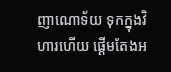ញាណោទ័យ ទុកក្នុងវិហារហើយ ផ្តើមតែងអ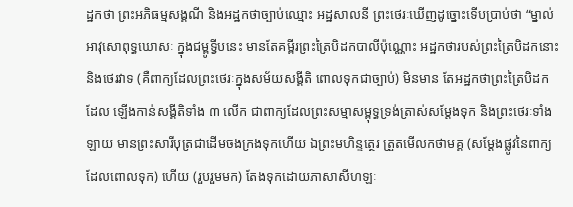ដ្ឋកថា ព្រះអភិធម្មសង្គណី និងអដ្ឋកថាច្បាប់ឈ្មោះ អដ្ឋសាលនី ព្រះថេរៈឃើញដូច្នោះទើបប្រាប់ថា “ម្នាល់អាវុសោពុទ្ធឃោសៈ ក្នុងជម្ពូទ្វីបនេះ មានតែគម្ពីរព្រះត្រៃបិដកបាលីប៉ុណ្ណោះ អដ្ឋកថារបស់ព្រះត្រៃបិដកនោះ និងថេរវាទ (គឺពាក្យដែលព្រះថេរៈក្នុងសម័យសង្គីតិ ពោលទុកជាច្បាប់) មិនមាន តែអដ្ឋកថាព្រះត្រៃបិដកដែល ឡើងកាន់សង្គីតិទាំង ៣ លើក ជាពាក្យដែលព្រះសម្មាសម្ពុទ្ធទ្រង់ត្រាស់សម្តែងទុក និងព្រះថេរៈទាំងឡាយ មានព្រះសារីបុត្រជាដើមចងក្រងទុកហើយ ឯព្រះមហិន្ទត្ថេរ ត្រួតមើលកថាមគ្គ (សម្តែងផ្លូវនៃពាក្យដែលពោលទុក) ហើយ (រួបរួមមក) តែងទុកដោយភាសាសីហឡៈ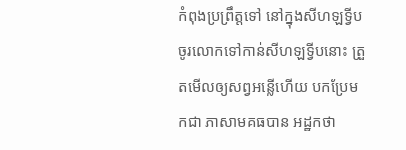កំពុងប្រព្រឹត្តទៅ នៅក្នុងសីហឡទ្វីប ចូរលោកទៅកាន់សីហឡទ្វីបនោះ ត្រួតមើលឲ្យសព្វអន្លើហើយ បកប្រែមកជា ភាសាមគធបាន អដ្ឋកថា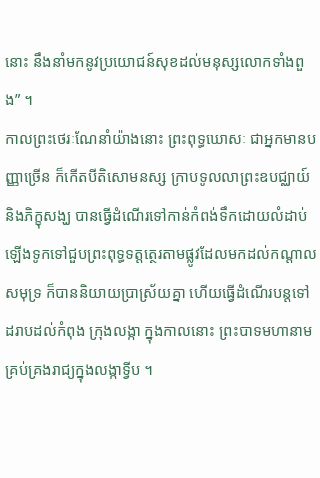នោះ នឹងនាំមកនូវប្រយោជន៍សុខដល់មនុស្សលោកទាំងពួង” ។
កាលព្រះថេរៈណែនាំយ៉ាងនោះ ព្រះពុទ្ធឃោសៈ ជាអ្នកមានបញ្ញាច្រើន ក៏កើតបីតិសោមនស្ស ក្រាបទូលលាព្រះឧបជ្ឈាយ៍ និងភិក្ខុសង្ឃ បានធ្វើដំណើរទៅកាន់កំពង់ទឹកដោយលំដាប់ ឡើងទូកទៅជួបព្រះពុទ្ធទត្តត្ថេរតាមផ្លូវដែលមកដល់កណ្តាលសមុទ្រ ក៏បាននិយាយប្រាស្រ័យគ្នា ហើយធ្វើដំណើរបន្តទៅដរាបដល់កំពុង ក្រុងលង្កា ក្នុងកាលនោះ ព្រះបាទមហានាម គ្រប់គ្រងរាជ្យក្នុងលង្កាទ្វីប ។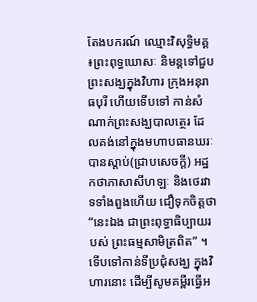តែងបករណ៍ ឈ្មោះវិសុទ្ធិមគ្គ ៖ព្រះពុទ្ធឃោសៈ និមន្តទៅជួបព្រះសង្ឃក្នុងវិហារ ក្រុងអនុរាធបុរី ហើយទើបទៅ កាន់សំណាក់ព្រះសង្ឃបាលត្ថេរ ដែលគង់នៅក្នុងមហាបធានឃរៈ បានស្តាប់(ជ្រាបសេចក្តី) អដ្ឋកថាភាសាសីហឡៈ និងថេរវាទទាំងពួងហើយ ជឿទុកចិត្តថា “នេះឯង ជាព្រះពុទ្ធាធិប្បាយរបស់ ព្រះធម្មសាមិត្រពិត” ។ ទើបទៅកាន់ទីប្រជុំសង្ឃ ក្នុងវិហារនោះ ដើម្បីសូមគម្ពីរធ្វើអ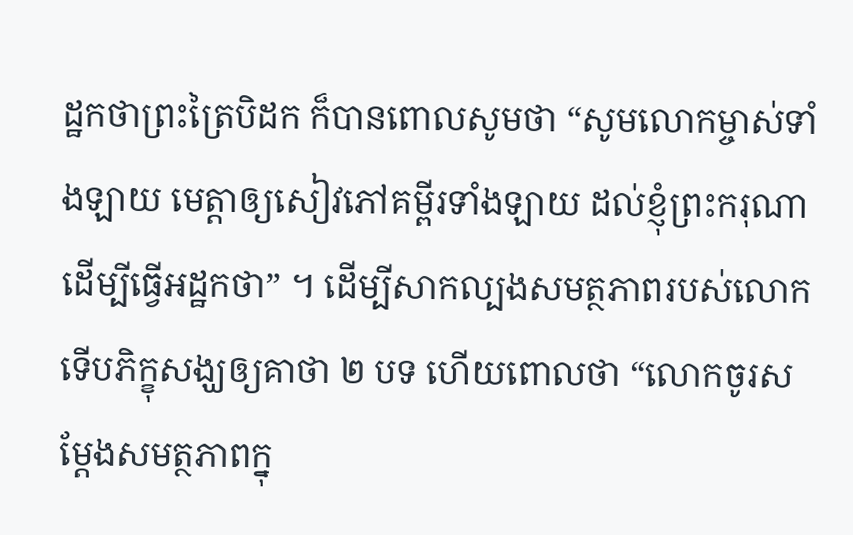ដ្ឋកថាព្រះត្រៃបិដក ក៏បានពោលសូមថា “សូមលោកម្ចាស់ទាំងឡាយ មេត្តាឲ្យសៀវភៅគម្ពីរទាំងឡាយ ដល់ខ្ញុំព្រះករុណា ដើម្បីធ្វើអដ្ឋកថា” ។ ដើម្បីសាកល្បងសមត្ថភាពរបស់លោក ទើបភិក្ខុសង្ឃឲ្យគាថា ២ បទ ហើយពោលថា “លោកចូរសម្តែងសមត្ថភាពក្នុ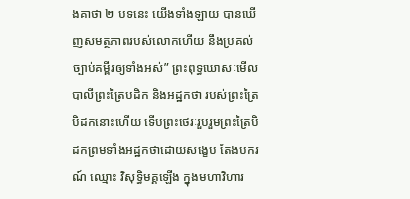ងគាថា ២ បទនេះ យើងទាំងឡាយ បានឃើញសមត្ថភាពរបស់លោកហើយ នឹងប្រគល់ ច្បាប់គម្ពីរឲ្យទាំងអស់” ព្រះពុទ្ធឃោសៈមើលបាលីព្រះត្រៃបដិក និងអដ្ឋកថា របស់ព្រះត្រៃបិដកនោះហើយ ទើបព្រះថេរៈរួបរួមព្រះត្រៃបិដកព្រមទាំងអដ្ឋកថាដោយសង្ខេប តែងបករណ៍ ឈ្មោះ វិសុទ្ធិមគ្គឡើង ក្នុងមហាវិហារ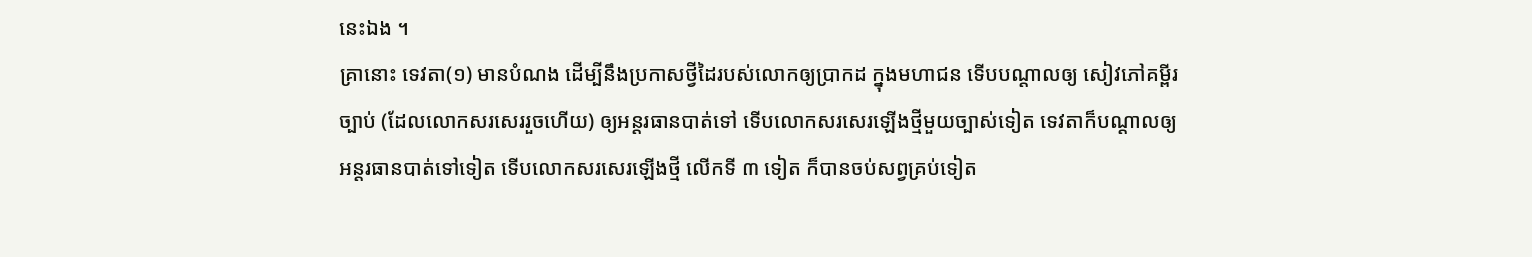នេះឯង ។
គ្រានោះ ទេវតា(១) មានបំណង ដើម្បីនឹងប្រកាសថ្វីដៃរបស់លោកឲ្យប្រាកដ ក្នុងមហាជន ទើបបណ្តាលឲ្យ សៀវភៅគម្ពីរច្បាប់ (ដែលលោកសរសេររួចហើយ) ឲ្យអន្តរធានបាត់ទៅ ទើបលោកសរសេរឡើងថ្មីមួយច្បាស់ទៀត ទេវតាក៏បណ្តាលឲ្យ អន្តរធានបាត់ទៅទៀត ទើបលោកសរសេរឡើងថ្មី លើកទី ៣ ទៀត ក៏បានចប់សព្វគ្រប់ទៀត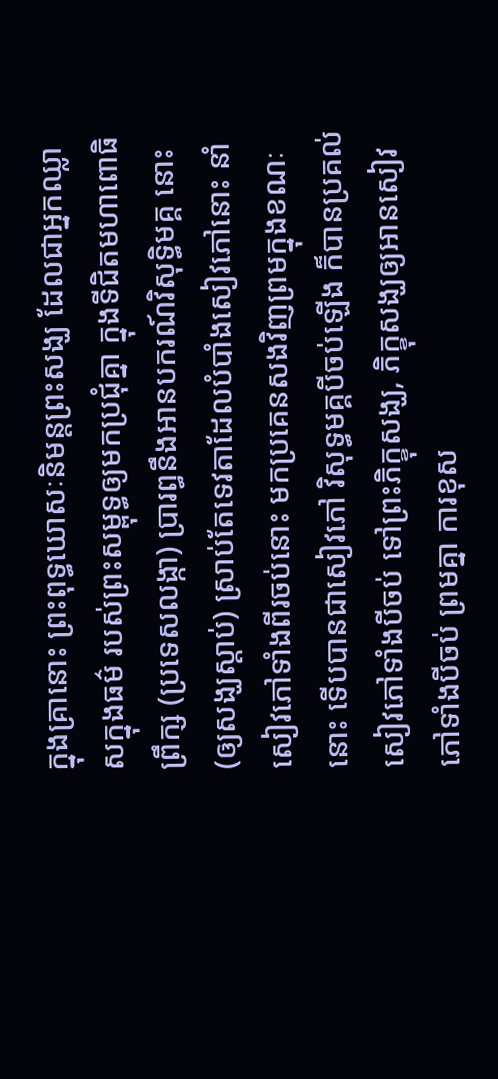ក្នុងគ្រានោះ ព្រះពុទ្ធឃោសៈនិមន្តព្រះសង្ឃ ដែលជាអ្នកឈ្លាសក្នុងធម៌ របស់ព្រះសម្ពុទ្ធឲ្យមកប្រជុំគ្នា ក្នុងទីជិតមហាពោធិព្រឹក្ស (ប្រទេសលង្កា) ប្រារព្ធនឹងអានបករណ៍វិសុទ្ធិមគ្គ នោះ (ឲ្យសង្ឃស្តាប់) ស្រាប់តែទេវតាដែលបំបាំងសៀវភៅនោះ នាំសៀវភៅទាំងពីរចប់នោះ មកប្រគេនសងវិញព្រមក្នុងខណៈនោះ ទើបបានជាសៀវភៅ វិសុទ្ធមគ្គបីចប់ឡើង ក៏បានប្រគល់សៀវភៅទាំងបីចប់ ទៅព្រះភិក្ខុសង្ឃ, ភិក្ខុសង្ឃឲ្យអានសៀវភៅទាំងបីចប់ ព្រមគ្នា ការខុស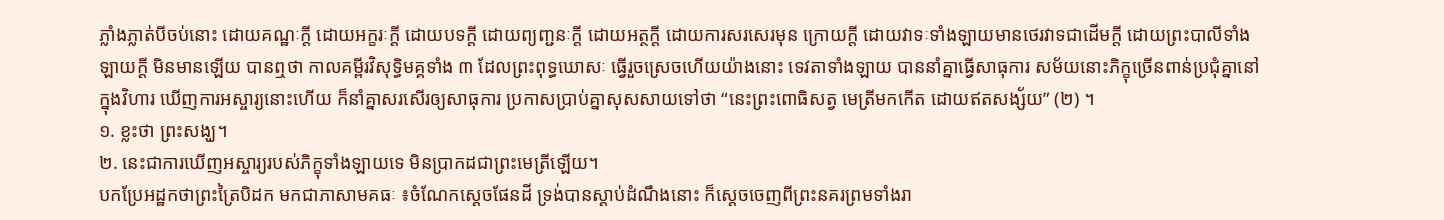ភ្លាំងភ្លាត់បីចប់នោះ ដោយគណ្ឋៈក្តី ដោយអក្ខរៈក្តី ដោយបទក្តី ដោយព្យញ្ជនៈក្តី ដោយអត្ថក្តី ដោយការសរសេរមុន ក្រោយក្តី ដោយវាទៈទាំងឡាយមានថេរវាទជាដើមក្តី ដោយព្រះបាលីទាំងឡាយក្តី មិនមានឡើយ បានឮថា កាលគម្ពីរវិសុទ្ធិមគ្គទាំង ៣ ដែលព្រះពុទ្ធឃោសៈ ធ្វើរួចស្រេចហើយយ៉ាងនោះ ទេវតាទាំងឡាយ បាននាំគ្នាធ្វើសាធុការ សម័យនោះភិក្ខុច្រើនពាន់ប្រជុំគ្នានៅក្នុងវិហារ ឃើញការអស្ចារ្យនោះហើយ ក៏នាំគ្នាសរសើរឲ្យសាធុការ ប្រកាសប្រាប់គ្នាសុសសាយទៅថា “នេះព្រះពោធិសត្វ មេត្រីមកកើត ដោយឥតសង្ស័យ” (២) ។
១. ខ្លះថា ព្រះសង្ឃ។
២. នេះជាការឃើញអស្ចារ្យរបស់ភិក្ខុទាំងឡាយទេ មិនប្រាកដជាព្រះមេត្រីឡើយ។
បកប្រែអដ្ឋកថាព្រះត្រៃបិដក មកជាភាសាមគធៈ ៖ចំណែកស្តេចផែនដី ទ្រង់បានស្តាប់ដំណឹងនោះ ក៏ស្តេចចេញពីព្រះនគរព្រមទាំងរា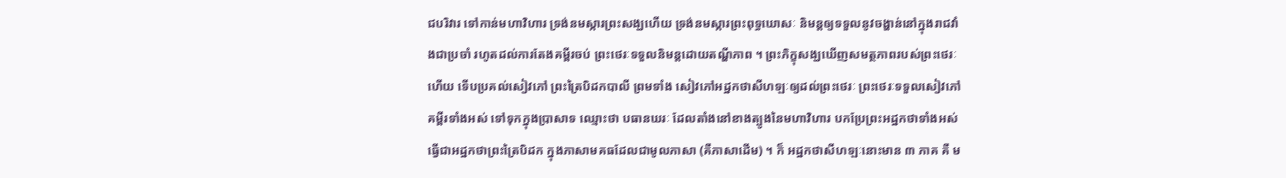ជបរិវារ ទៅកាន់មហាវិហារ ទ្រង់នមស្ការព្រះសង្ឃហើយ ទ្រង់នមស្ការព្រះពុទ្ធឃោសៈ និមន្តឲ្យទទួលនូវចង្ហាន់នៅក្នុងរាជវាំងជាប្រចាំ រហូតដល់ការតែងគម្ពីរចប់ ព្រះថេរៈទទួលនិមន្តដោយតណ្ហីភាព ។ ព្រះភិក្ខុសង្ឃឃើញសមត្ថភាពរបស់ព្រះថេរៈហើយ ទើបប្រគល់សៀវភៅ ព្រះត្រៃបិដកបាលី ព្រមទាំង សៀវភៅអដ្ឋកថាសីហឡៈឲ្យដល់ព្រះថេរៈ ព្រះថេរៈទទួលសៀវភៅគម្ពីរទាំងអស់ ទៅទុកក្នុងប្រាសាទ ឈ្មោះថា បធានឃរៈ ដែលតាំងនៅខាងត្បូងនៃមហាវិហារ បកប្រែព្រះអដ្ឋកថាទាំងអស់ ធ្វើជាអដ្ឋកថាព្រះត្រៃបិដក ក្នុងភាសាមគធដែលជាមូលភាសា (គឺភាសាដើម) ។ ក៏ អដ្ឋកថាសីហឡៈនោះមាន ៣ ភាគ គឺ ម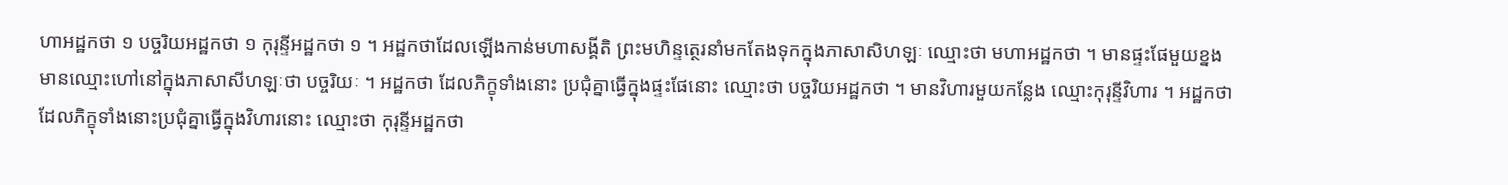ហាអដ្ឋកថា ១ បច្ចរិយអដ្ឋកថា ១ កុរុន្ទីអដ្ឋកថា ១ ។ អដ្ឋកថាដែលឡើងកាន់មហាសង្គីតិ ព្រះមហិន្ទត្ថេរនាំមកតែងទុកក្នុងភាសាសិហឡៈ ឈ្មោះថា មហាអដ្ឋកថា ។ មានផ្ទះផែមួយខ្នង មានឈ្មោះហៅនៅក្នុងភាសាសីហឡៈថា បច្ចរិយៈ ។ អដ្ឋកថា ដែលភិក្ខុទាំងនោះ ប្រជុំគ្នាធ្វើក្នុងផ្ទះផែនោះ ឈ្មោះថា បច្ចរិយអដ្ឋកថា ។ មានវិហារមួយកន្លែង ឈ្មោះកុរុន្ទីវិហារ ។ អដ្ឋកថាដែលភិក្ខុទាំងនោះប្រជុំគ្នាធ្វើក្នុងវិហារនោះ ឈ្មោះថា កុរុន្ទីអដ្ឋកថា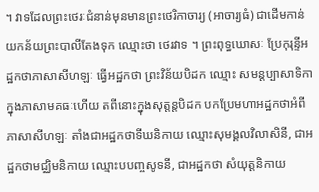។ វាទដែលព្រះថេរៈជំនាន់មុនមានព្រះថេរិកាចារ្យ (អាចារ្យធំ) ជាដើមកាន់យកន័យព្រះបាលីតែងទុក ឈ្មោះថា ថេរវាទ ។ ព្រះពុទ្ធឃោសៈ ប្រែកុរុន្ទីអដ្ឋកថាភាសាសីហឡៈ ធ្វើអដ្ឋកថា ព្រះវិន័យបិដក ឈ្មោះ សមន្តប្បាសាទិកា ក្នុងភាសាមគធៈហើយ តពីនោះក្នុងសុត្តន្តបិដក បកប្រែមហាអដ្ឋកថាអំពីភាសាសីហឡៈ តាំងជាអដ្ឋកថាទីឃនិកាយ ឈ្មោះសុមង្គលវិលាសិនី, ជាអដ្ឋកថាមជ្ឈិមនិកាយ ឈ្មោះបបញ្ចសូទនី, ជាអដ្ឋកថា សំយុត្តនិកាយ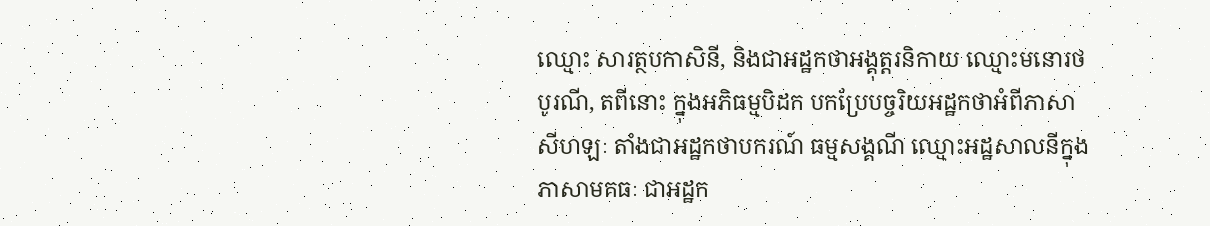ឈ្មោះ សារត្ថបកាសិនី, និងជាអដ្ឋកថាអង្គុត្តរនិកាយ ឈ្មោះមនោរថបូរណី, តពីនោះ ក្នុងអភិធម្មបិដក បកប្រែបច្ចរិយអដ្ឋកថាអំពីភាសាសីហឡៈ តាំងជាអដ្ឋកថាបករណ៍ ធម្មសង្គណី ឈ្មោះអដ្ឋសាលនីក្នុងភាសាមគធៈ ជាអដ្ឋក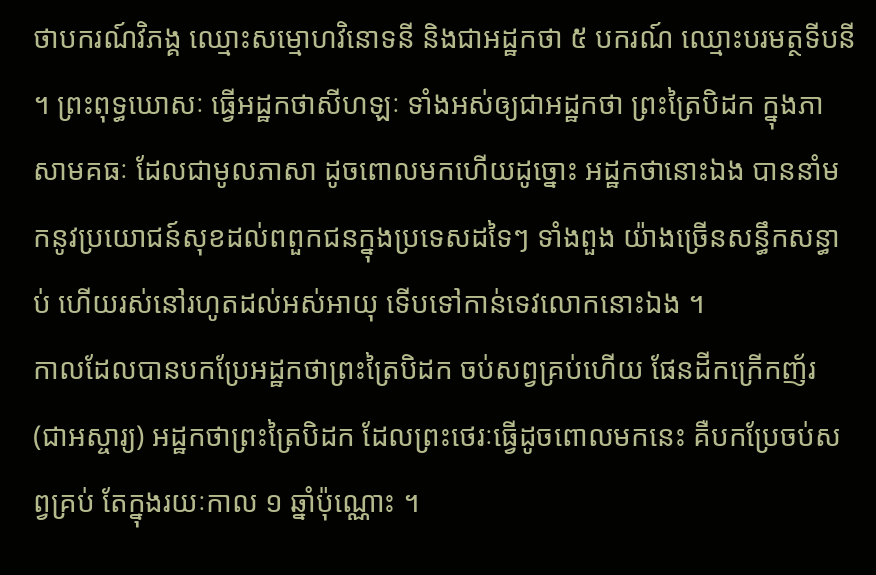ថាបករណ៍វិភង្គ ឈ្មោះសម្មោហវិនោទនី និងជាអដ្ឋកថា ៥ បករណ៍ ឈ្មោះបរមត្ថទីបនី ។ ព្រះពុទ្ធឃោសៈ ធ្វើអដ្ឋកថាសីហឡៈ ទាំងអស់ឲ្យជាអដ្ឋកថា ព្រះត្រៃបិដក ក្នុងភាសាមគធៈ ដែលជាមូលភាសា ដូចពោលមកហើយដូច្នោះ អដ្ឋកថានោះឯង បាននាំមកនូវប្រយោជន៍សុខដល់ពពួកជនក្នុងប្រទេសដទៃៗ ទាំងពួង យ៉ាងច្រើនសន្ធឹកសន្ធាប់ ហើយរស់នៅរហូតដល់អស់អាយុ ទើបទៅកាន់ទេវលោកនោះឯង ។
កាលដែលបានបកប្រែអដ្ឋកថាព្រះត្រៃបិដក ចប់សព្វគ្រប់ហើយ ផែនដីកក្រើកញ័រ (ជាអស្ចារ្យ) អដ្ឋកថាព្រះត្រៃបិដក ដែលព្រះថេរៈធ្វើដូចពោលមកនេះ គឺបកប្រែចប់សព្វគ្រប់ តែក្នុងរយៈកាល ១ ឆ្នាំប៉ុណ្ណោះ ។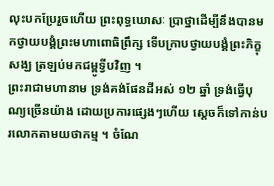លុះបកប្រែរួចហើយ ព្រះពុទ្ធឃោសៈ ប្រាថ្នាដើម្បីនឹងបានមកថ្វាយបង្គំព្រះមហាពោធិព្រឹក្ស ទើបក្រាបថ្វាយបង្គំព្រះភិក្ខុសង្ឃ ត្រឡប់មកជម្ពូទ្វីបវិញ ។
ព្រះរាជាមហានាម ទ្រង់គង់ផែនដីអស់ ១២ ឆ្នាំ ទ្រង់ធ្វើបុណ្យច្រើនយ៉ាង ដោយប្រការផ្សេងៗហើយ ស្តេចក៏ទៅកាន់បរលោកតាមយថាកម្ម ។ ចំណែ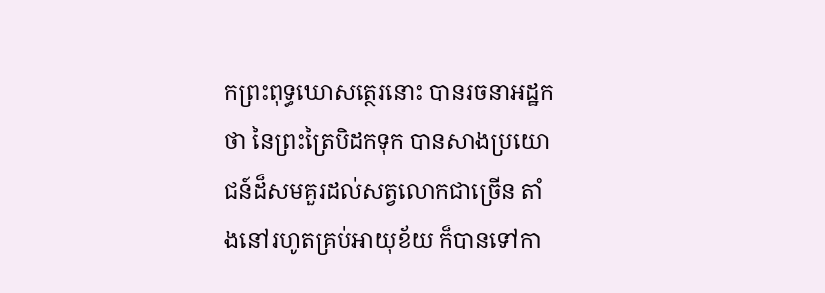កព្រះពុទ្ធឃោសត្ថេរនោះ បានរចនាអដ្ឋកថា នៃព្រះត្រៃបិដកទុក បានសាងប្រយោជន៍ដ៏សមគួរដល់សត្វលោកជាច្រើន តាំងនៅរហូតគ្រប់អាយុខ័យ ក៏បានទៅកា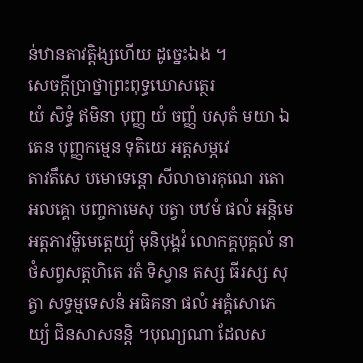ន់ឋានតាវត្តិង្សហើយ ដូច្នេះឯង ។
សេចក្តីប្រាថ្នាព្រះពុទ្ធឃោសត្ថេរ
យំ សិទ្ធំ ឥមិនា បុញ្ញ យំ ចញ្ញំ បសុតំ មយា ឯតេន បុញ្ញកម្មេន ទុតិយេ អត្តសម្ភវេ
តាវតឹសេ បមោទេន្តោ សីលាចារគុណេ រតោ អលគ្គោ បញ្ចកាមេសុ បត្វា បឋមំ ផលំ អន្តិមេ អត្តភាវម្ហិមេត្តេយ្យំ មុនិបុង្គវំ លោកគ្គបុគ្គលំ នាថំសព្វសត្តហិតេ រតំ ទិស្វាន តស្ស ធីរស្ស សុត្វា សទ្ធម្មទេសនំ អធិគនា ផលំ អគ្គំសោភេយ្យំ ជិនសាសនន្តិ ។បុណ្យណា ដែលស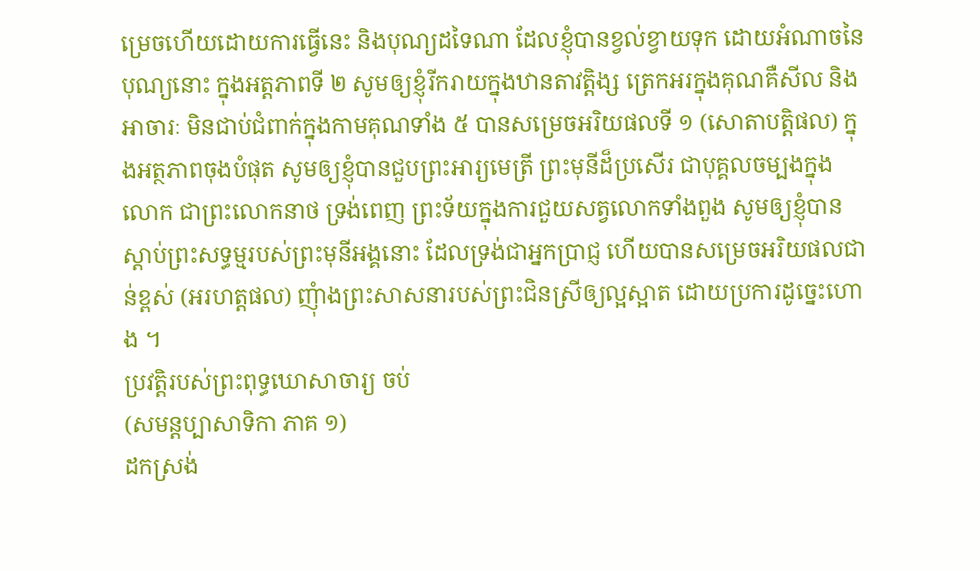ម្រេចហើយដោយការធ្វើនេះ និងបុណ្យដទៃណា ដែលខ្ញុំបានខ្វល់ខ្វាយទុក ដោយអំណាចនៃបុណ្យនោះ ក្នុងអត្តភាពទី ២ សូមឲ្យខ្ញុំរីករាយក្នុងឋានតាវត្តិង្ស ត្រេកអរក្នុងគុណគឺសីល និងអាចារៈ មិនជាប់ជំពាក់ក្នុងកាមគុណទាំង ៥ បានសម្រេចអរិយផលទី ១ (សោតាបត្តិផល) ក្នុងអត្ថភាពចុងបំផុត សូមឲ្យខ្ញុំបានជួបព្រះអារ្យមេត្រី ព្រះមុនីដ៏ប្រសើរ ជាបុគ្គលចម្បងក្នុងលោក ជាព្រះលោកនាថ ទ្រង់ពេញ ព្រះទ័យក្នុងការជួយសត្វលោកទាំងពួង សូមឲ្យខ្ញុំបានស្តាប់ព្រះសទ្ធម្មរបស់ព្រះមុនីអង្គនោះ ដែលទ្រង់ជាអ្នកប្រាជ្ញ ហើយបានសម្រេចអរិយផលជាន់ខ្ពស់ (អរហត្តផល) ញុំាងព្រះសាសនារបស់ព្រះជិនស្រីឲ្យល្អស្អាត ដោយប្រការដូច្នេះហោង ។
ប្រវត្តិរបស់ព្រះពុទ្ធឃោសាចារ្យ ចប់
(សមន្តប្បាសាទិកា ភាគ ១)
ដកស្រង់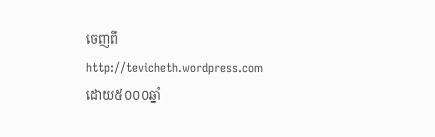ចេញពី
http://tevicheth.wordpress.com
ដោយ៥០០០ឆ្នាំ